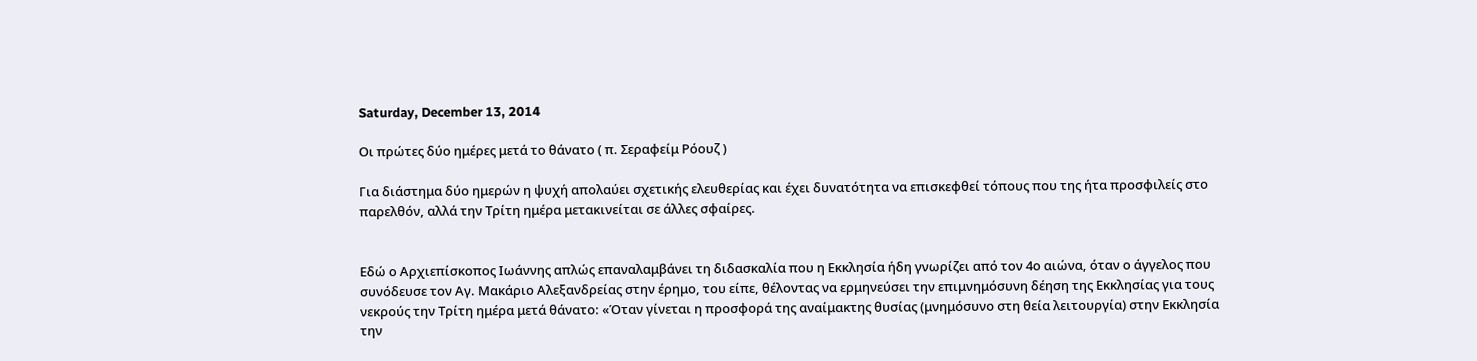Saturday, December 13, 2014

Οι πρώτες δύο ημέρες μετά το θάνατο ( π. Σεραφείμ Ρόουζ )

Για διάστημα δύο ημερών η ψυχή απολαύει σχετικής ελευθερίας και έχει δυνατότητα να επισκεφθεί τόπους που της ήτα προσφιλείς στο παρελθόν, αλλά την Τρίτη ημέρα μετακινείται σε άλλες σφαίρες.


Εδώ ο Αρχιεπίσκοπος Ιωάννης απλώς επαναλαμβάνει τη διδασκαλία που η Εκκλησία ήδη γνωρίζει από τον 4ο αιώνα, όταν ο άγγελος που συνόδευσε τον Αγ. Μακάριο Αλεξανδρείας στην έρημο, του είπε, θέλοντας να ερμηνεύσει την επιμνημόσυνη δέηση της Εκκλησίας για τους νεκρούς την Τρίτη ημέρα μετά θάνατο: «Όταν γίνεται η προσφορά της αναίμακτης θυσίας (μνημόσυνο στη θεία λειτουργία) στην Εκκλησία την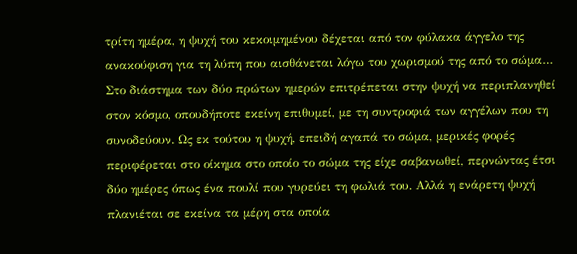τρίτη ημέρα, η ψυχή του κεκοιμημένου δέχεται από τον φύλακα άγγελο της ανακούφιση για τη λύπη που αισθάνεται λόγω του χωρισμού της από το σώμα… Στο διάστημα των δύο πρώτων ημερών επιτρέπεται στην ψυχή να περιπλανηθεί στον κόσμο, οπουδήποτε εκείνη επιθυμεί, με τη συντροφιά των αγγέλων που τη συνοδεύουν. Ως εκ τούτου η ψυχή, επειδή αγαπά το σώμα, μερικές φορές περιφέρεται στο οίκημα στο οποίο το σώμα της είχε σαβανωθεί, περνώντας έτσι δύο ημέρες όπως ένα πουλί που γυρεύει τη φωλιά του. Αλλά η ενάρετη ψυχή πλανιέται σε εκείνα τα μέρη στα οποία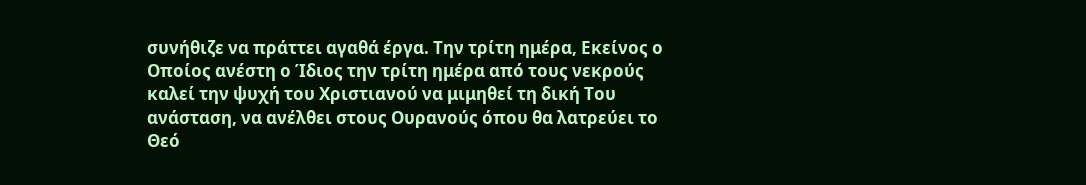συνήθιζε να πράττει αγαθά έργα. Την τρίτη ημέρα, Εκείνος ο Οποίος ανέστη ο Ίδιος την τρίτη ημέρα από τους νεκρούς καλεί την ψυχή του Χριστιανού να μιμηθεί τη δική Του ανάσταση, να ανέλθει στους Ουρανούς όπου θα λατρεύει το Θεό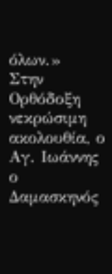όλων.»
Στην Ορθόδοξη νεκρώσιμη ακολουθία, ο Αγ. Ιωάννης ο Δαμασκηνός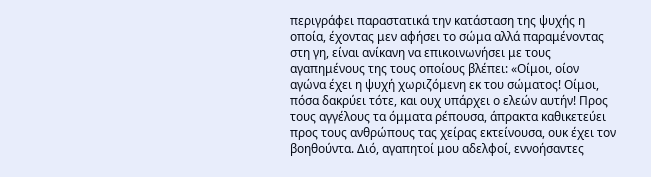περιγράφει παραστατικά την κατάσταση της ψυχής η οποία, έχοντας μεν αφήσει το σώμα αλλά παραμένοντας στη γη, είναι ανίκανη να επικοινωνήσει με τους αγαπημένους της τους οποίους βλέπει: «Οίμοι, οίον αγώνα έχει η ψυχή χωριζόμενη εκ του σώματος! Οίμοι, πόσα δακρύει τότε, και ουχ υπάρχει ο ελεών αυτήν! Προς τους αγγέλους τα όμματα ρέπουσα, άπρακτα καθικετεύει προς τους ανθρώπους τας χείρας εκτείνουσα, ουκ έχει τον βοηθούντα. Διό, αγαπητοί μου αδελφοί, εννοήσαντες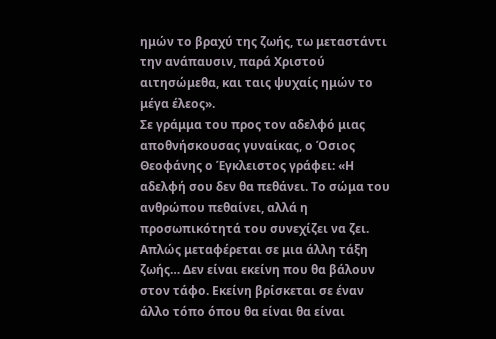ημών το βραχύ της ζωής, τω μεταστάντι την ανάπαυσιν, παρά Χριστού αιτησώμεθα, και ταις ψυχαίς ημών το μέγα έλεος».
Σε γράμμα του προς τον αδελφό μιας αποθνήσκουσας γυναίκας, ο Όσιος Θεοφάνης ο Έγκλειστος γράφει: «Η αδελφή σου δεν θα πεθάνει. Το σώμα του ανθρώπου πεθαίνει, αλλά η προσωπικότητά του συνεχίζει να ζει. Απλώς μεταφέρεται σε μια άλλη τάξη ζωής… Δεν είναι εκείνη που θα βάλουν στον τάφο. Εκείνη βρίσκεται σε έναν άλλο τόπο όπου θα είναι θα είναι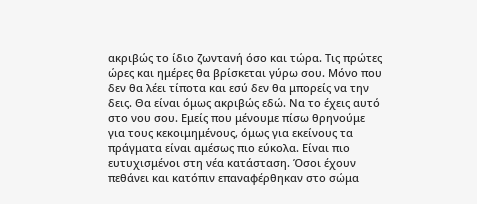ακριβώς το ίδιο ζωντανή όσο και τώρα. Τις πρώτες ώρες και ημέρες θα βρίσκεται γύρω σου. Μόνο που δεν θα λέει τίποτα και εσύ δεν θα μπορείς να την δεις. Θα είναι όμως ακριβώς εδώ. Να το έχεις αυτό στο νου σου. Εμείς που μένουμε πίσω θρηνούμε για τους κεκοιμημένους, όμως για εκείνους τα πράγματα είναι αμέσως πιο εύκολα. Είναι πιο ευτυχισμένοι στη νέα κατάσταση. Όσοι έχουν πεθάνει και κατόπιν επαναφέρθηκαν στο σώμα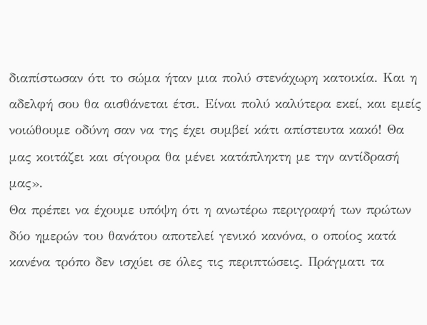διαπίστωσαν ότι το σώμα ήταν μια πολύ στενάχωρη κατοικία. Και η αδελφή σου θα αισθάνεται έτσι. Είναι πολύ καλύτερα εκεί, και εμείς νοιώθουμε οδύνη σαν να της έχει συμβεί κάτι απίστευτα κακό! Θα μας κοιτάζει και σίγουρα θα μένει κατάπληκτη με την αντίδρασή μας».
Θα πρέπει να έχουμε υπόψη ότι η ανωτέρω περιγραφή των πρώτων δύο ημερών του θανάτου αποτελεί γενικό κανόνα, ο οποίος κατά κανένα τρόπο δεν ισχύει σε όλες τις περιπτώσεις. Πράγματι τα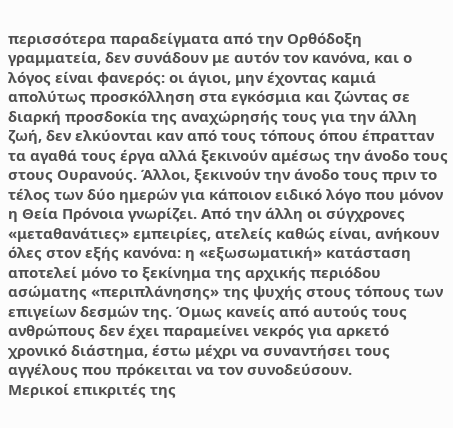περισσότερα παραδείγματα από την Ορθόδοξη γραμματεία, δεν συνάδουν με αυτόν τον κανόνα, και ο λόγος είναι φανερός: οι άγιοι, μην έχοντας καμιά απολύτως προσκόλληση στα εγκόσμια και ζώντας σε διαρκή προσδοκία της αναχώρησής τους για την άλλη ζωή, δεν ελκύονται καν από τους τόπους όπου έπρατταν τα αγαθά τους έργα αλλά ξεκινούν αμέσως την άνοδο τους στους Ουρανούς. Άλλοι, ξεκινούν την άνοδο τους πριν το τέλος των δύο ημερών για κάποιον ειδικό λόγο που μόνον η Θεία Πρόνοια γνωρίζει. Από την άλλη οι σύγχρονες «μεταθανάτιες» εμπειρίες, ατελείς καθώς είναι, ανήκουν όλες στον εξής κανόνα: η «εξωσωματική» κατάσταση αποτελεί μόνο το ξεκίνημα της αρχικής περιόδου ασώματης «περιπλάνησης» της ψυχής στους τόπους των επιγείων δεσμών της. Όμως κανείς από αυτούς τους ανθρώπους δεν έχει παραμείνει νεκρός για αρκετό χρονικό διάστημα, έστω μέχρι να συναντήσει τους αγγέλους που πρόκειται να τον συνοδεύσουν.
Μερικοί επικριτές της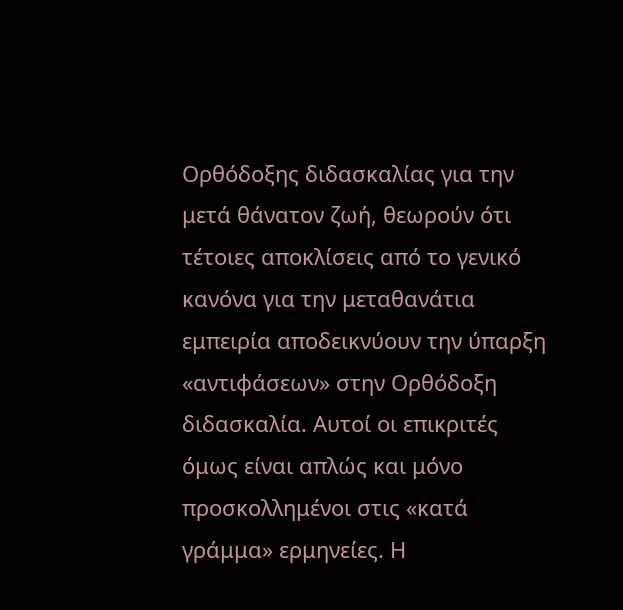Ορθόδοξης διδασκαλίας για την μετά θάνατον ζωή, θεωρούν ότι τέτοιες αποκλίσεις από το γενικό κανόνα για την μεταθανάτια εμπειρία αποδεικνύουν την ύπαρξη «αντιφάσεων» στην Ορθόδοξη διδασκαλία. Αυτοί οι επικριτές όμως είναι απλώς και μόνο προσκολλημένοι στις «κατά γράμμα» ερμηνείες. Η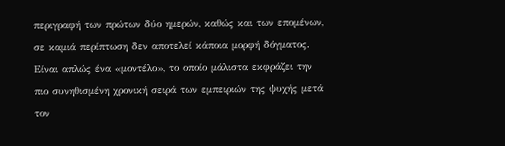περιγραφή των πρώτων δύο ημερών, καθώς και των επομένων, σε καμιά περίπτωση δεν αποτελεί κάποια μορφή δόγματος. Είναι απλώς ένα «μοντέλο», το οποίο μάλιστα εκφράζει την πιο συνηθισμένη χρονική σειρά των εμπειριών της ψυχής μετά τον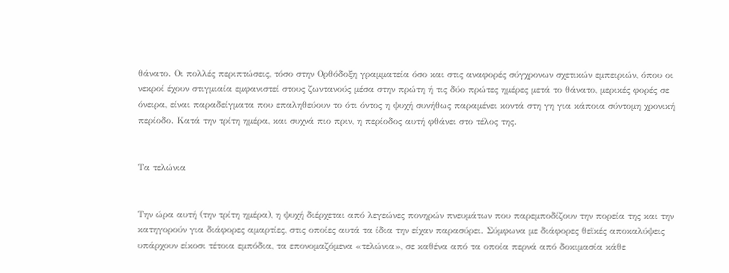θάνατο. Οι πολλές περιπτώσεις, τόσο στην Ορθόδοξη γραμματεία όσο και στις αναφορές σύγχρονων σχετικών εμπειριών, όπου οι νεκροί έχουν στιγμιαία εμφανιστεί στους ζωντανούς μέσα στην πρώτη ή τις δύο πρώτες ημέρες μετά το θάνατο, μερικές φορές σε όνειρα, είναι παραδείγματα που επαληθεύουν το ότι όντος η ψυχή συνήθως παραμένει κοντά στη γη για κάποια σύντομη χρονική περίοδο. Κατά την τρίτη ημέρα, και συχνά πιο πριν, η περίοδος αυτή φθάνει στο τέλος της.


Τα τελώνια


Την ώρα αυτή (την τρίτη ημέρα), η ψυχή διέρχεται από λεγεώνες πονηρών πνευμάτων που παρεμποδίζουν την πορεία της και την κατηγορούν για διάφορες αμαρτίες, στις οποίες αυτά τα ίδια την είχαν παρασύρει. Σύμφωνα με διάφορες θεϊκές αποκαλύψεις υπάρχουν είκοσι τέτοια εμπόδια, τα επονομαζόμενα «τελώνια», σε καθένα από τα οποία περνά από δοκιμασία κάθε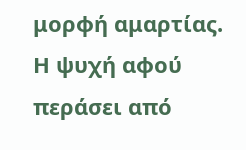μορφή αμαρτίας. Η ψυχή αφού περάσει από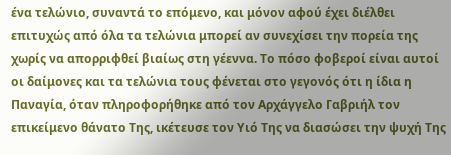ένα τελώνιο, συναντά το επόμενο, και μόνον αφού έχει διέλθει επιτυχώς από όλα τα τελώνια μπορεί αν συνεχίσει την πορεία της χωρίς να απορριφθεί βιαίως στη γέεννα. Το πόσο φοβεροί είναι αυτοί οι δαίμονες και τα τελώνια τους φένεται στο γεγονός ότι η ίδια η Παναγία, όταν πληροφορήθηκε από τον Αρχάγγελο Γαβριήλ τον επικείμενο θάνατο Της, ικέτευσε τον Υιό Της να διασώσει την ψυχή Της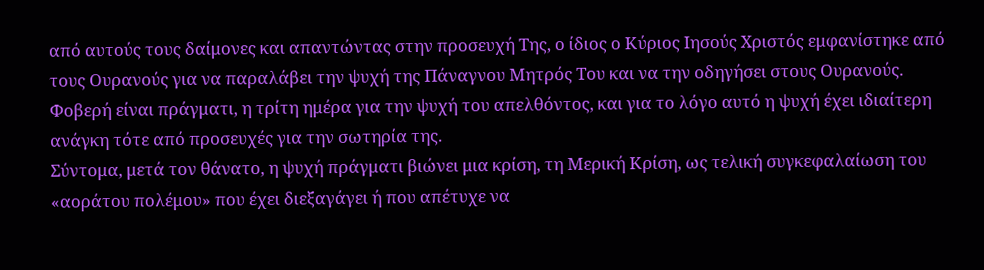από αυτούς τους δαίμονες και απαντώντας στην προσευχή Της, ο ίδιος ο Κύριος Ιησούς Χριστός εμφανίστηκε από τους Ουρανούς για να παραλάβει την ψυχή της Πάναγνου Μητρός Του και να την οδηγήσει στους Ουρανούς. Φοβερή είναι πράγματι, η τρίτη ημέρα για την ψυχή του απελθόντος, και για το λόγο αυτό η ψυχή έχει ιδιαίτερη ανάγκη τότε από προσευχές για την σωτηρία της.
Σύντομα, μετά τον θάνατο, η ψυχή πράγματι βιώνει μια κρίση, τη Μερική Κρίση, ως τελική συγκεφαλαίωση του «αοράτου πολέμου» που έχει διεξαγάγει ή που απέτυχε να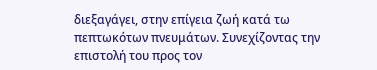διεξαγάγει, στην επίγεια ζωή κατά τω πεπτωκότων πνευμάτων. Συνεχίζοντας την επιστολή του προς τον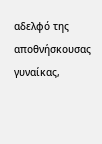αδελφό της αποθνήσκουσας γυναίκας,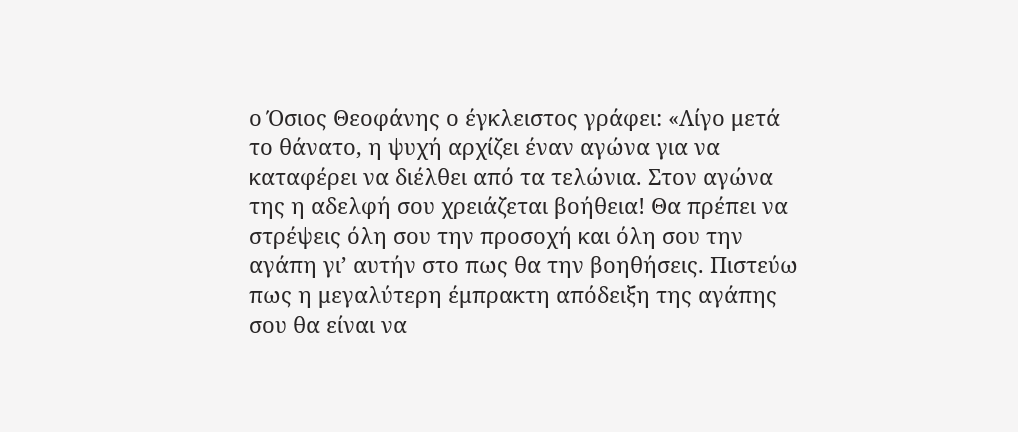ο Όσιος Θεοφάνης ο έγκλειστος γράφει: «Λίγο μετά το θάνατο, η ψυχή αρχίζει έναν αγώνα για να καταφέρει να διέλθει από τα τελώνια. Στον αγώνα της η αδελφή σου χρειάζεται βοήθεια! Θα πρέπει να στρέψεις όλη σου την προσοχή και όλη σου την αγάπη γι’ αυτήν στο πως θα την βοηθήσεις. Πιστεύω πως η μεγαλύτερη έμπρακτη απόδειξη της αγάπης σου θα είναι να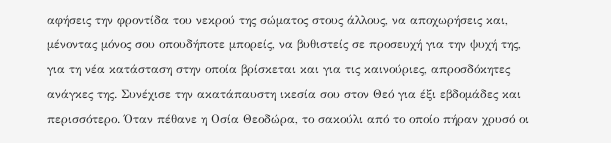αφήσεις την φροντίδα του νεκρού της σώματος στους άλλους, να αποχωρήσεις και, μένοντας μόνος σου οπουδήποτε μπορείς, να βυθιστείς σε προσευχή για την ψυχή της, για τη νέα κατάσταση στην οποία βρίσκεται και για τις καινούριες, απροσδόκητες ανάγκες της. Συνέχισε την ακατάπαυστη ικεσία σου στον Θεό για έξι εβδομάδες και περισσότερο. Όταν πέθανε η Οσία Θεοδώρα, το σακούλι από το οποίο πήραν χρυσό οι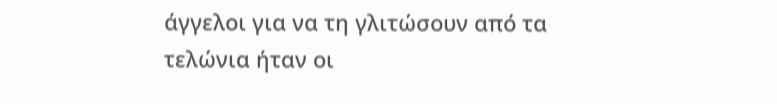άγγελοι για να τη γλιτώσουν από τα τελώνια ήταν οι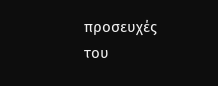προσευχές του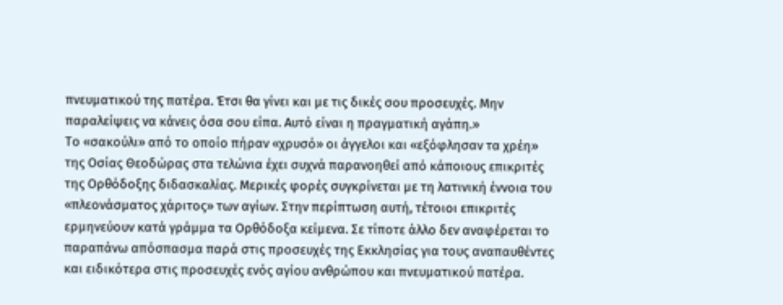πνευματικού της πατέρα. Έτσι θα γίνει και με τις δικές σου προσευχές. Μην παραλείψεις να κάνεις όσα σου είπα. Αυτό είναι η πραγματική αγάπη.»
Το «σακούλι» από το οποίο πήραν «χρυσό» οι άγγελοι και «εξόφλησαν τα χρέη» της Οσίας Θεοδώρας στα τελώνια έχει συχνά παρανοηθεί από κάποιους επικριτές της Ορθόδοξης διδασκαλίας. Μερικές φορές συγκρίνεται με τη λατινική έννοια του «πλεονάσματος χάριτος» των αγίων. Στην περίπτωση αυτή, τέτοιοι επικριτές ερμηνεύουν κατά γράμμα τα Ορθόδοξα κείμενα. Σε τίποτε άλλο δεν αναφέρεται το παραπάνω απόσπασμα παρά στις προσευχές της Εκκλησίας για τους αναπαυθέντες και ειδικότερα στις προσευχές ενός αγίου ανθρώπου και πνευματικού πατέρα.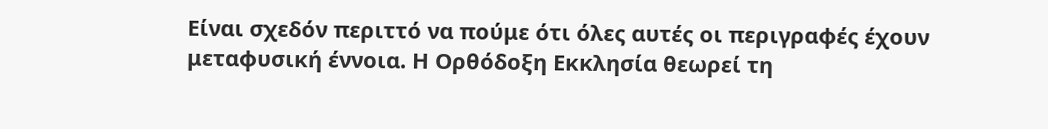Είναι σχεδόν περιττό να πούμε ότι όλες αυτές οι περιγραφές έχουν μεταφυσική έννοια. Η Ορθόδοξη Εκκλησία θεωρεί τη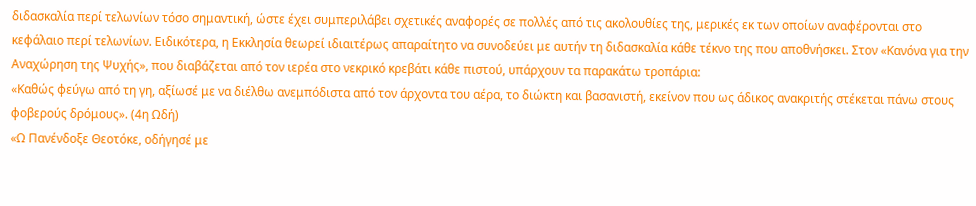διδασκαλία περί τελωνίων τόσο σημαντική, ώστε έχει συμπεριλάβει σχετικές αναφορές σε πολλές από τις ακολουθίες της, μερικές εκ των οποίων αναφέρονται στο κεφάλαιο περί τελωνίων. Ειδικότερα, η Εκκλησία θεωρεί ιδιαιτέρως απαραίτητο να συνοδεύει με αυτήν τη διδασκαλία κάθε τέκνο της που αποθνήσκει. Στον «Κανόνα για την Αναχώρηση της Ψυχής», που διαβάζεται από τον ιερέα στο νεκρικό κρεβάτι κάθε πιστού, υπάρχουν τα παρακάτω τροπάρια:
«Καθώς φεύγω από τη γη, αξίωσέ με να διέλθω ανεμπόδιστα από τον άρχοντα του αέρα, το διώκτη και βασανιστή, εκείνον που ως άδικος ανακριτής στέκεται πάνω στους φοβερούς δρόμους». (4η Ωδή)
«Ω Πανένδοξε Θεοτόκε, οδήγησέ με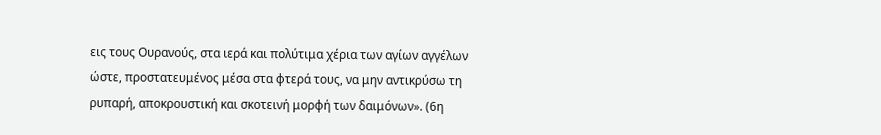εις τους Ουρανούς, στα ιερά και πολύτιμα χέρια των αγίων αγγέλων ώστε, προστατευμένος μέσα στα φτερά τους, να μην αντικρύσω τη ρυπαρή, αποκρουστική και σκοτεινή μορφή των δαιμόνων». (6η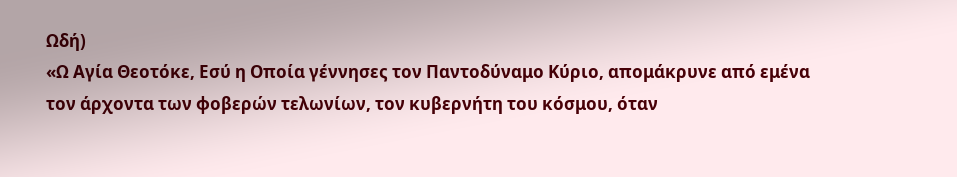Ωδή)
«Ω Αγία Θεοτόκε, Εσύ η Οποία γέννησες τον Παντοδύναμο Κύριο, απομάκρυνε από εμένα τον άρχοντα των φοβερών τελωνίων, τον κυβερνήτη του κόσμου, όταν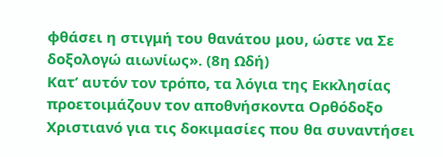φθάσει η στιγμή του θανάτου μου, ώστε να Σε δοξολογώ αιωνίως». (8η Ωδή)
Κατ’ αυτόν τον τρόπο, τα λόγια της Εκκλησίας προετοιμάζουν τον αποθνήσκοντα Ορθόδοξο Χριστιανό για τις δοκιμασίες που θα συναντήσει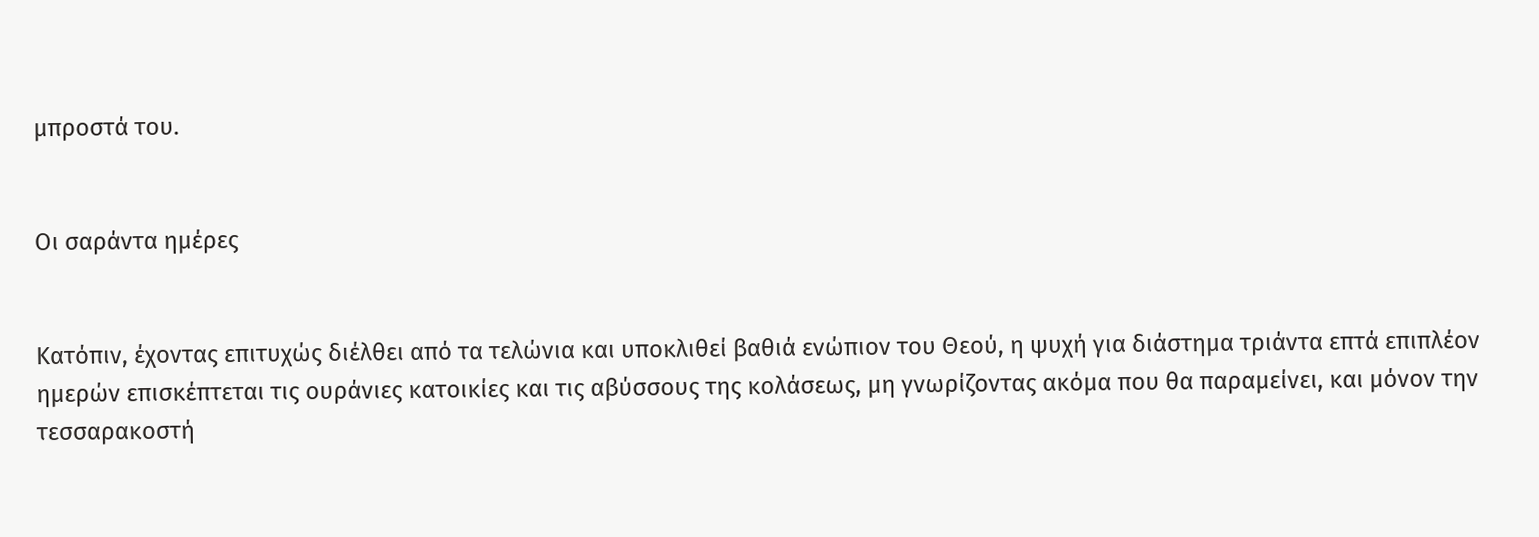μπροστά του.


Οι σαράντα ημέρες


Κατόπιν, έχοντας επιτυχώς διέλθει από τα τελώνια και υποκλιθεί βαθιά ενώπιον του Θεού, η ψυχή για διάστημα τριάντα επτά επιπλέον ημερών επισκέπτεται τις ουράνιες κατοικίες και τις αβύσσους της κολάσεως, μη γνωρίζοντας ακόμα που θα παραμείνει, και μόνον την τεσσαρακοστή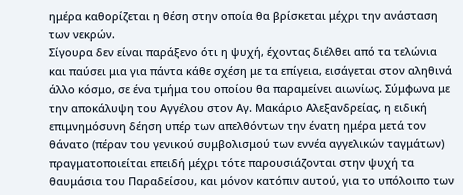ημέρα καθορίζεται η θέση στην οποία θα βρίσκεται μέχρι την ανάσταση των νεκρών.
Σίγουρα δεν είναι παράξενο ότι η ψυχή, έχοντας διέλθει από τα τελώνια και παύσει μια για πάντα κάθε σχέση με τα επίγεια, εισάγεται στον αληθινά άλλο κόσμο, σε ένα τμήμα του οποίου θα παραμείνει αιωνίως. Σύμφωνα με την αποκάλυψη του Αγγέλου στον Αγ. Μακάριο Αλεξανδρείας, η ειδική επιμνημόσυνη δέηση υπέρ των απελθόντων την ένατη ημέρα μετά τον θάνατο (πέραν του γενικού συμβολισμού των εννέα αγγελικών ταγμάτων) πραγματοποιείται επειδή μέχρι τότε παρουσιάζονται στην ψυχή τα θαυμάσια του Παραδείσου, και μόνον κατόπιν αυτού, για το υπόλοιπο των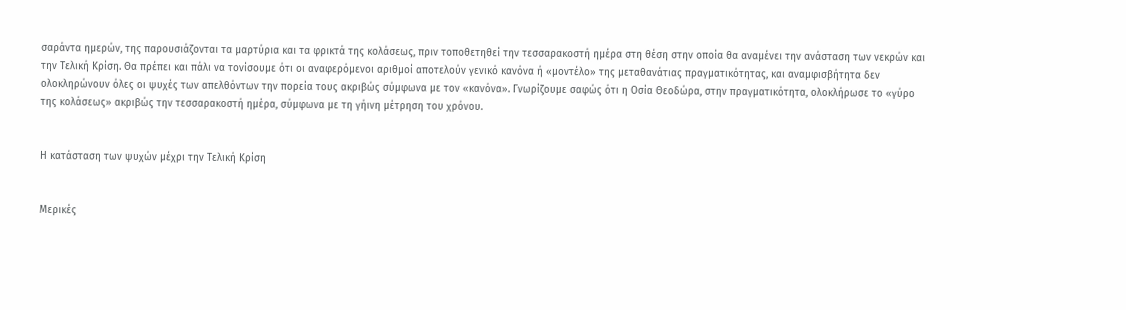σαράντα ημερών, της παρουσιάζονται τα μαρτύρια και τα φρικτά της κολάσεως, πριν τοποθετηθεί την τεσσαρακοστή ημέρα στη θέση στην οποία θα αναμένει την ανάσταση των νεκρών και την Τελική Κρίση. Θα πρέπει και πάλι να τονίσουμε ότι οι αναφερόμενοι αριθμοί αποτελούν γενικό κανόνα ή «μοντέλο» της μεταθανάτιας πραγματικότητας, και αναμφισβήτητα δεν ολοκληρώνουν όλες οι ψυχές των απελθόντων την πορεία τους ακριβώς σύμφωνα με τον «κανόνα». Γνωρίζουμε σαφώς ότι η Οσία Θεοδώρα, στην πραγματικότητα, ολοκλήρωσε το «γύρο της κολάσεως» ακριβώς την τεσσαρακοστή ημέρα, σύμφωνα με τη γήινη μέτρηση του χρόνου.


Η κατάσταση των ψυχών μέχρι την Τελική Κρίση


Μερικές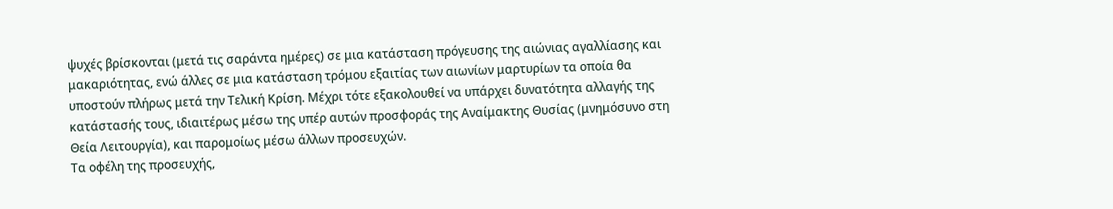ψυχές βρίσκονται (μετά τις σαράντα ημέρες) σε μια κατάσταση πρόγευσης της αιώνιας αγαλλίασης και μακαριότητας, ενώ άλλες σε μια κατάσταση τρόμου εξαιτίας των αιωνίων μαρτυρίων τα οποία θα υποστούν πλήρως μετά την Τελική Κρίση. Μέχρι τότε εξακολουθεί να υπάρχει δυνατότητα αλλαγής της κατάστασής τους, ιδιαιτέρως μέσω της υπέρ αυτών προσφοράς της Αναίμακτης Θυσίας (μνημόσυνο στη Θεία Λειτουργία), και παρομοίως μέσω άλλων προσευχών.
Τα οφέλη της προσευχής,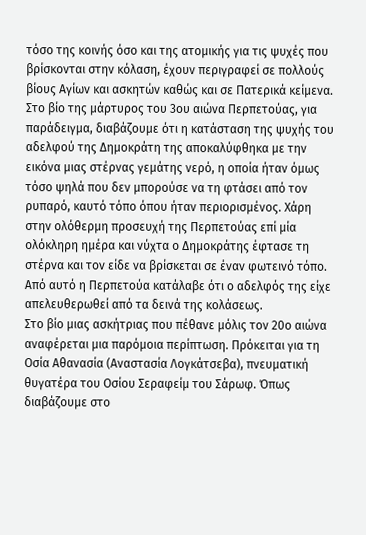τόσο της κοινής όσο και της ατομικής για τις ψυχές που βρίσκονται στην κόλαση, έχουν περιγραφεί σε πολλούς βίους Αγίων και ασκητών καθώς και σε Πατερικά κείμενα. Στο βίο της μάρτυρος του 3ου αιώνα Περπετούας, για παράδειγμα, διαβάζουμε ότι η κατάσταση της ψυχής του αδελφού της Δημοκράτη της αποκαλύφθηκα με την εικόνα μιας στέρνας γεμάτης νερό, η οποία ήταν όμως τόσο ψηλά που δεν μπορούσε να τη φτάσει από τον ρυπαρό, καυτό τόπο όπου ήταν περιορισμένος. Χάρη στην ολόθερμη προσευχή της Περπετούας επί μία ολόκληρη ημέρα και νύχτα ο Δημοκράτης έφτασε τη στέρνα και τον είδε να βρίσκεται σε έναν φωτεινό τόπο. Από αυτό η Περπετούα κατάλαβε ότι ο αδελφός της είχε απελευθερωθεί από τα δεινά της κολάσεως.
Στο βίο μιας ασκήτριας που πέθανε μόλις τον 20ο αιώνα αναφέρεται μια παρόμοια περίπτωση. Πρόκειται για τη Οσία Αθανασία (Αναστασία Λογκάτσεβα), πνευματική θυγατέρα του Οσίου Σεραφείμ του Σάρωφ. Όπως διαβάζουμε στο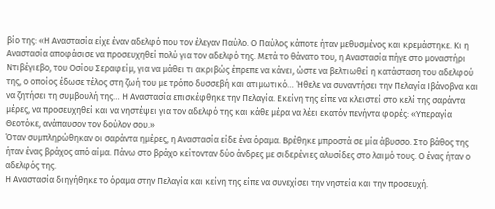βίο της: «Η Αναστασία είχε έναν αδελφό που τον έλεγαν Παύλο. Ο Παύλος κάποτε ήταν μεθυσμένος και κρεμάστηκε. Κι η Αναστασία αποφάσισε να προσευχηθεί πολύ για τον αδελφό της. Μετά το θάνατο του, η Αναστασία πήγε στο μοναστήρι Ντιβέγιεβο, του Οσίου Σεραφείμ, για να μάθει τι ακριβώς έπρεπε να κάνει, ώστε να βελτιωθεί η κατάσταση του αδελφού της, ο οποίος έδωσε τέλος στη ζωή του με τρόπο δυσσεβή και ατιμωτικό… Ήθελε να συναντήσει την Πελαγία Ιβάνοβνα και να ζητήσει τη συμβουλή της… Η Αναστασία επισκέφθηκε την Πελαγία. Εκείνη της είπε να κλειστεί στο κελί της σαράντα μέρες, να προσευχηθεί και να νηστέψει για τον αδελφό της και κάθε μέρα να λέει εκατόν πενήντα φορές: «Υπεραγία Θεοτόκε, ανάπαυσον τον δούλον σου.»
Όταν συμπληρώθηκαν οι σαράντα ημέρες, η Αναστασία είδε ένα όραμα. Βρέθηκε μπροστά σε μία άβυσσο. Στο βάθος της ήταν ένας βράχος από αίμα. Πάνω στο βράχο κείτονταν δύο άνδρες με σιδερένιες αλυσίδες στο λαιμό τους. Ο ένας ήταν ο αδελφός της.
Η Αναστασία διηγήθηκε το όραμα στην Πελαγία και κείνη της είπε να συνεχίσει την νηστεία και την προσευχή.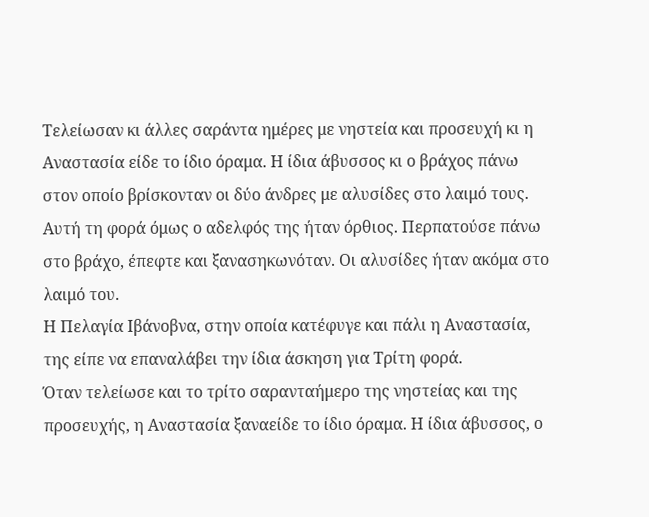Τελείωσαν κι άλλες σαράντα ημέρες με νηστεία και προσευχή κι η Αναστασία είδε το ίδιο όραμα. Η ίδια άβυσσος κι ο βράχος πάνω στον οποίο βρίσκονταν οι δύο άνδρες με αλυσίδες στο λαιμό τους. Αυτή τη φορά όμως ο αδελφός της ήταν όρθιος. Περπατούσε πάνω στο βράχο, έπεφτε και ξανασηκωνόταν. Οι αλυσίδες ήταν ακόμα στο λαιμό του.
Η Πελαγία Ιβάνοβνα, στην οποία κατέφυγε και πάλι η Αναστασία, της είπε να επαναλάβει την ίδια άσκηση για Τρίτη φορά.
Όταν τελείωσε και το τρίτο σαρανταήμερο της νηστείας και της προσευχής, η Αναστασία ξαναείδε το ίδιο όραμα. Η ίδια άβυσσος, ο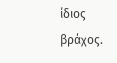ίδιος βράχος.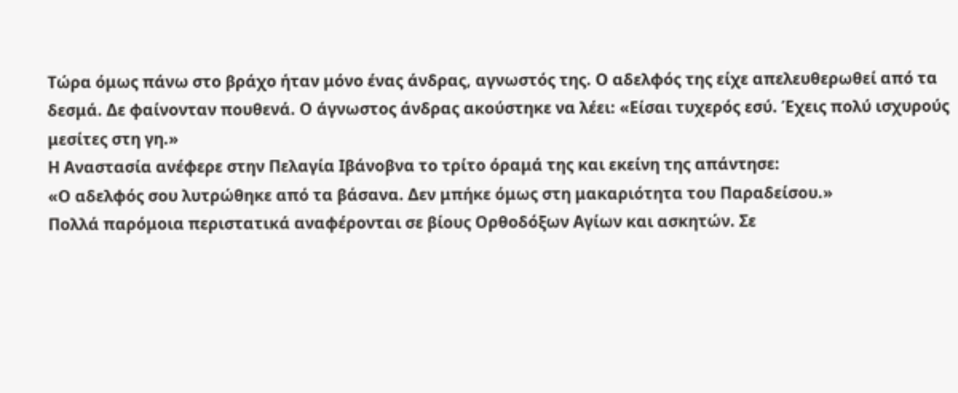Τώρα όμως πάνω στο βράχο ήταν μόνο ένας άνδρας, αγνωστός της. Ο αδελφός της είχε απελευθερωθεί από τα δεσμά. Δε φαίνονταν πουθενά. Ο άγνωστος άνδρας ακούστηκε να λέει: «Είσαι τυχερός εσύ. Έχεις πολύ ισχυρούς μεσίτες στη γη.»
Η Αναστασία ανέφερε στην Πελαγία Ιβάνοβνα το τρίτο όραμά της και εκείνη της απάντησε:
«Ο αδελφός σου λυτρώθηκε από τα βάσανα. Δεν μπήκε όμως στη μακαριότητα του Παραδείσου.»
Πολλά παρόμοια περιστατικά αναφέρονται σε βίους Ορθοδόξων Αγίων και ασκητών. Σε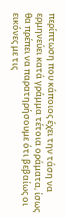περίπτωση που κάποιος έχει την τάση να ερμηνεύει κατά γράμμα τέτοια οράματα, ίσως θα πρέπει να παρατηρήσουμε ότι βεβαίως οι εικόνες με τις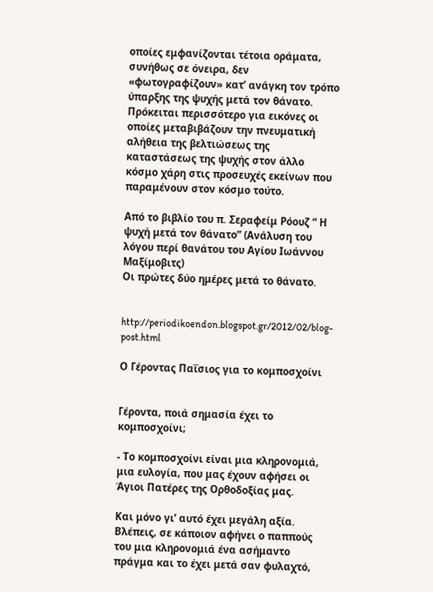οποίες εμφανίζονται τέτοια οράματα, συνήθως σε όνειρα, δεν «φωτογραφίζουν» κατ’ ανάγκη τον τρόπο ύπαρξης της ψυχής μετά τον θάνατο. Πρόκειται περισσότερο για εικόνες οι οποίες μεταβιβάζουν την πνευματική αλήθεια της βελτιώσεως της καταστάσεως της ψυχής στον άλλο κόσμο χάρη στις προσευχές εκείνων που παραμένουν στον κόσμο τούτο.

Από το βιβλίο του π. Σεραφείμ Ρόουζ “ Η ψυχή μετά τον θάνατο” (Ανάλυση του λόγου περί θανάτου του Αγίου Ιωάννου Μαξίμοβιτς)
Οι πρώτες δύο ημέρες μετά το θάνατο.


http://periodikoendon.blogspot.gr/2012/02/blog-post.html

Ο Γέροντας Παΐσιος για το κομποσχοίνι


Γέροντα, ποιά σημασία έχει το κομποσχοίνι;

- Το κομποσχοίνι είναι μια κληρονομιά, μια ευλογία, που μας έχουν αφήσει οι Άγιοι Πατέρες της Ορθοδοξίας μας.

Και μόνο γι’ αυτό έχει μεγάλη αξία. Βλέπεις, σε κάποιον αφήνει ο παππούς του μια κληρονομιά ένα ασήμαντο πράγμα και το έχει μετά σαν φυλαχτό,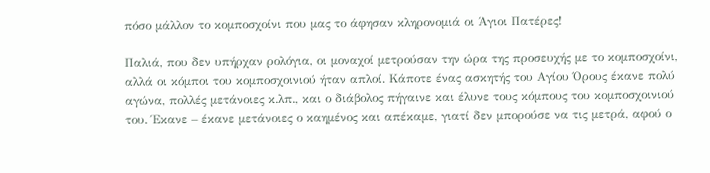πόσο μάλλον το κομποσχοίνι που μας το άφησαν κληρονομιά οι Άγιοι Πατέρες!

Παλιά, που δεν υπήρχαν ρολόγια, οι μοναχοί μετρούσαν την ώρα της προσευχής με το κομποσχοίνι, αλλά οι κόμποι του κομποσχοινιού ήταν απλοί. Κάποτε ένας ασκητής του Αγίου Όρους έκανε πολύ αγώνα, πολλές μετάνοιες κ.λπ., και ο διάβολος πήγαινε και έλυνε τους κόμπους του κομποσχοινιού του. Έκανε – έκανε μετάνοιες ο καημένος και απέκαμε, γιατί δεν μπορούσε να τις μετρά, αφού ο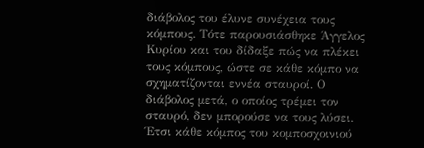διάβολος του έλυνε συνέχεια τους κόμπους. Τότε παρουσιάσθηκε Άγγελος Κυρίου και του δίδαξε πώς να πλέκει τους κόμπους, ώστε σε κάθε κόμπο να σχηματίζονται εννέα σταυροί. Ο διάβολος μετά, ο οποίος τρέμει τον σταυρό, δεν μπορούσε να τους λύσει. Έτσι κάθε κόμπος του κομποσχοινιού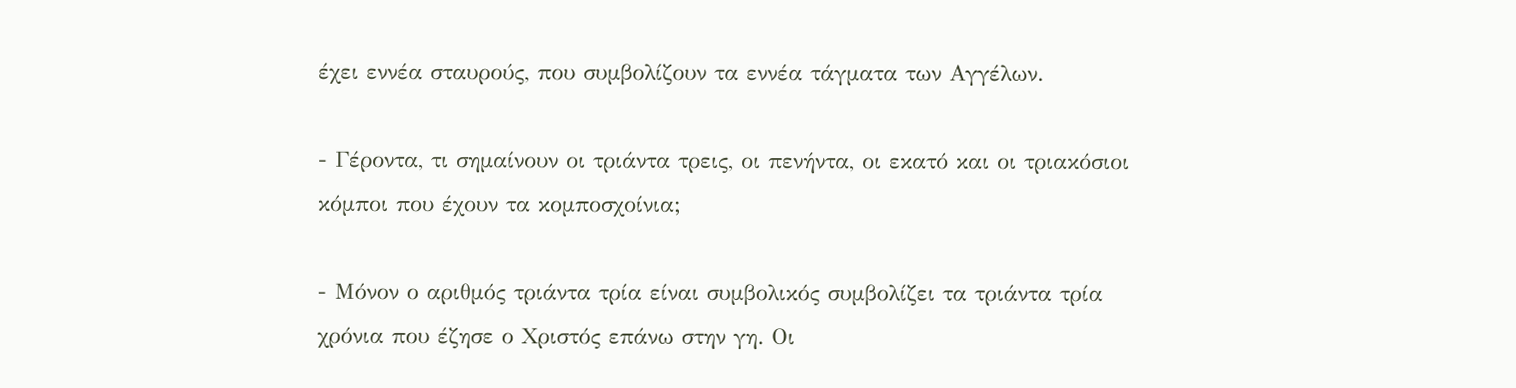έχει εννέα σταυρούς, που συμβολίζουν τα εννέα τάγματα των Αγγέλων.

- Γέροντα, τι σημαίνουν οι τριάντα τρεις, οι πενήντα, οι εκατό και οι τριακόσιοι κόμποι που έχουν τα κομποσχοίνια;

- Μόνον ο αριθμός τριάντα τρία είναι συμβολικός συμβολίζει τα τριάντα τρία χρόνια που έζησε ο Χριστός επάνω στην γη. Οι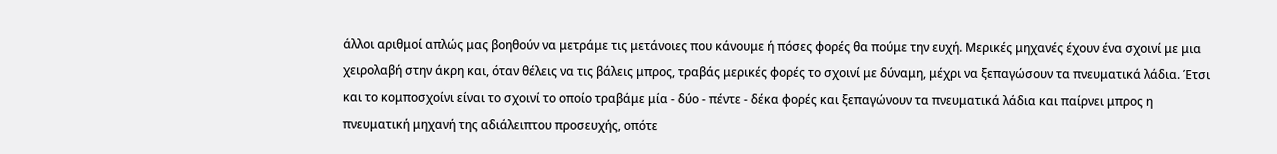άλλοι αριθμοί απλώς μας βοηθούν να μετράμε τις μετάνοιες που κάνουμε ή πόσες φορές θα πούμε την ευχή. Μερικές μηχανές έχουν ένα σχοινί με μια χειρολαβή στην άκρη και, όταν θέλεις να τις βάλεις μπρος, τραβάς μερικές φορές το σχοινί με δύναμη, μέχρι να ξεπαγώσουν τα πνευματικά λάδια. Έτσι και το κομποσχοίνι είναι το σχοινί το οποίο τραβάμε μία - δύο - πέντε - δέκα φορές και ξεπαγώνουν τα πνευματικά λάδια και παίρνει μπρος η πνευματική μηχανή της αδιάλειπτου προσευχής, οπότε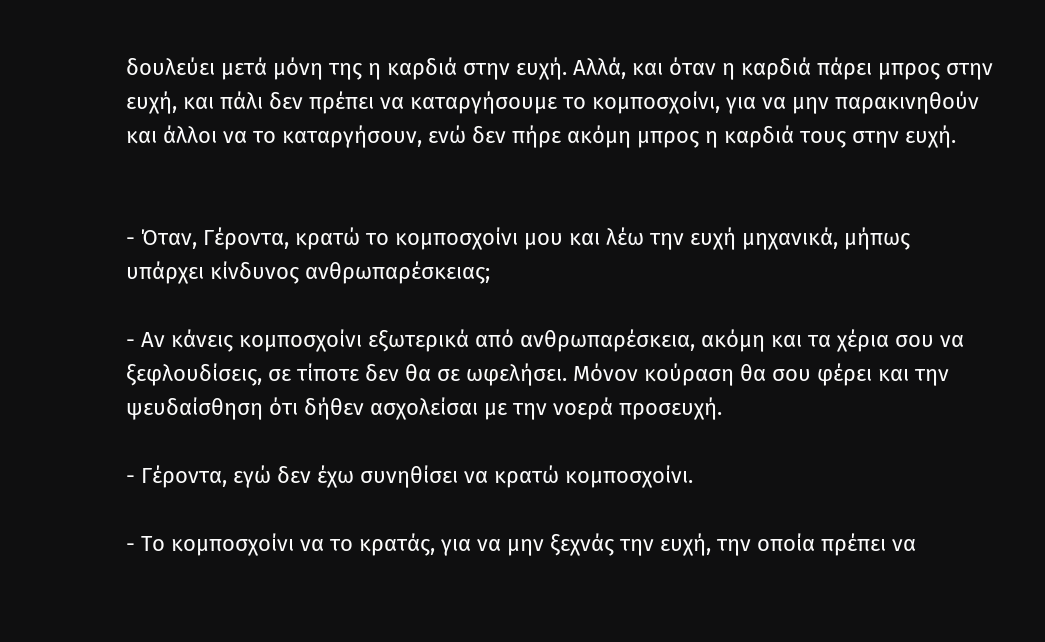δουλεύει μετά μόνη της η καρδιά στην ευχή. Αλλά, και όταν η καρδιά πάρει μπρος στην ευχή, και πάλι δεν πρέπει να καταργήσουμε το κομποσχοίνι, για να μην παρακινηθούν και άλλοι να το καταργήσουν, ενώ δεν πήρε ακόμη μπρος η καρδιά τους στην ευχή.


- Όταν, Γέροντα, κρατώ το κομποσχοίνι μου και λέω την ευχή μηχανικά, μήπως υπάρχει κίνδυνος ανθρωπαρέσκειας;

- Αν κάνεις κομποσχοίνι εξωτερικά από ανθρωπαρέσκεια, ακόμη και τα χέρια σου να ξεφλουδίσεις, σε τίποτε δεν θα σε ωφελήσει. Μόνον κούραση θα σου φέρει και την ψευδαίσθηση ότι δήθεν ασχολείσαι με την νοερά προσευχή.

- Γέροντα, εγώ δεν έχω συνηθίσει να κρατώ κομποσχοίνι.

- Το κομποσχοίνι να το κρατάς, για να μην ξεχνάς την ευχή, την οποία πρέπει να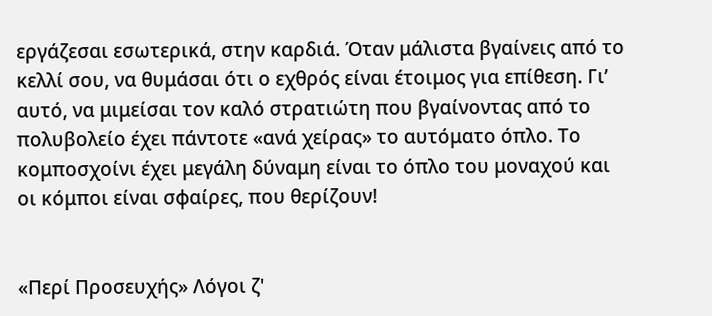εργάζεσαι εσωτερικά, στην καρδιά. Όταν μάλιστα βγαίνεις από το κελλί σου, να θυμάσαι ότι ο εχθρός είναι έτοιμος για επίθεση. Γι’ αυτό, να μιμείσαι τον καλό στρατιώτη που βγαίνοντας από το πολυβολείο έχει πάντοτε «ανά χείρας» το αυτόματο όπλο. Το κομποσχοίνι έχει μεγάλη δύναμη είναι το όπλο του μοναχού και οι κόμποι είναι σφαίρες, που θερίζουν!


«Περί Προσευχής» Λόγοι ζ'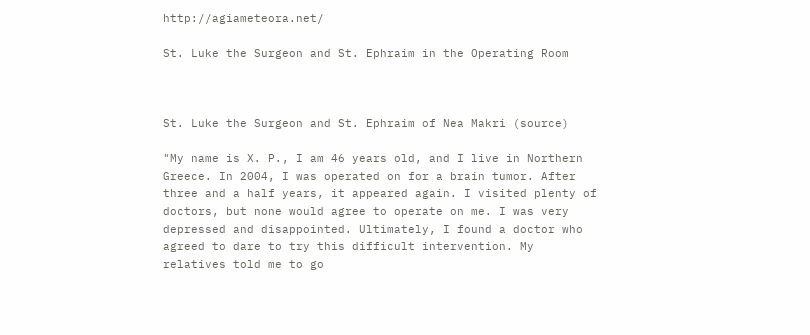http://agiameteora.net/

St. Luke the Surgeon and St. Ephraim in the Operating Room



St. Luke the Surgeon and St. Ephraim of Nea Makri (source)

"My name is X. P., I am 46 years old, and I live in Northern Greece. In 2004, I was operated on for a brain tumor. After three and a half years, it appeared again. I visited plenty of doctors, but none would agree to operate on me. I was very depressed and disappointed. Ultimately, I found a doctor who agreed to dare to try this difficult intervention. My relatives told me to go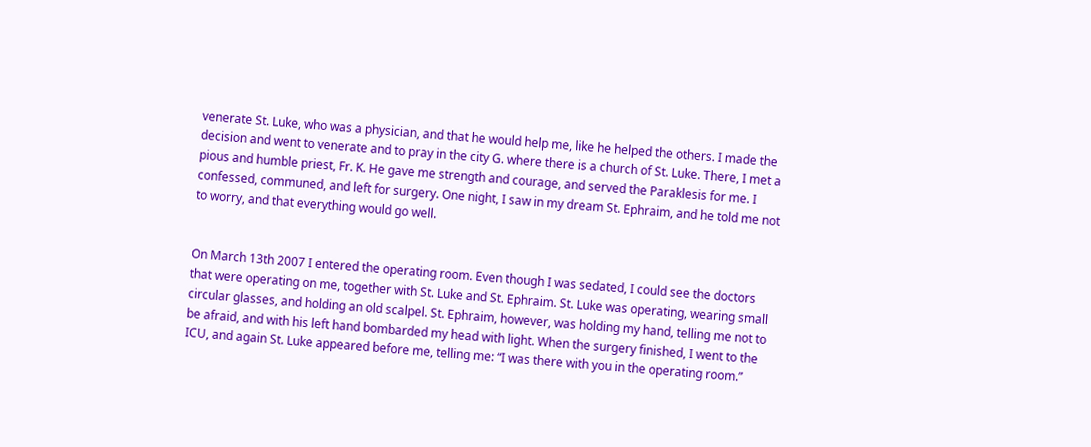venerate St. Luke, who was a physician, and that he would help me, like he helped the others. I made the decision and went to venerate and to pray in the city G. where there is a church of St. Luke. There, I met a pious and humble priest, Fr. K. He gave me strength and courage, and served the Paraklesis for me. I confessed, communed, and left for surgery. One night, I saw in my dream St. Ephraim, and he told me not to worry, and that everything would go well.


On March 13th 2007 I entered the operating room. Even though I was sedated, I could see the doctors that were operating on me, together with St. Luke and St. Ephraim. St. Luke was operating, wearing small circular glasses, and holding an old scalpel. St. Ephraim, however, was holding my hand, telling me not to be afraid, and with his left hand bombarded my head with light. When the surgery finished, I went to the ICU, and again St. Luke appeared before me, telling me: “I was there with you in the operating room.”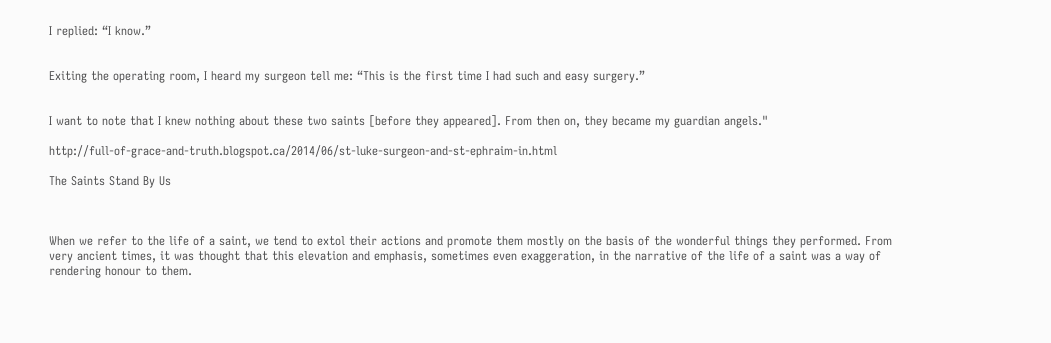I replied: “I know.”


Exiting the operating room, I heard my surgeon tell me: “This is the first time I had such and easy surgery.”


I want to note that I knew nothing about these two saints [before they appeared]. From then on, they became my guardian angels."

http://full-of-grace-and-truth.blogspot.ca/2014/06/st-luke-surgeon-and-st-ephraim-in.html

The Saints Stand By Us



When we refer to the life of a saint, we tend to extol their actions and promote them mostly on the basis of the wonderful things they performed. From very ancient times, it was thought that this elevation and emphasis, sometimes even exaggeration, in the narrative of the life of a saint was a way of rendering honour to them.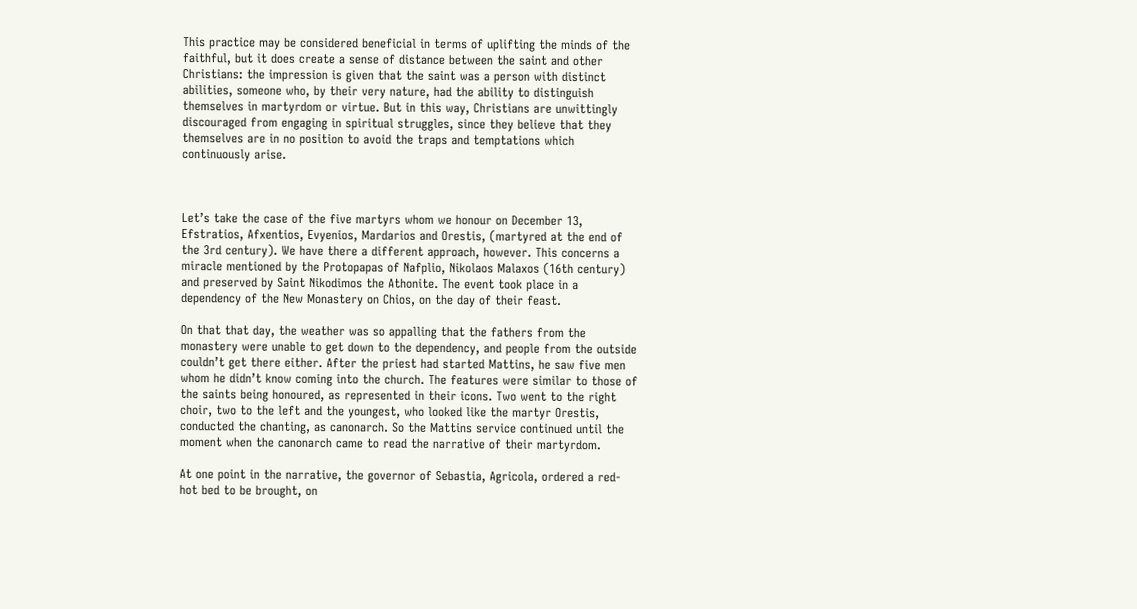This practice may be considered beneficial in terms of uplifting the minds of the faithful, but it does create a sense of distance between the saint and other Christians: the impression is given that the saint was a person with distinct abilities, someone who, by their very nature, had the ability to distinguish themselves in martyrdom or virtue. But in this way, Christians are unwittingly discouraged from engaging in spiritual struggles, since they believe that they themselves are in no position to avoid the traps and temptations which continuously arise.



Let’s take the case of the five martyrs whom we honour on December 13, Efstratios, Afxentios, Evyenios, Mardarios and Orestis, (martyred at the end of the 3rd century). We have there a different approach, however. This concerns a miracle mentioned by the Protopapas of Nafplio, Nikolaos Malaxos (16th century) and preserved by Saint Nikodimos the Athonite. The event took place in a dependency of the New Monastery on Chios, on the day of their feast.

On that that day, the weather was so appalling that the fathers from the monastery were unable to get down to the dependency, and people from the outside couldn’t get there either. After the priest had started Mattins, he saw five men whom he didn’t know coming into the church. The features were similar to those of the saints being honoured, as represented in their icons. Two went to the right choir, two to the left and the youngest, who looked like the martyr Orestis, conducted the chanting, as canonarch. So the Mattins service continued until the moment when the canonarch came to read the narrative of their martyrdom.

At one point in the narrative, the governor of Sebastia, Agricola, ordered a red-hot bed to be brought, on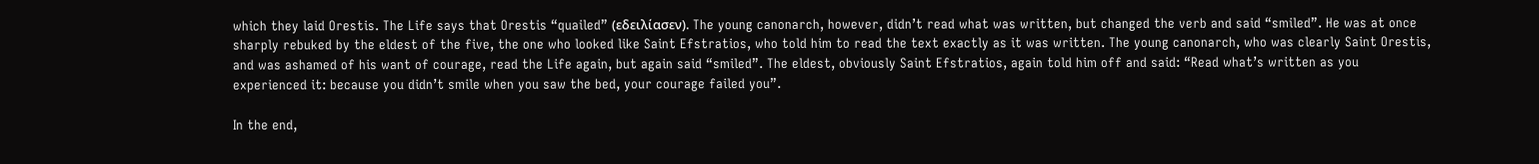which they laid Orestis. The Life says that Orestis “quailed” (εδειλίασεν). The young canonarch, however, didn’t read what was written, but changed the verb and said “smiled”. He was at once sharply rebuked by the eldest of the five, the one who looked like Saint Efstratios, who told him to read the text exactly as it was written. The young canonarch, who was clearly Saint Orestis, and was ashamed of his want of courage, read the Life again, but again said “smiled”. The eldest, obviously Saint Efstratios, again told him off and said: “Read what’s written as you experienced it: because you didn’t smile when you saw the bed, your courage failed you”.

In the end,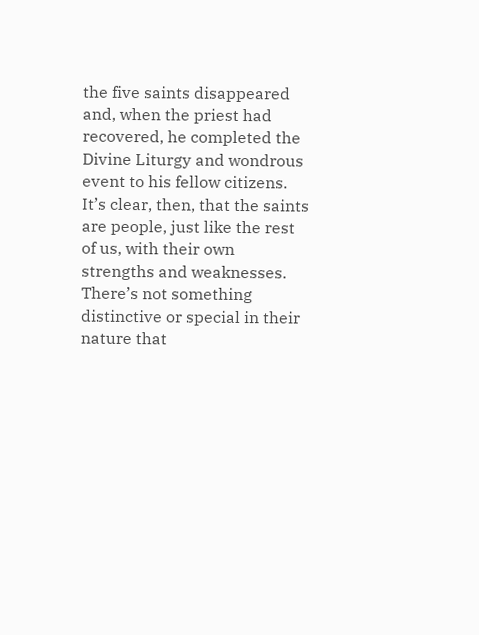the five saints disappeared and, when the priest had recovered, he completed the Divine Liturgy and wondrous event to his fellow citizens. It’s clear, then, that the saints are people, just like the rest of us, with their own strengths and weaknesses. There’s not something distinctive or special in their nature that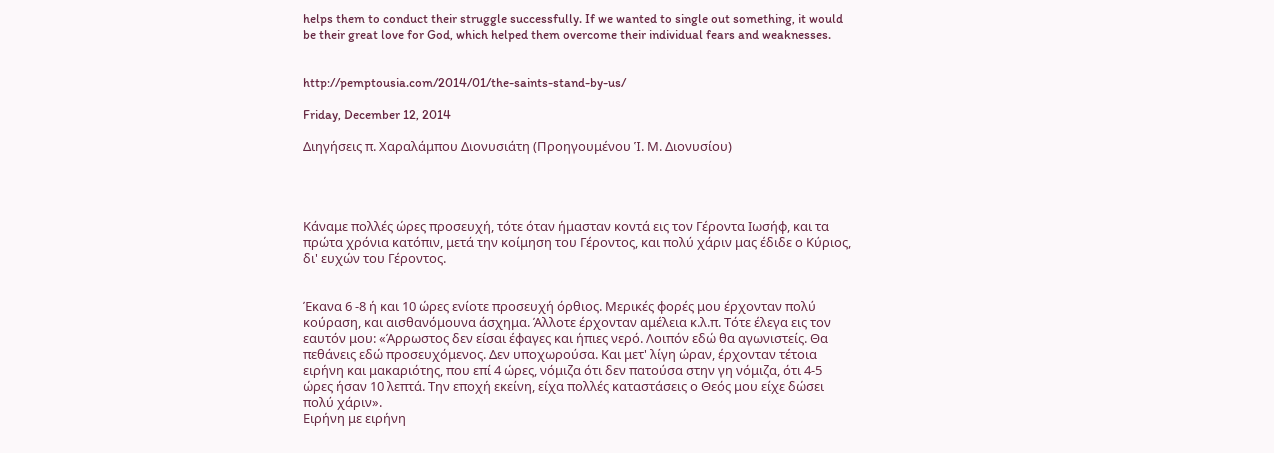helps them to conduct their struggle successfully. If we wanted to single out something, it would be their great love for God, which helped them overcome their individual fears and weaknesses.


http://pemptousia.com/2014/01/the-saints-stand-by-us/

Friday, December 12, 2014

Διηγήσεις π. Χαραλάμπου Διονυσιάτη (Προηγουμένου Ἱ. Μ. Διονυσίου)




Κάναμε πολλές ώρες προσευχή, τότε όταν ήμασταν κοντά εις τον Γέροντα Ιωσήφ, και τα πρώτα χρόνια κατόπιν, μετά την κοίμηση του Γέροντος, και πολύ χάριν μας έδιδε ο Κύριος, δι' ευχών του Γέροντος.


Έκανα 6 -8 ή και 10 ώρες ενίοτε προσευχή όρθιος. Μερικές φορές μου έρχονταν πολύ κούραση, και αισθανόμουνα άσχημα. Άλλοτε έρχονταν αμέλεια κ.λ.π. Τότε έλεγα εις τον εαυτόν μου: «Άρρωστος δεν είσαι έφαγες και ήπιες νερό. Λοιπόν εδώ θα αγωνιστείς. Θα πεθάνεις εδώ προσευχόμενος. Δεν υποχωρούσα. Και μετ' λίγη ώραν, έρχονταν τέτοια ειρήνη και μακαριότης, που επί 4 ώρες, νόμιζα ότι δεν πατούσα στην γη νόμιζα, ότι 4-5 ώρες ήσαν 10 λεπτά. Την εποχή εκείνη, είχα πολλές καταστάσεις ο Θεός μου είχε δώσει πολύ χάριν».
Ειρήνη με ειρήνη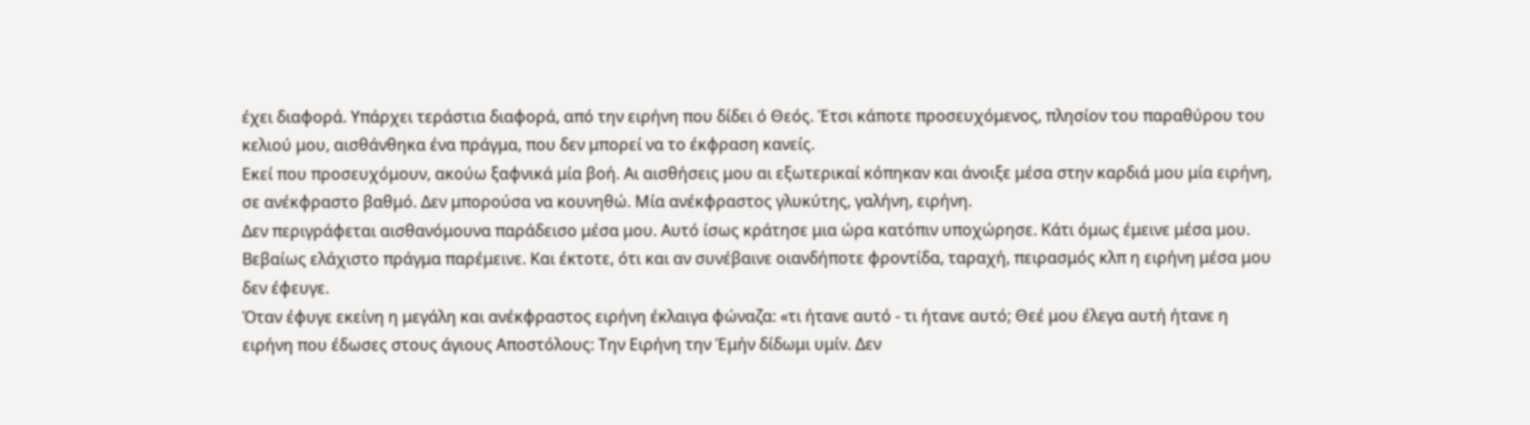έχει διαφορά. Υπάρχει τεράστια διαφορά, από την ειρήνη που δίδει ό Θεός. Έτσι κάποτε προσευχόμενος, πλησίον του παραθύρου του κελιού μου, αισθάνθηκα ένα πράγμα, που δεν μπορεί να το έκφραση κανείς.
Εκεί που προσευχόμουν, ακούω ξαφνικά μία βοή. Αι αισθήσεις μου αι εξωτερικαί κόπηκαν και άνοιξε μέσα στην καρδιά μου μία ειρήνη, σε ανέκφραστο βαθμό. Δεν μπορούσα να κουνηθώ. Μία ανέκφραστος γλυκύτης, γαλήνη, ειρήνη.
Δεν περιγράφεται αισθανόμουνα παράδεισο μέσα μου. Αυτό ίσως κράτησε μια ώρα κατόπιν υποχώρησε. Κάτι όμως έμεινε μέσα μου. Βεβαίως ελάχιστο πράγμα παρέμεινε. Και έκτοτε, ότι και αν συνέβαινε οιανδήποτε φροντίδα, ταραχή, πειρασμός κλπ η ειρήνη μέσα μου δεν έφευγε.
Όταν έφυγε εκείνη η μεγάλη και ανέκφραστος ειρήνη έκλαιγα φώναζα: «τι ήτανε αυτό - τι ήτανε αυτό; Θεέ μου έλεγα αυτή ήτανε η ειρήνη που έδωσες στους άγιους Αποστόλους: Την Ειρήνη την Έμήν δίδωμι υμίν. Δεν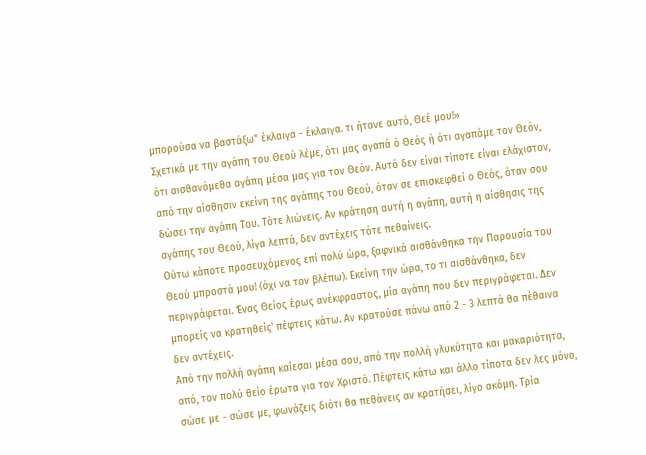μπορούσα να βαστάξω" έκλαιγα - έκλαιγα. τι ήτανε αυτό, Θεέ μου!»
Σχετικά με την αγάπη του Θεού λέμε, ότι μας αγαπά ό Θεός ή ότι αγαπάμε τον Θεόν, ότι αισθανόμεθα αγάπη μέσα μας για τον Θεόν. Αυτό δεν είναι τίποτε είναι ελάχιστον, από την αίσθησιν εκείνη της αγάπης του Θεού, όταν σε επισκεφθεί ο Θεός, όταν σου δώσει την αγάπη Του. Τότε λιώνεις. Αν κράτηση αυτή η αγάπη, αυτή η αίσθησις της αγάπης του Θεού, λίγα λεπτά, δεν αντέχεις τότε πεθαίνεις.
Ούτω κάποτε προσευχόμενος επί πολύ ώρα, ξαφνικά αισθάνθηκα την Παρουσία του Θεού μπροστά μου! (όχι να τον βλέπω). Εκείνη την ώρα, το τι αισθάνθηκα, δεν περιγράφεται. Ένας Θείος έρως ανέκφραστος, μία αγάπη που δεν περιγράφεται. Δεν μπορείς να κρατηθείς' πέφτεις κάτω. Αν κρατούσε πάνω από 2 - 3 λεπτά θα πέθαινα δεν αντέχεις.
Από την πολλή αγάπη καίεσαι μέσα σου, από την πολλή γλυκύτητα και μακαριότητα, από, τον πολύ θείο έρωτα για τον Χριστό. Πέφτεις κάτω και άλλο τίποτα δεν λες μόνο, σώσε με - σώσε με, φωνάζεις διότι θα πεθάνεις αν κρατήσει, λίγο ακόμη. Τρία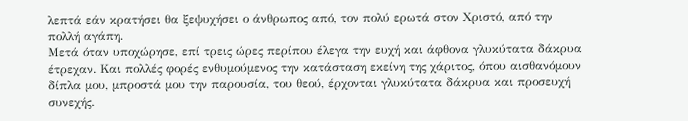λεπτά εάν κρατήσει θα ξεψυχήσει ο άνθρωπος από, τον πολύ ερωτά στον Χριστό, από την πολλή αγάπη.
Μετά όταν υποχώρησε, επί τρεις ώρες περίπου έλεγα την ευχή και άφθονα γλυκύτατα δάκρυα έτρεχαν. Και πολλές φορές ενθυμούμενος την κατάσταση εκείνη της χάριτος, όπου αισθανόμουν δίπλα μου, μπροστά μου την παρουσία, του θεού, έρχονται γλυκύτατα δάκρυα και προσευχή συνεχής.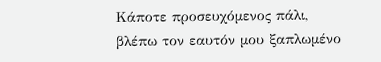Κάποτε προσευχόμενος πάλι, βλέπω τον εαυτόν μου ξαπλωμένο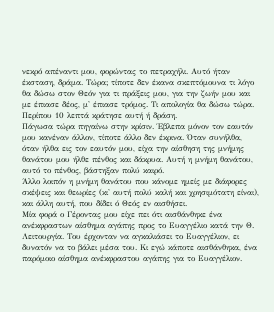νεκρό απέναντι μου, φορώντας το πετραχήλι. Αυτό ήταν έκσταση, δράμα. Τώρα; τίποτε δεν έκανα σκεπτόμουνα τι λόγο θα δώσω στον Θεόν για τι πράξεις μου, για την ζωήν μου και με έπιασε δέος, μ' έπιασε τρόμος. Τι απολογία θα δώσω τώρα. Περίπου 10 λεπτά κράτησε αυτή ή δράση.
Πάγωσα τώρα πηγαίνω στην κρίσιν. Έβλεπα μόνον τον εαυτόν μου κανέναν άλλον, τίποτε άλλο δεν έκρινα. Όταν συνήλθα, όταν ήλθα εις τον εαυτόν μου, είχα την αίσθηση της μνήμης θανάτου μου ήλθε πένθος και δάκρυα. Αυτή η μνήμη θανάτου, αυτό το πένθος, βάστηξαν πολύ καιρό.
Άλλο λοιπόν η μνήμη θανάτου που κάνομε ημείς με διάφορες σκέψεις και θεωρίες (κι' αυτή πολύ καλή και χρησιμότατη είναι), και άλλη αυτή, που δίδει ό Θεός εν αισθήσει.
Μία φορά ο Γέροντας μου είχε πει ότι αισθάνθηκε ένα ανέκφραστων αίσθημα αγάπης προς το Ευαγγέλιο κατά την Θ. Λειτουργία. Του έρχονταν να αγκαλιάσει το Ευαγγέλιον, ει δυνατόν να το βάλει μέσα του. Κι εγώ κάποτε αισθάνθηκα, ένα παρόμοιο αίσθημα ανέκφραστου αγάπης για το Ευαγγέλιον.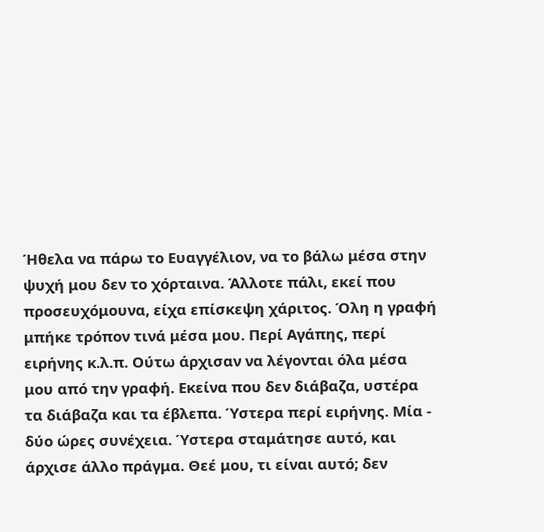Ήθελα να πάρω το Ευαγγέλιον, να το βάλω μέσα στην ψυχή μου δεν το χόρταινα. Άλλοτε πάλι, εκεί που προσευχόμουνα, είχα επίσκεψη χάριτος. Όλη η γραφή μπήκε τρόπον τινά μέσα μου. Περί Αγάπης, περί ειρήνης κ.λ.π. Ούτω άρχισαν να λέγονται όλα μέσα μου από την γραφή. Εκείνα που δεν διάβαζα, υστέρα τα διάβαζα και τα έβλεπα. Ύστερα περί ειρήνης. Μία - δύο ώρες συνέχεια. Ύστερα σταμάτησε αυτό, και άρχισε άλλο πράγμα. Θεέ μου, τι είναι αυτό; δεν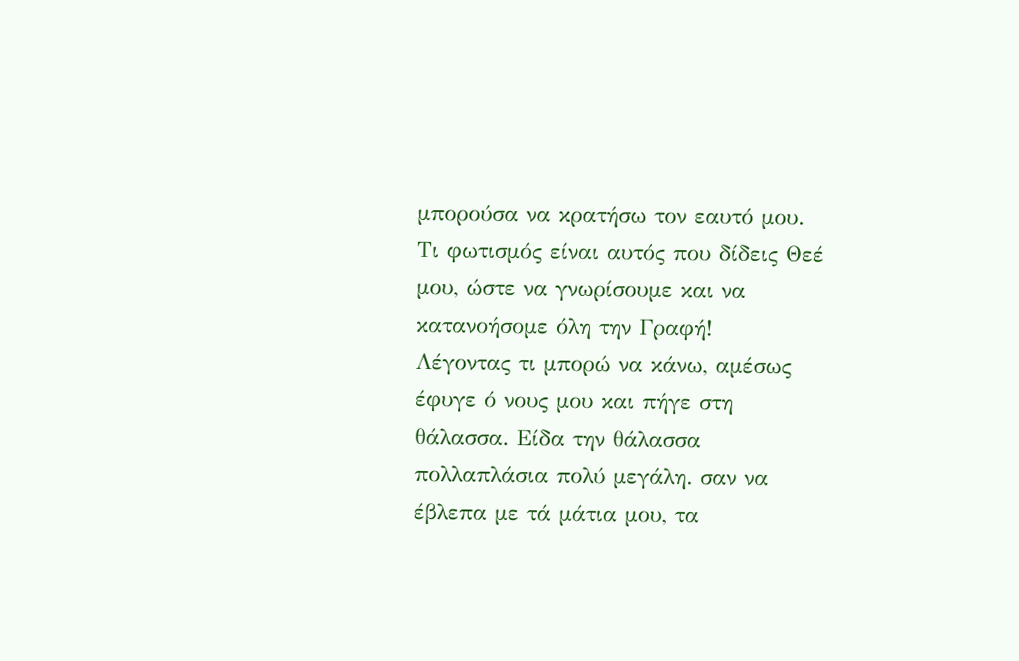μπορούσα να κρατήσω τον εαυτό μου. Τι φωτισμός είναι αυτός που δίδεις Θεέ μου, ώστε να γνωρίσουμε και να κατανοήσομε όλη την Γραφή!
Λέγοντας τι μπορώ να κάνω, αμέσως έφυγε ό νους μου και πήγε στη θάλασσα. Είδα την θάλασσα πολλαπλάσια πολύ μεγάλη. σαν να έβλεπα με τά μάτια μου, τα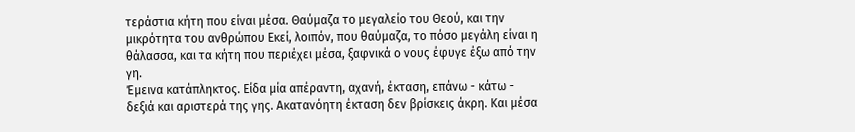τεράστια κήτη που είναι μέσα. Θαύμαζα το μεγαλείο του Θεού, και την μικρότητα του ανθρώπου Εκεί, λοιπόν, που θαύμαζα, το πόσο μεγάλη είναι η θάλασσα, και τα κήτη που περιέχει μέσα, ξαφνικά ο νους έφυγε έξω από την γη.
Έμεινα κατάπληκτος. Είδα μία απέραντη, αχανή, έκταση, επάνω - κάτω - δεξιά και αριστερά της γης. Ακατανόητη έκταση δεν βρίσκεις άκρη. Και μέσα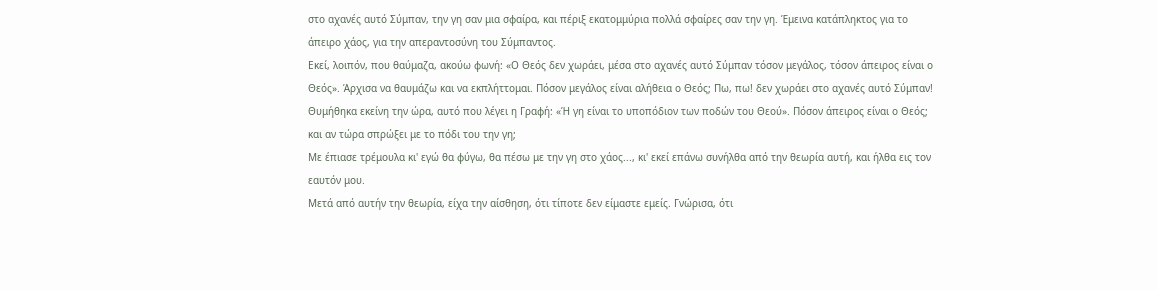στο αχανές αυτό Σύμπαν, την γη σαν μια σφαίρα, και πέριξ εκατομμύρια πολλά σφαίρες σαν την γη. Έμεινα κατάπληκτος για το άπειρο χάος, για την απεραντοσύνη του Σύμπαντος.
Εκεί, λοιπόν, που θαύμαζα, ακούω φωνή: «Ο Θεός δεν χωράει, μέσα στο αχανές αυτό Σύμπαν τόσον μεγάλος, τόσον άπειρος είναι ο Θεός». Άρχισα να θαυμάζω και να εκπλήττομαι. Πόσον μεγάλος είναι αλήθεια ο Θεός; Πω, πω! δεν χωράει στο αχανές αυτό Σύμπαν! Θυμήθηκα εκείνη την ώρα, αυτό που λέγει η Γραφή: «Ή γη είναι το υποπόδιον των ποδών του Θεού». Πόσον άπειρος είναι ο Θεός; και αν τώρα σπρώξει με το πόδι του την γη;
Με έπιασε τρέμουλα κι' εγώ θα φύγω, θα πέσω με την γη στο χάος..., κι' εκεί επάνω συνήλθα από την θεωρία αυτή, και ήλθα εις τον εαυτόν μου.
Μετά από αυτήν την θεωρία, είχα την αίσθηση, ότι τίποτε δεν είμαστε εμείς. Γνώρισα, ότι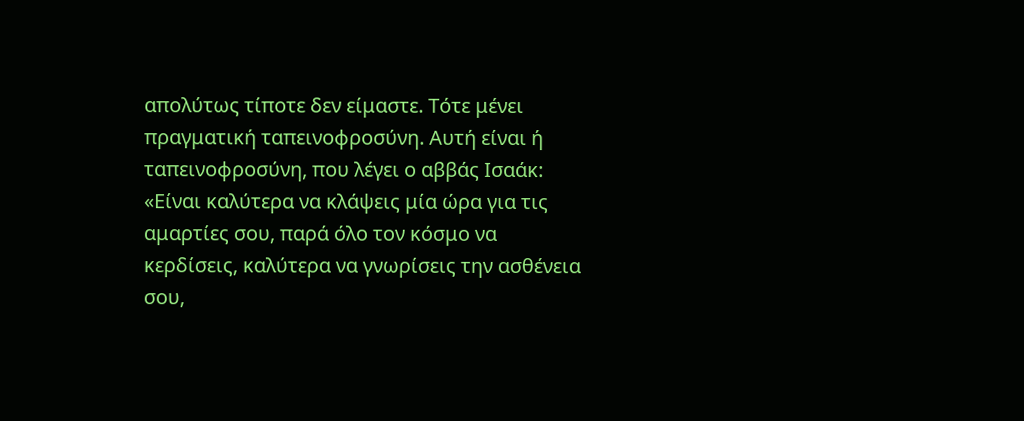απολύτως τίποτε δεν είμαστε. Τότε μένει πραγματική ταπεινοφροσύνη. Αυτή είναι ή ταπεινοφροσύνη, που λέγει ο αββάς Ισαάκ: «Είναι καλύτερα να κλάψεις μία ώρα για τις αμαρτίες σου, παρά όλο τον κόσμο να κερδίσεις, καλύτερα να γνωρίσεις την ασθένεια σου,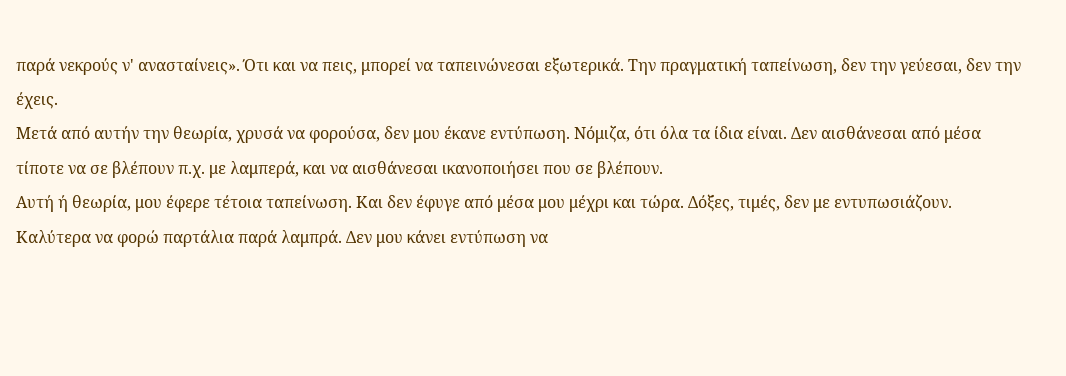παρά νεκρούς ν' ανασταίνεις». Ότι και να πεις, μπορεί να ταπεινώνεσαι εξωτερικά. Την πραγματική ταπείνωση, δεν την γεύεσαι, δεν την έχεις.
Μετά από αυτήν την θεωρία, χρυσά να φορούσα, δεν μου έκανε εντύπωση. Νόμιζα, ότι όλα τα ίδια είναι. Δεν αισθάνεσαι από μέσα τίποτε να σε βλέπουν π.χ. με λαμπερά, και να αισθάνεσαι ικανοποιήσει που σε βλέπουν.
Αυτή ή θεωρία, μου έφερε τέτοια ταπείνωση. Και δεν έφυγε από μέσα μου μέχρι και τώρα. Δόξες, τιμές, δεν με εντυπωσιάζουν. Καλύτερα να φορώ παρτάλια παρά λαμπρά. Δεν μου κάνει εντύπωση να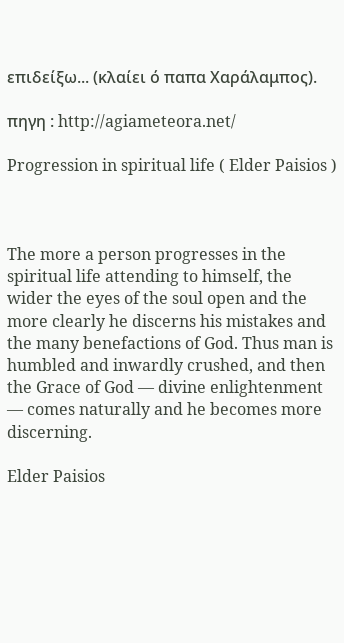επιδείξω... (κλαίει ό παπα Χαράλαμπος).

πηγη : http://agiameteora.net/

Progression in spiritual life ( Elder Paisios )



The more a person progresses in the spiritual life attending to himself, the wider the eyes of the soul open and the more clearly he discerns his mistakes and the many benefactions of God. Thus man is humbled and inwardly crushed, and then the Grace of God — divine enlightenment — comes naturally and he becomes more discerning.

Elder Paisios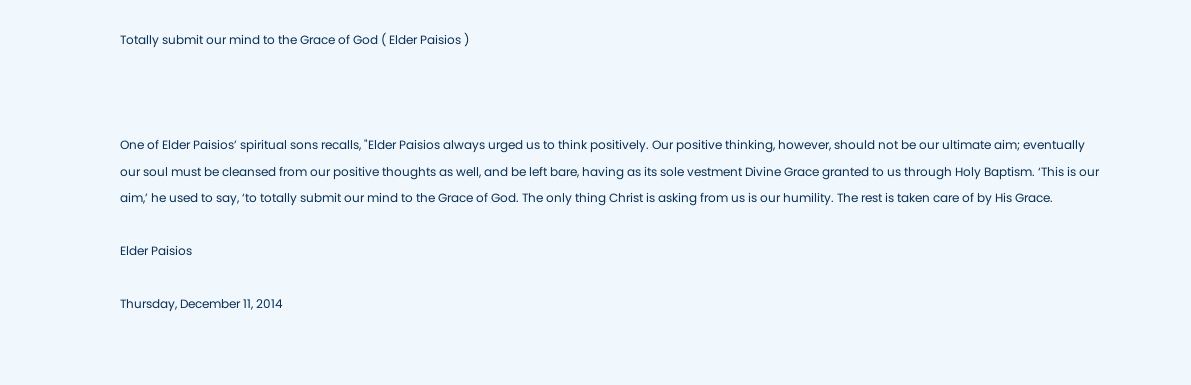Totally submit our mind to the Grace of God ( Elder Paisios )



One of Elder Paisios’ spiritual sons recalls, "Elder Paisios always urged us to think positively. Our positive thinking, however, should not be our ultimate aim; eventually our soul must be cleansed from our positive thoughts as well, and be left bare, having as its sole vestment Divine Grace granted to us through Holy Baptism. ‘This is our aim,’ he used to say, ‘to totally submit our mind to the Grace of God. The only thing Christ is asking from us is our humility. The rest is taken care of by His Grace.

Elder Paisios

Thursday, December 11, 2014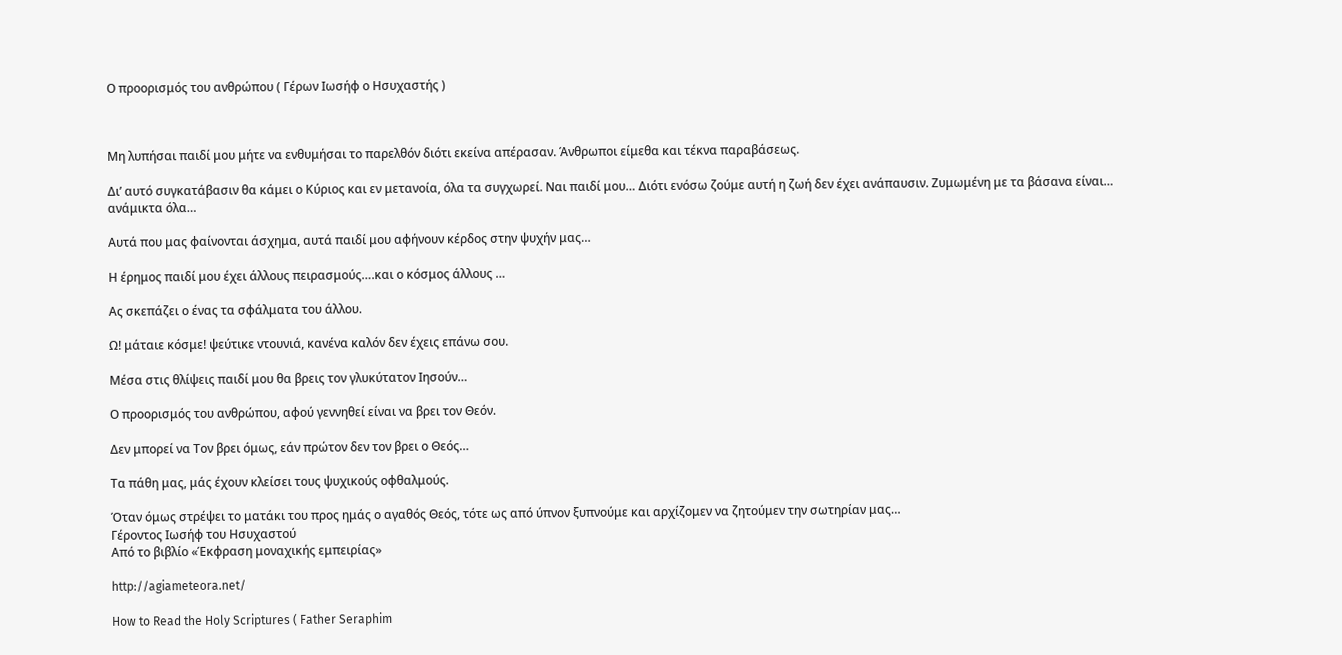Ο προορισμός του ανθρώπου ( Γέρων Ιωσήφ ο Ησυχαστής )



Μη λυπήσαι παιδί μου μήτε να ενθυμήσαι το παρελθόν διότι εκείνα απέρασαν. Άνθρωποι είμεθα και τέκνα παραβάσεως.

Δι’ αυτό συγκατάβασιν θα κάμει ο Κύριος και εν μετανοία, όλα τα συγχωρεί. Ναι παιδί μου… Διότι ενόσω ζούμε αυτή η ζωή δεν έχει ανάπαυσιν. Ζυμωμένη με τα βάσανα είναι… ανάμικτα όλα…

Αυτά που μας φαίνονται άσχημα, αυτά παιδί μου αφήνουν κέρδος στην ψυχήν μας…

Η έρημος παιδί μου έχει άλλους πειρασμούς….και ο κόσμος άλλους …

Ας σκεπάζει ο ένας τα σφάλματα του άλλου.

Ω! μάταιε κόσμε! ψεύτικε ντουνιά, κανένα καλόν δεν έχεις επάνω σου.

Μέσα στις θλίψεις παιδί μου θα βρεις τον γλυκύτατον Ιησούν…

Ο προορισμός του ανθρώπου, αφού γεννηθεί είναι να βρει τον Θεόν.

Δεν μπορεί να Τον βρει όμως, εάν πρώτον δεν τον βρει ο Θεός…

Τα πάθη μας, μάς έχουν κλείσει τους ψυχικούς οφθαλμούς.

Όταν όμως στρέψει το ματάκι του προς ημάς ο αγαθός Θεός, τότε ως από ύπνον ξυπνούμε και αρχίζομεν να ζητούμεν την σωτηρίαν μας…
Γέροντος Ιωσήφ του Ησυχαστού
Από το βιβλίο «Έκφραση μοναχικής εμπειρίας»

http://agiameteora.net/

How to Read the Holy Scriptures ( Father Seraphim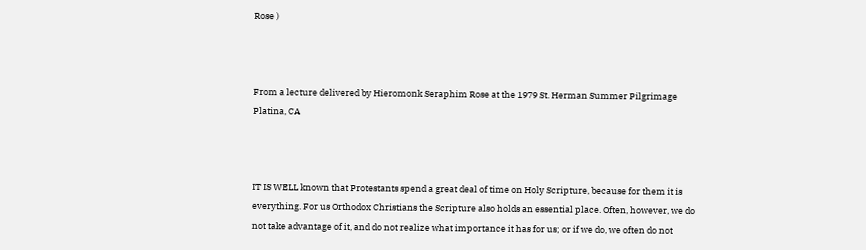Rose )



From a lecture delivered by Hieromonk Seraphim Rose at the 1979 St. Herman Summer Pilgrimage Platina, CA



IT IS WELL known that Protestants spend a great deal of time on Holy Scripture, because for them it is everything. For us Orthodox Christians the Scripture also holds an essential place. Often, however, we do not take advantage of it, and do not realize what importance it has for us; or if we do, we often do not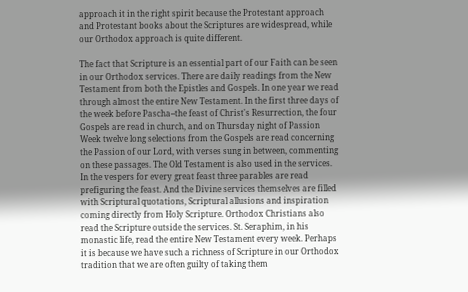approach it in the right spirit because the Protestant approach and Protestant books about the Scriptures are widespread, while our Orthodox approach is quite different.

The fact that Scripture is an essential part of our Faith can be seen in our Orthodox services. There are daily readings from the New Testament from both the Epistles and Gospels. In one year we read through almost the entire New Testament. In the first three days of the week before Pascha--the feast of Christ's Resurrection, the four Gospels are read in church, and on Thursday night of Passion Week twelve long selections from the Gospels are read concerning the Passion of our Lord, with verses sung in between, commenting on these passages. The Old Testament is also used in the services. In the vespers for every great feast three parables are read prefiguring the feast. And the Divine services themselves are filled with Scriptural quotations, Scriptural allusions and inspiration coming directly from Holy Scripture. Orthodox Christians also read the Scripture outside the services. St. Seraphim, in his monastic life, read the entire New Testament every week. Perhaps it is because we have such a richness of Scripture in our Orthodox tradition that we are often guilty of taking them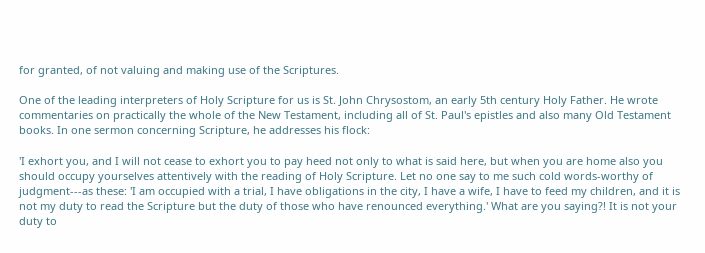for granted, of not valuing and making use of the Scriptures.

One of the leading interpreters of Holy Scripture for us is St. John Chrysostom, an early 5th century Holy Father. He wrote commentaries on practically the whole of the New Testament, including all of St. Paul's epistles and also many Old Testament books. In one sermon concerning Scripture, he addresses his flock:

'I exhort you, and I will not cease to exhort you to pay heed not only to what is said here, but when you are home also you should occupy yourselves attentively with the reading of Holy Scripture. Let no one say to me such cold words-worthy of judgment---as these: 'I am occupied with a trial, I have obligations in the city, I have a wife, I have to feed my children, and it is not my duty to read the Scripture but the duty of those who have renounced everything.' What are you saying?! It is not your duty to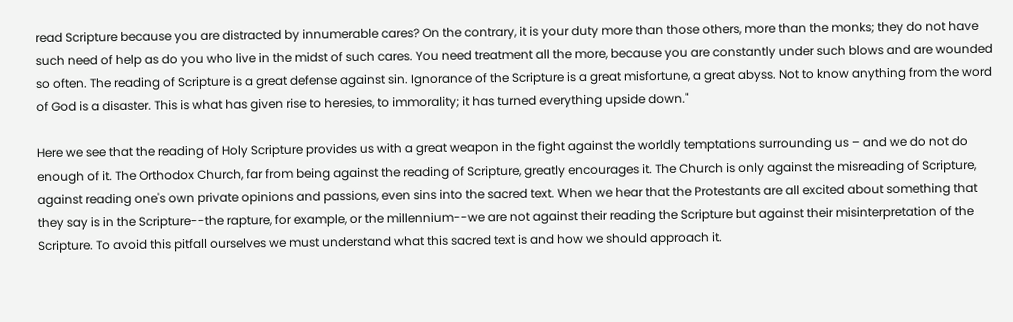read Scripture because you are distracted by innumerable cares? On the contrary, it is your duty more than those others, more than the monks; they do not have such need of help as do you who live in the midst of such cares. You need treatment all the more, because you are constantly under such blows and are wounded so often. The reading of Scripture is a great defense against sin. Ignorance of the Scripture is a great misfortune, a great abyss. Not to know anything from the word of God is a disaster. This is what has given rise to heresies, to immorality; it has turned everything upside down."

Here we see that the reading of Holy Scripture provides us with a great weapon in the fight against the worldly temptations surrounding us – and we do not do enough of it. The Orthodox Church, far from being against the reading of Scripture, greatly encourages it. The Church is only against the misreading of Scripture, against reading one's own private opinions and passions, even sins into the sacred text. When we hear that the Protestants are all excited about something that they say is in the Scripture--the rapture, for example, or the millennium--we are not against their reading the Scripture but against their misinterpretation of the Scripture. To avoid this pitfall ourselves we must understand what this sacred text is and how we should approach it.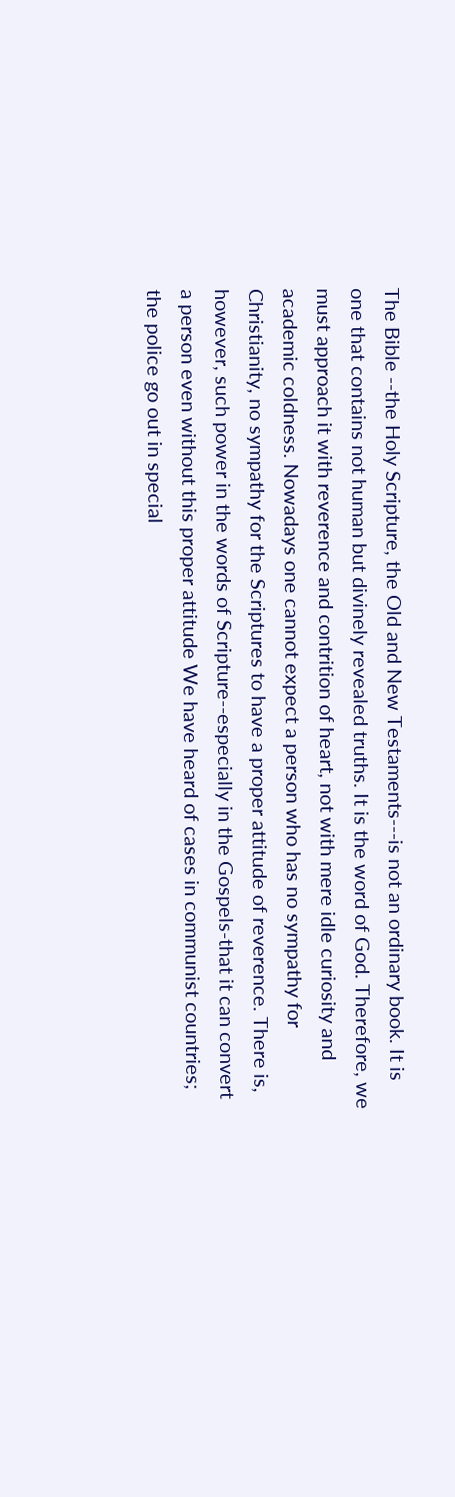The Bible --the Holy Scripture, the Old and New Testaments---is not an ordinary book. It is one that contains not human but divinely revealed truths. It is the word of God. Therefore, we must approach it with reverence and contrition of heart, not with mere idle curiosity and academic coldness. Nowadays one cannot expect a person who has no sympathy for Christianity, no sympathy for the Scriptures to have a proper attitude of reverence. There is, however, such power in the words of Scripture--especially in the Gospels-that it can convert a person even without this proper attitude We have heard of cases in communist countries; the police go out in special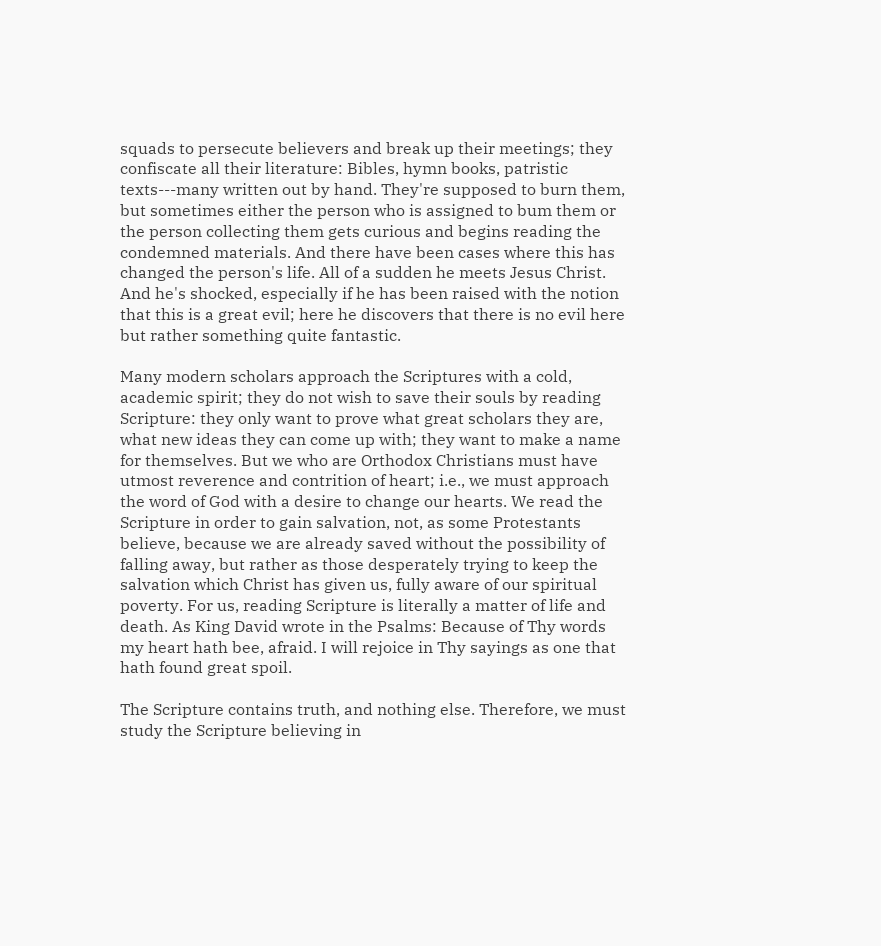squads to persecute believers and break up their meetings; they confiscate all their literature: Bibles, hymn books, patristic texts---many written out by hand. They're supposed to burn them, but sometimes either the person who is assigned to bum them or the person collecting them gets curious and begins reading the condemned materials. And there have been cases where this has changed the person's life. All of a sudden he meets Jesus Christ. And he's shocked, especially if he has been raised with the notion that this is a great evil; here he discovers that there is no evil here but rather something quite fantastic.

Many modern scholars approach the Scriptures with a cold, academic spirit; they do not wish to save their souls by reading Scripture: they only want to prove what great scholars they are, what new ideas they can come up with; they want to make a name for themselves. But we who are Orthodox Christians must have utmost reverence and contrition of heart; i.e., we must approach the word of God with a desire to change our hearts. We read the Scripture in order to gain salvation, not, as some Protestants believe, because we are already saved without the possibility of falling away, but rather as those desperately trying to keep the salvation which Christ has given us, fully aware of our spiritual poverty. For us, reading Scripture is literally a matter of life and death. As King David wrote in the Psalms: Because of Thy words my heart hath bee, afraid. I will rejoice in Thy sayings as one that hath found great spoil.

The Scripture contains truth, and nothing else. Therefore, we must study the Scripture believing in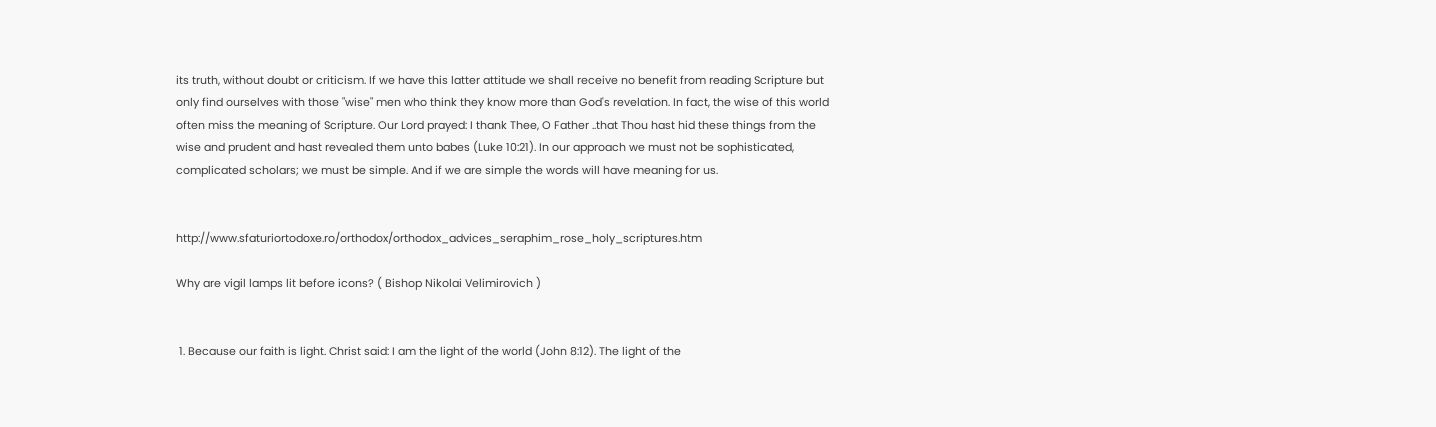its truth, without doubt or criticism. If we have this latter attitude we shall receive no benefit from reading Scripture but only find ourselves with those "wise" men who think they know more than God's revelation. In fact, the wise of this world often miss the meaning of Scripture. Our Lord prayed: I thank Thee, O Father ..that Thou hast hid these things from the wise and prudent and hast revealed them unto babes (Luke 10:21). In our approach we must not be sophisticated, complicated scholars; we must be simple. And if we are simple the words will have meaning for us.


http://www.sfaturiortodoxe.ro/orthodox/orthodox_advices_seraphim_rose_holy_scriptures.htm

Why are vigil lamps lit before icons? ( Bishop Nikolai Velimirovich )


 1. Because our faith is light. Christ said: I am the light of the world (John 8:12). The light of the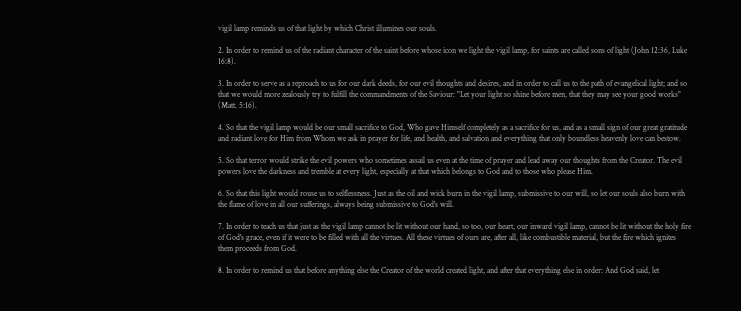vigil lamp reminds us of that light by which Christ illumines our souls.

2. In order to remind us of the radiant character of the saint before whose icon we light the vigil lamp, for saints are called sons of light (John 12:36, Luke 16:8).

3. In order to serve as a reproach to us for our dark deeds, for our evil thoughts and desires, and in order to call us to the path of evangelical light; and so that we would more zealously try to fulfill the commandments of the Saviour: "Let your light so shine before men, that they may see your good works" (Matt. 5:16).

4. So that the vigil lamp would be our small sacrifice to God, Who gave Himself completely as a sacrifice for us, and as a small sign of our great gratitude and radiant love for Him from Whom we ask in prayer for life, and health, and salvation and everything that only boundless heavenly love can bestow.

5. So that terror would strike the evil powers who sometimes assail us even at the time of prayer and lead away our thoughts from the Creator. The evil powers love the darkness and tremble at every light, especially at that which belongs to God and to those who please Him.

6. So that this light would rouse us to selflessness. Just as the oil and wick burn in the vigil lamp, submissive to our will, so let our souls also burn with the flame of love in all our sufferings, always being submissive to God's will.

7. In order to teach us that just as the vigil lamp cannot be lit without our hand, so too, our heart, our inward vigil lamp, cannot be lit without the holy fire of God's grace, even if it were to be filled with all the virtues. All these virtues of ours are, after all, like combustible material, but the fire which ignites them proceeds from God.

8. In order to remind us that before anything else the Creator of the world created light, and after that everything else in order: And God said, let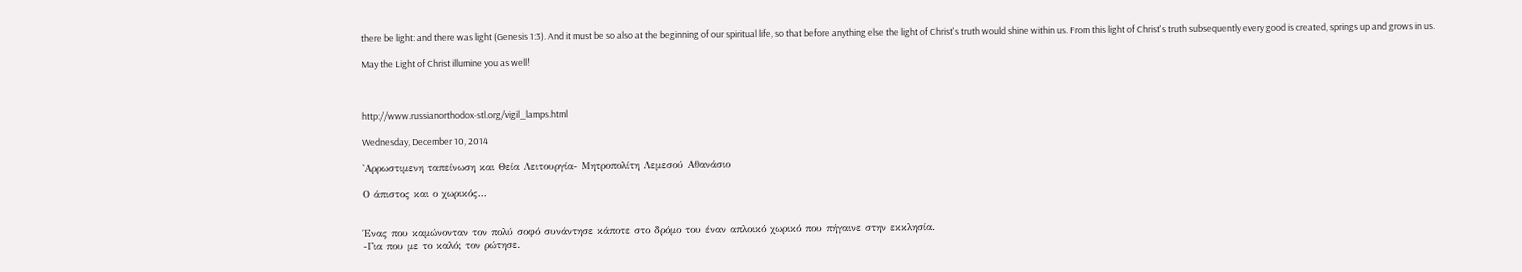there be light: and there was light (Genesis 1:3). And it must be so also at the beginning of our spiritual life, so that before anything else the light of Christ's truth would shine within us. From this light of Christ's truth subsequently every good is created, springs up and grows in us.

May the Light of Christ illumine you as well!



http://www.russianorthodox-stl.org/vigil_lamps.html

Wednesday, December 10, 2014

'Αρρωστιμενη ταπείνωση και Θεία Λειτουργία- Μητροπολίτη Λεμεσού Αθανάσιο

Ο άπιστος και ο χωρικός...


Ένας που καμώνονταν τον πολύ σοφό συνάντησε κάποτε στο δρόμο του έναν απλοικό χωρικό που πήγαινε στην εκκλησία.
-Για που με το καλό; τον ρώτησε.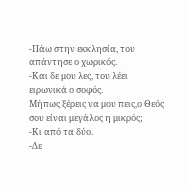-Πάω στην εκκλησία, του απάντησε ο χωρικός.
-Και δε μου λες, του λέει ειρωνικά ο σοφός.
Μήπως ξέρεις να μου πεις,ο Θεός σου είναι μεγάλος η μικρός;
-Κι από τα δύο.
-Δε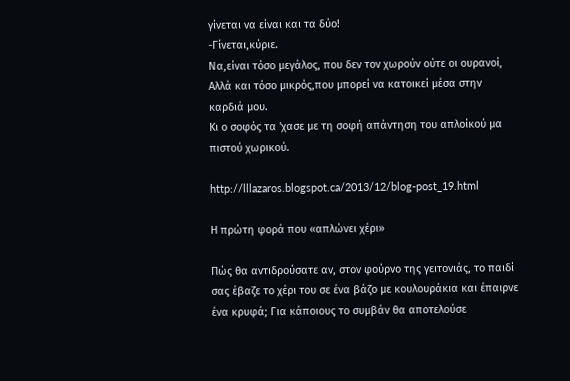γίνεται να είναι και τα δύο!
-Γίνεται,κύριε.
Να,είναι τόσο μεγάλος, που δεν τον χωρούν ούτε οι ουρανοί,
Αλλά και τόσο μικρός,που μπορεί να κατοικεί μέσα στην καρδιά μου.
Κι ο σοφός τα 'χασε με τη σοφή απάντηση του απλοίκού μα πιστού χωρικού.

http://lllazaros.blogspot.ca/2013/12/blog-post_19.html

Η πρώτη φορά που «απλώνει χέρι»

Πώς θα αντιδρούσατε αν, στον φούρνο της γειτονιάς, το παιδί σας έβαζε το χέρι του σε ένα βάζο με κουλουράκια και έπαιρνε ένα κρυφά; Για κάποιους το συμβάν θα αποτελούσε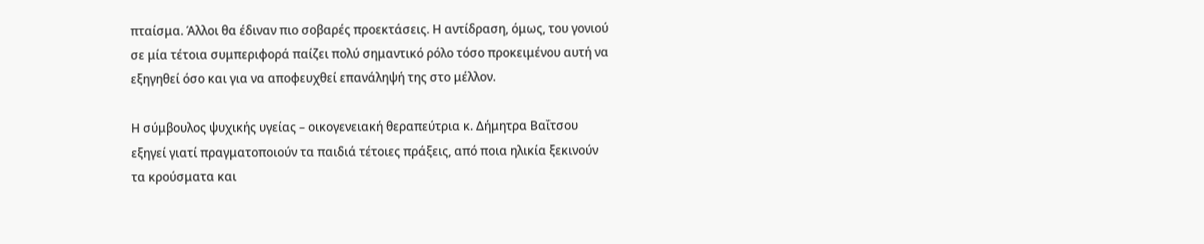πταίσμα. Άλλοι θα έδιναν πιο σοβαρές προεκτάσεις. Η αντίδραση, όμως, του γονιού σε μία τέτοια συμπεριφορά παίζει πολύ σημαντικό ρόλο τόσο προκειμένου αυτή να εξηγηθεί όσο και για να αποφευχθεί επανάληψή της στο μέλλον.

Η σύμβουλος ψυχικής υγείας – οικογενειακή θεραπεύτρια κ. Δήμητρα Βαΐτσου εξηγεί γιατί πραγματοποιούν τα παιδιά τέτοιες πράξεις, από ποια ηλικία ξεκινούν τα κρούσματα και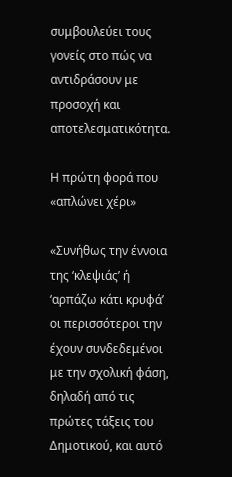συμβουλεύει τους γονείς στο πώς να αντιδράσουν με προσοχή και αποτελεσματικότητα.

Η πρώτη φορά που «απλώνει χέρι»

«Συνήθως την έννοια της ‘κλεψιάς’ ή ‘αρπάζω κάτι κρυφά’ οι περισσότεροι την έχουν συνδεδεμένοι με την σχολική φάση, δηλαδή από τις πρώτες τάξεις του Δημοτικού, και αυτό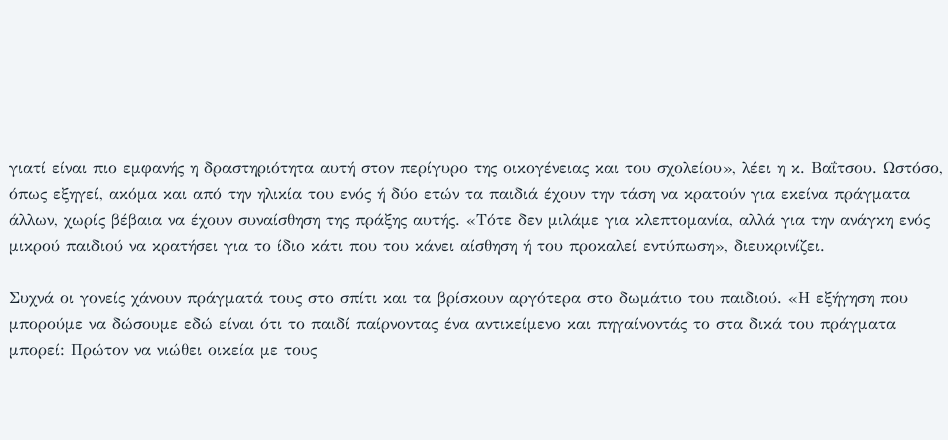γιατί είναι πιο εμφανής η δραστηριότητα αυτή στον περίγυρο της οικογένειας και του σχολείου», λέει η κ. Βαΐτσου. Ωστόσο, όπως εξηγεί, ακόμα και από την ηλικία του ενός ή δύο ετών τα παιδιά έχουν την τάση να κρατούν για εκείνα πράγματα άλλων, χωρίς βέβαια να έχουν συναίσθηση της πράξης αυτής. «Τότε δεν μιλάμε για κλεπτομανία, αλλά για την ανάγκη ενός μικρού παιδιού να κρατήσει για το ίδιο κάτι που του κάνει αίσθηση ή του προκαλεί εντύπωση», διευκρινίζει.

Συχνά οι γονείς χάνουν πράγματά τους στο σπίτι και τα βρίσκουν αργότερα στο δωμάτιο του παιδιού. «Η εξήγηση που μπορούμε να δώσουμε εδώ είναι ότι το παιδί παίρνοντας ένα αντικείμενο και πηγαίνοντάς το στα δικά του πράγματα μπορεί: Πρώτον να νιώθει οικεία με τους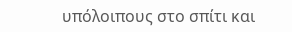υπόλοιπους στο σπίτι και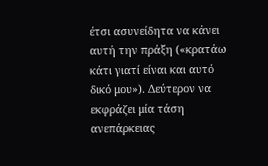έτσι ασυνείδητα να κάνει αυτή την πράξη («κρατάω κάτι γιατί είναι και αυτό δικό μου»). Δεύτερον να εκφράζει μία τάση ανεπάρκειας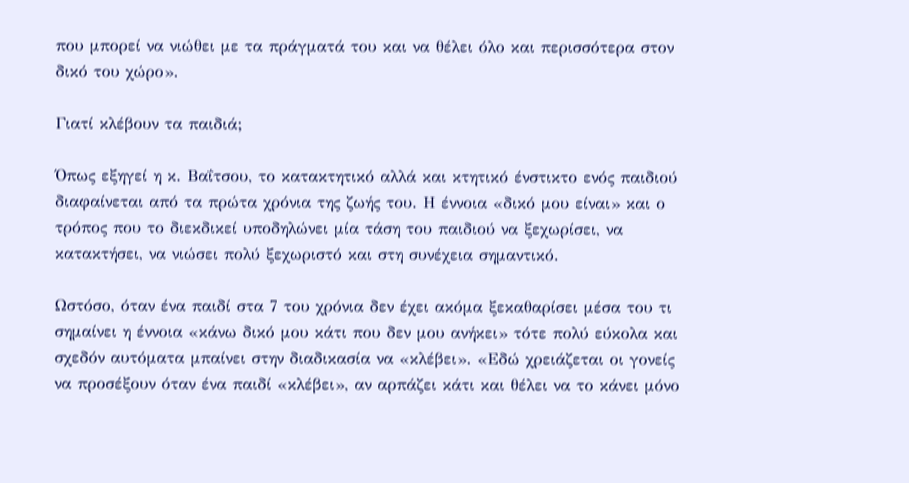που μπορεί να νιώθει με τα πράγματά του και να θέλει όλο και περισσότερα στον δικό του χώρο».

Γιατί κλέβουν τα παιδιά;

Όπως εξηγεί η κ. Βαΐτσου, το κατακτητικό αλλά και κτητικό ένστικτο ενός παιδιού διαφαίνεται από τα πρώτα χρόνια της ζωής του. Η έννοια «δικό μου είναι» και ο τρόπος που το διεκδικεί υποδηλώνει μία τάση του παιδιού να ξεχωρίσει, να κατακτήσει, να νιώσει πολύ ξεχωριστό και στη συνέχεια σημαντικό.

Ωστόσο, όταν ένα παιδί στα 7 του χρόνια δεν έχει ακόμα ξεκαθαρίσει μέσα του τι σημαίνει η έννοια «κάνω δικό μου κάτι που δεν μου ανήκει» τότε πολύ εύκολα και σχεδόν αυτόματα μπαίνει στην διαδικασία να «κλέβει». «Εδώ χρειάζεται οι γονείς να προσέξουν όταν ένα παιδί «κλέβει», αν αρπάζει κάτι και θέλει να το κάνει μόνο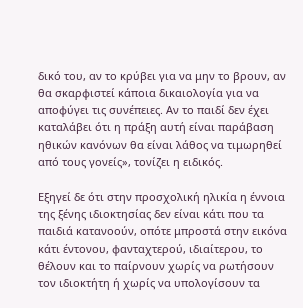δικό του, αν το κρύβει για να μην το βρουν, αν θα σκαρφιστεί κάποια δικαιολογία για να αποφύγει τις συνέπειες. Αν το παιδί δεν έχει καταλάβει ότι η πράξη αυτή είναι παράβαση ηθικών κανόνων θα είναι λάθος να τιμωρηθεί από τους γονείς», τονίζει η ειδικός.

Εξηγεί δε ότι στην προσχολική ηλικία η έννοια της ξένης ιδιοκτησίας δεν είναι κάτι που τα παιδιά κατανοούν, οπότε μπροστά στην εικόνα κάτι έντονου, φανταχτερού, ιδιαίτερου, το θέλουν και το παίρνουν χωρίς να ρωτήσουν τον ιδιοκτήτη ή χωρίς να υπολογίσουν τα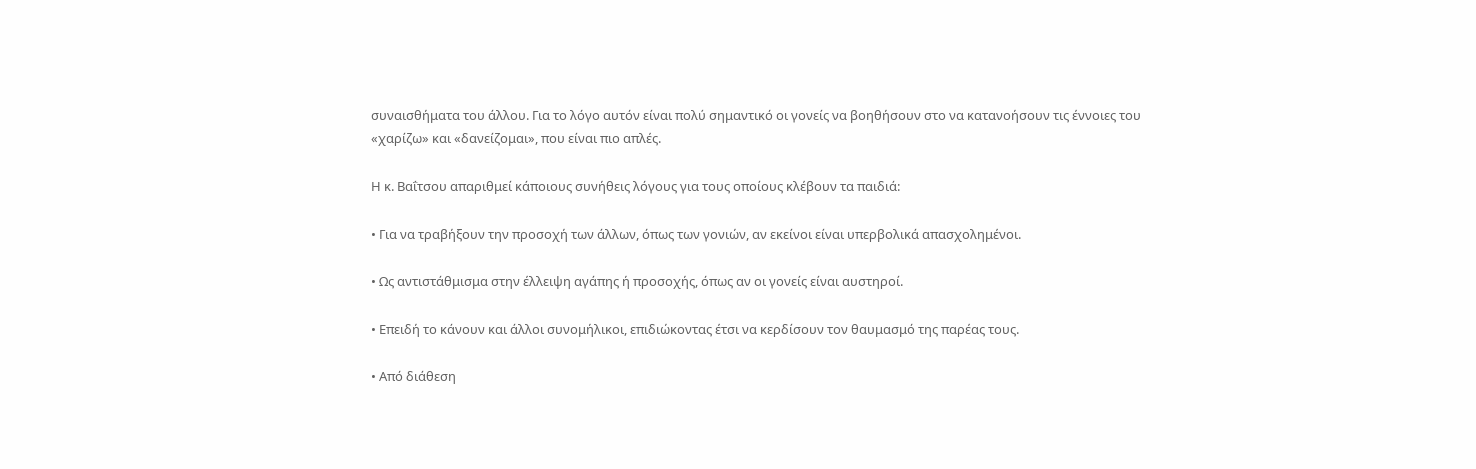συναισθήματα του άλλου. Για το λόγο αυτόν είναι πολύ σημαντικό οι γονείς να βοηθήσουν στο να κατανοήσουν τις έννοιες του «χαρίζω» και «δανείζομαι», που είναι πιο απλές.

Η κ. Βαΐτσου απαριθμεί κάποιους συνήθεις λόγους για τους οποίους κλέβουν τα παιδιά:

• Για να τραβήξουν την προσοχή των άλλων, όπως των γονιών, αν εκείνοι είναι υπερβολικά απασχολημένοι.

• Ως αντιστάθμισμα στην έλλειψη αγάπης ή προσοχής, όπως αν οι γονείς είναι αυστηροί.

• Επειδή το κάνουν και άλλοι συνομήλικοι, επιδιώκοντας έτσι να κερδίσουν τον θαυμασμό της παρέας τους.

• Από διάθεση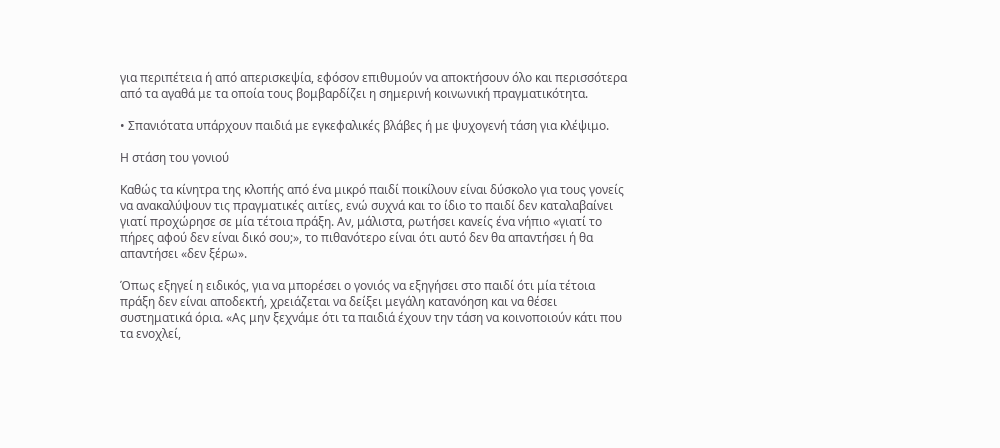για περιπέτεια ή από απερισκεψία, εφόσον επιθυμούν να αποκτήσουν όλο και περισσότερα από τα αγαθά με τα οποία τους βομβαρδίζει η σημερινή κοινωνική πραγματικότητα.

• Σπανιότατα υπάρχουν παιδιά με εγκεφαλικές βλάβες ή με ψυχογενή τάση για κλέψιμο.

Η στάση του γονιού

Καθώς τα κίνητρα της κλοπής από ένα μικρό παιδί ποικίλουν είναι δύσκολο για τους γονείς να ανακαλύψουν τις πραγματικές αιτίες, ενώ συχνά και το ίδιο το παιδί δεν καταλαβαίνει γιατί προχώρησε σε μία τέτοια πράξη. Αν, μάλιστα, ρωτήσει κανείς ένα νήπιο «γιατί το πήρες αφού δεν είναι δικό σου;», το πιθανότερο είναι ότι αυτό δεν θα απαντήσει ή θα απαντήσει «δεν ξέρω».

Όπως εξηγεί η ειδικός, για να μπορέσει ο γονιός να εξηγήσει στο παιδί ότι μία τέτοια πράξη δεν είναι αποδεκτή, χρειάζεται να δείξει μεγάλη κατανόηση και να θέσει συστηματικά όρια. «Ας μην ξεχνάμε ότι τα παιδιά έχουν την τάση να κοινοποιούν κάτι που τα ενοχλεί,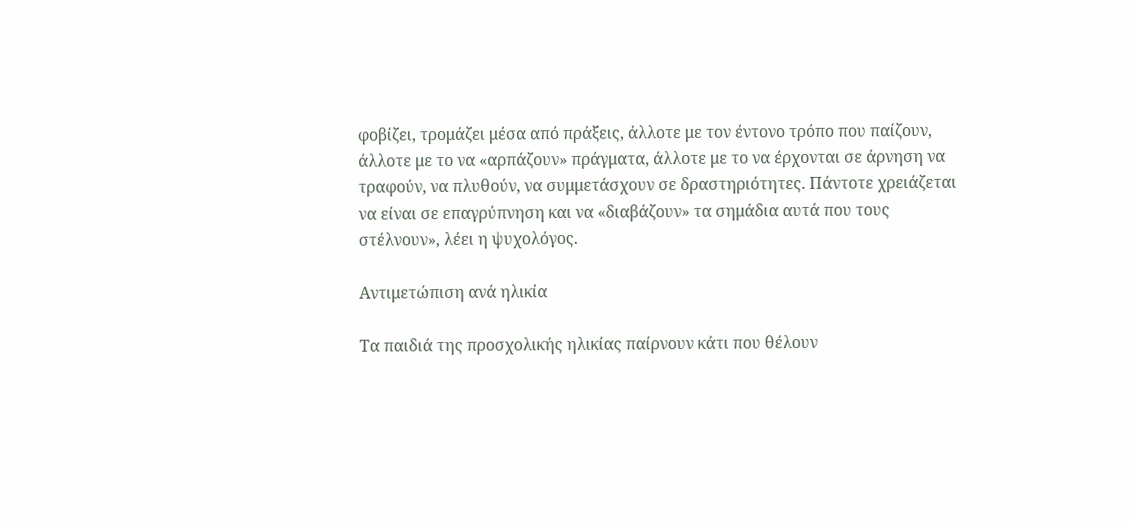φοβίζει, τρομάζει μέσα από πράξεις, άλλοτε με τον έντονο τρόπο που παίζουν, άλλοτε με το να «αρπάζουν» πράγματα, άλλοτε με το να έρχονται σε άρνηση να τραφούν, να πλυθούν, να συμμετάσχουν σε δραστηριότητες. Πάντοτε χρειάζεται να είναι σε επαγρύπνηση και να «διαβάζουν» τα σημάδια αυτά που τους στέλνουν», λέει η ψυχολόγος.

Αντιμετώπιση ανά ηλικία

Τα παιδιά της προσχολικής ηλικίας παίρνουν κάτι που θέλουν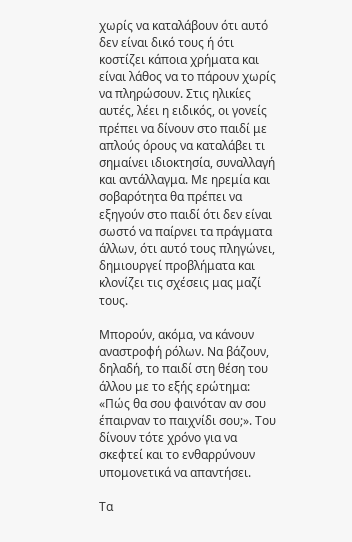χωρίς να καταλάβουν ότι αυτό δεν είναι δικό τους ή ότι κοστίζει κάποια χρήματα και είναι λάθος να το πάρουν χωρίς να πληρώσουν. Στις ηλικίες αυτές, λέει η ειδικός, οι γονείς πρέπει να δίνουν στο παιδί με απλούς όρους να καταλάβει τι σημαίνει ιδιοκτησία, συναλλαγή και αντάλλαγμα. Με ηρεμία και σοβαρότητα θα πρέπει να εξηγούν στο παιδί ότι δεν είναι σωστό να παίρνει τα πράγματα άλλων, ότι αυτό τους πληγώνει, δημιουργεί προβλήματα και κλονίζει τις σχέσεις μας μαζί τους.

Μπορούν, ακόμα, να κάνουν αναστροφή ρόλων. Να βάζουν, δηλαδή, το παιδί στη θέση του άλλου με το εξής ερώτημα: «Πώς θα σου φαινόταν αν σου έπαιρναν το παιχνίδι σου;». Του δίνουν τότε χρόνο για να σκεφτεί και το ενθαρρύνουν υπομονετικά να απαντήσει.

Τα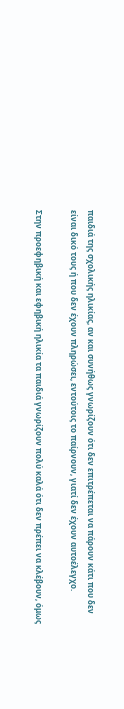παιδιά της σχολικής ηλικίας, αν και συνήθως γνωρίζουν ότι δεν επιτρέπεται να πάρουν κάτι που δεν είναι δικό τους ή που δεν έχουν πληρώσει, εντούτοις το παίρνουν, γιατί δεν έχουν αυτοέλεγχο.

Στην προεφηβική και εφηβική ηλικία τα παιδιά γνωρίζουν πολύ καλά ότι δεν πρέπει να κλέβουν, όμως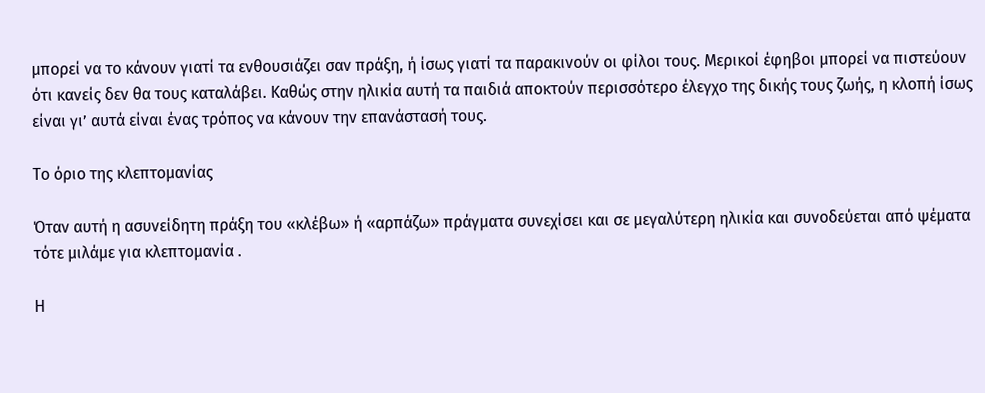μπορεί να το κάνουν γιατί τα ενθουσιάζει σαν πράξη, ή ίσως γιατί τα παρακινούν οι φίλοι τους. Μερικοί έφηβοι μπορεί να πιστεύουν ότι κανείς δεν θα τους καταλάβει. Καθώς στην ηλικία αυτή τα παιδιά αποκτούν περισσότερο έλεγχο της δικής τους ζωής, η κλοπή ίσως είναι γι’ αυτά είναι ένας τρόπος να κάνουν την επανάστασή τους.

Το όριο της κλεπτομανίας

Όταν αυτή η ασυνείδητη πράξη του «κλέβω» ή «αρπάζω» πράγματα συνεχίσει και σε μεγαλύτερη ηλικία και συνοδεύεται από ψέματα τότε μιλάμε για κλεπτομανία .

Η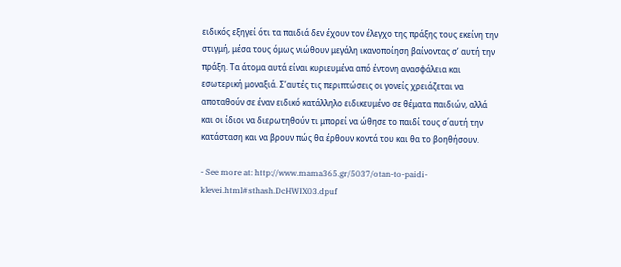ειδικός εξηγεί ότι τα παιδιά δεν έχουν τον έλεγχο της πράξης τους εκείνη την στιγμή, μέσα τους όμως νιώθουν μεγάλη ικανοποίηση βαίνοντας σ’ αυτή την πράξη. Τα άτομα αυτά είναι κυριευμένα από έντονη ανασφάλεια και εσωτερική μοναξιά. Σ’αυτές τις περιπτώσεις οι γονείς χρειάζεται να αποταθούν σε έναν ειδικό κατάλληλο ειδικευμένο σε θέματα παιδιών, αλλά και οι ίδιοι να διερωτηθούν τι μπορεί να ώθησε το παιδί τους σ΄αυτή την κατάσταση και να βρουν πώς θα έρθουν κοντά του και θα το βοηθήσουν.

- See more at: http://www.mama365.gr/5037/otan-to-paidi-klevei.html#sthash.DcHWIX03.dpuf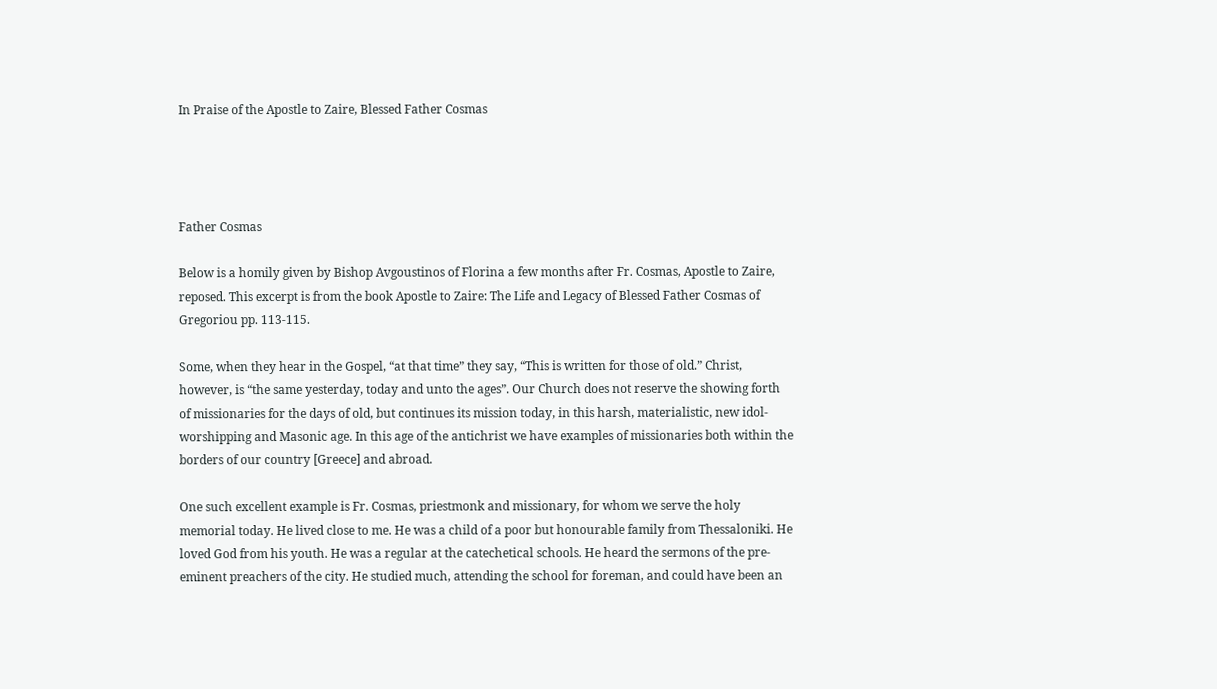In Praise of the Apostle to Zaire, Blessed Father Cosmas




Father Cosmas

Below is a homily given by Bishop Avgoustinos of Florina a few months after Fr. Cosmas, Apostle to Zaire, reposed. This excerpt is from the book Apostle to Zaire: The Life and Legacy of Blessed Father Cosmas of Gregoriou pp. 113-115.

Some, when they hear in the Gospel, “at that time” they say, “This is written for those of old.” Christ, however, is “the same yesterday, today and unto the ages”. Our Church does not reserve the showing forth of missionaries for the days of old, but continues its mission today, in this harsh, materialistic, new idol-worshipping and Masonic age. In this age of the antichrist we have examples of missionaries both within the borders of our country [Greece] and abroad.

One such excellent example is Fr. Cosmas, priestmonk and missionary, for whom we serve the holy memorial today. He lived close to me. He was a child of a poor but honourable family from Thessaloniki. He loved God from his youth. He was a regular at the catechetical schools. He heard the sermons of the pre-eminent preachers of the city. He studied much, attending the school for foreman, and could have been an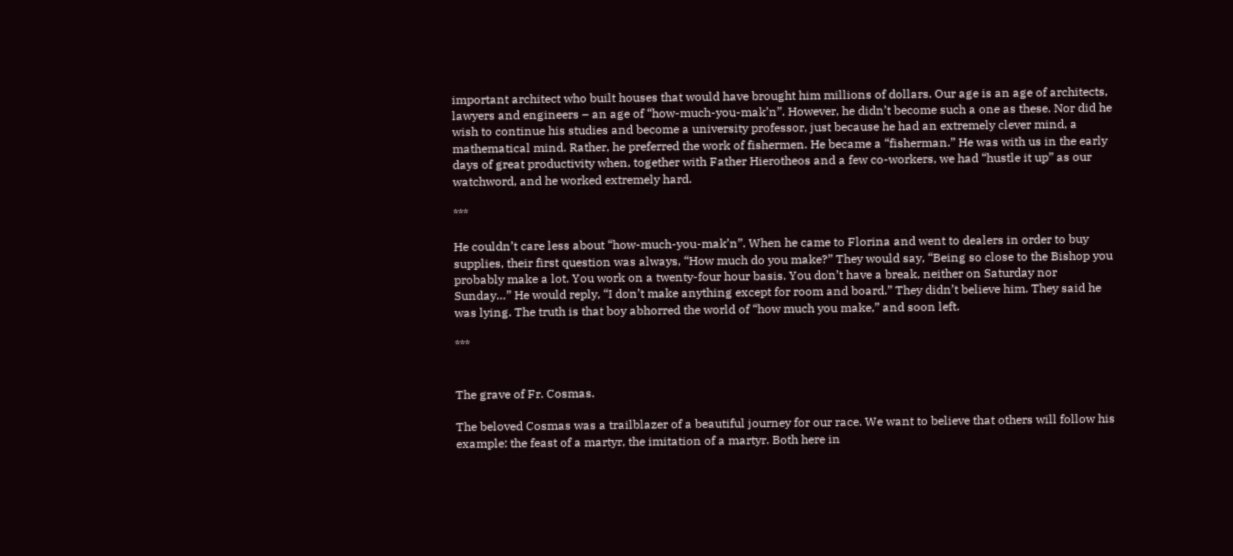important architect who built houses that would have brought him millions of dollars. Our age is an age of architects, lawyers and engineers – an age of “how-much-you-mak’n”. However, he didn’t become such a one as these. Nor did he wish to continue his studies and become a university professor, just because he had an extremely clever mind, a mathematical mind. Rather, he preferred the work of fishermen. He became a “fisherman.” He was with us in the early days of great productivity when, together with Father Hierotheos and a few co-workers, we had “hustle it up” as our watchword, and he worked extremely hard.

***

He couldn’t care less about “how-much-you-mak’n”. When he came to Florina and went to dealers in order to buy supplies, their first question was always, “How much do you make?” They would say, “Being so close to the Bishop you probably make a lot. You work on a twenty-four hour basis. You don’t have a break, neither on Saturday nor Sunday…” He would reply, “I don’t make anything except for room and board.” They didn’t believe him. They said he was lying. The truth is that boy abhorred the world of “how much you make,” and soon left.

***


The grave of Fr. Cosmas.

The beloved Cosmas was a trailblazer of a beautiful journey for our race. We want to believe that others will follow his example: the feast of a martyr, the imitation of a martyr. Both here in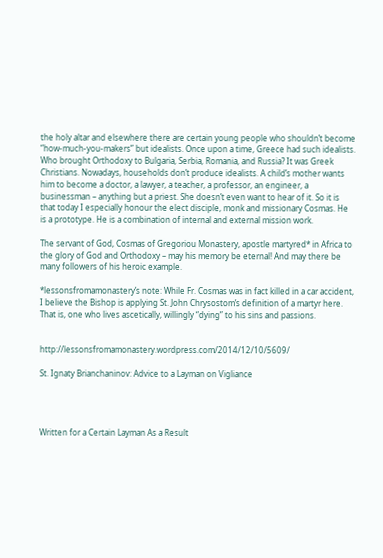the holy altar and elsewhere there are certain young people who shouldn’t become “how-much-you-makers” but idealists. Once upon a time, Greece had such idealists. Who brought Orthodoxy to Bulgaria, Serbia, Romania, and Russia? It was Greek Christians. Nowadays, households don’t produce idealists. A child’s mother wants him to become a doctor, a lawyer, a teacher, a professor, an engineer, a businessman – anything but a priest. She doesn’t even want to hear of it. So it is that today I especially honour the elect disciple, monk and missionary Cosmas. He is a prototype. He is a combination of internal and external mission work.

The servant of God, Cosmas of Gregoriou Monastery, apostle martyred* in Africa to the glory of God and Orthodoxy – may his memory be eternal! And may there be many followers of his heroic example.

*lessonsfromamonastery’s note: While Fr. Cosmas was in fact killed in a car accident, I believe the Bishop is applying St. John Chrysostom’s definition of a martyr here. That is, one who lives ascetically, willingly “dying” to his sins and passions.


http://lessonsfromamonastery.wordpress.com/2014/12/10/5609/

St. Ignaty Brianchaninov: Advice to a Layman on Vigliance




Written for a Certain Layman As a Result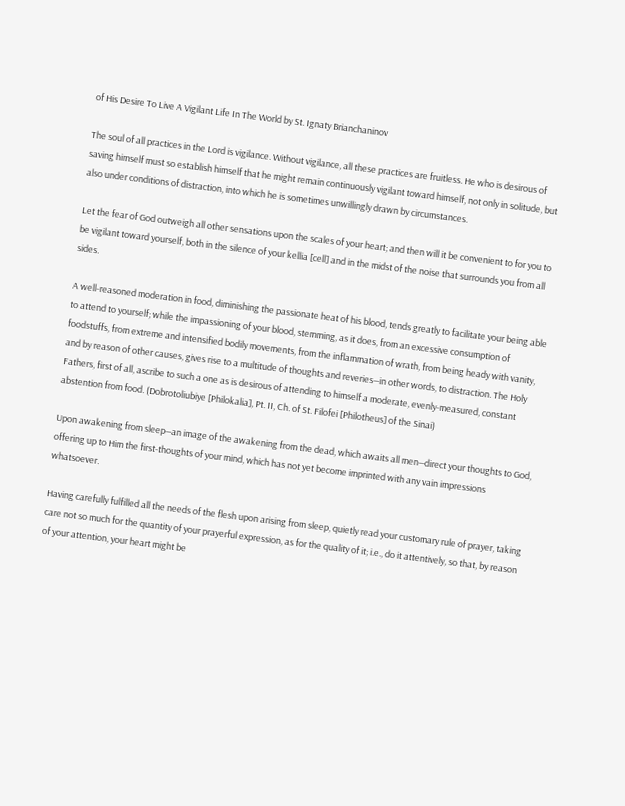of His Desire To Live A Vigilant Life In The World by St. Ignaty Brianchaninov

The soul of all practices in the Lord is vigilance. Without vigilance, all these practices are fruitless. He who is desirous of saving himself must so establish himself that he might remain continuously vigilant toward himself, not only in solitude, but also under conditions of distraction, into which he is sometimes unwillingly drawn by circumstances.

Let the fear of God outweigh all other sensations upon the scales of your heart; and then will it be convenient to for you to be vigilant toward yourself, both in the silence of your kellia [cell] and in the midst of the noise that surrounds you from all sides.

A well-reasoned moderation in food, diminishing the passionate heat of his blood, tends greatly to facilitate your being able to attend to yourself; while the impassioning of your blood, stemming, as it does, from an excessive consumption of foodstuffs, from extreme and intensified bodily movements, from the inflammation of wrath, from being heady with vanity, and by reason of other causes, gives rise to a multitude of thoughts and reveries—in other words, to distraction. The Holy Fathers, first of all, ascribe to such a one as is desirous of attending to himself a moderate, evenly-measured, constant abstention from food. (Dobrotoliubiye [Philokalia], Pt. II, Ch. of St. Filofei [Philotheus] of the Sinai)

Upon awakening from sleep—an image of the awakening from the dead, which awaits all men—direct your thoughts to God, offering up to Him the first-thoughts of your mind, which has not yet become imprinted with any vain impressions whatsoever.

Having carefully fulfilled all the needs of the flesh upon arising from sleep, quietly read your customary rule of prayer, taking care not so much for the quantity of your prayerful expression, as for the quality of it; i.e., do it attentively, so that, by reason of your attention, your heart might be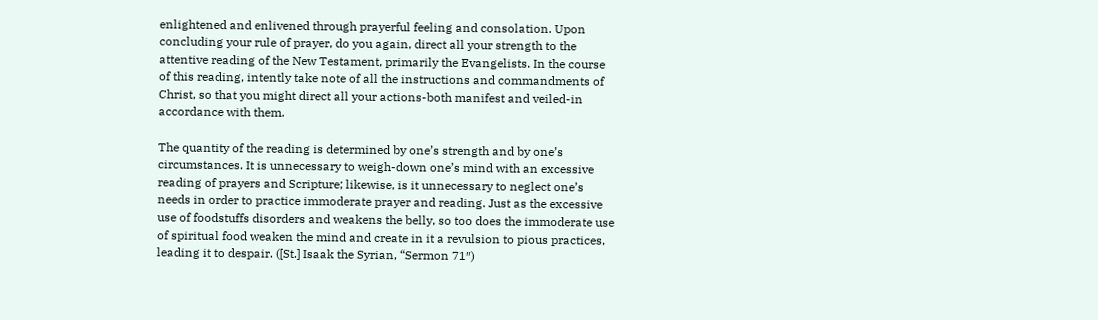enlightened and enlivened through prayerful feeling and consolation. Upon concluding your rule of prayer, do you again, direct all your strength to the attentive reading of the New Testament, primarily the Evangelists. In the course of this reading, intently take note of all the instructions and commandments of Christ, so that you might direct all your actions-both manifest and veiled-in accordance with them.

The quantity of the reading is determined by one’s strength and by one’s circumstances. It is unnecessary to weigh-down one’s mind with an excessive reading of prayers and Scripture; likewise, is it unnecessary to neglect one’s needs in order to practice immoderate prayer and reading. Just as the excessive use of foodstuffs disorders and weakens the belly, so too does the immoderate use of spiritual food weaken the mind and create in it a revulsion to pious practices, leading it to despair. ([St.] Isaak the Syrian, “Sermon 71″)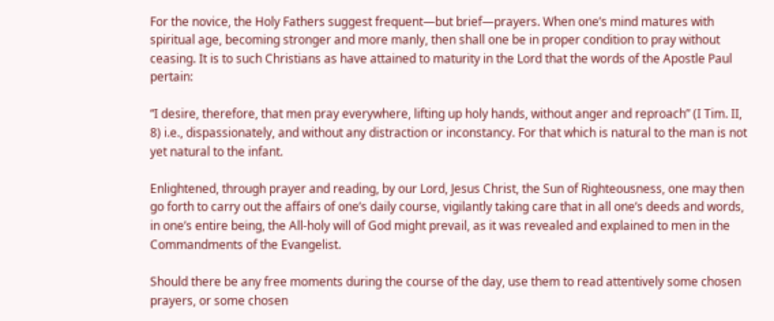For the novice, the Holy Fathers suggest frequent—but brief—prayers. When one’s mind matures with spiritual age, becoming stronger and more manly, then shall one be in proper condition to pray without ceasing. It is to such Christians as have attained to maturity in the Lord that the words of the Apostle Paul pertain:

“I desire, therefore, that men pray everywhere, lifting up holy hands, without anger and reproach” (I Tim. II, 8) i.e., dispassionately, and without any distraction or inconstancy. For that which is natural to the man is not yet natural to the infant.

Enlightened, through prayer and reading, by our Lord, Jesus Christ, the Sun of Righteousness, one may then go forth to carry out the affairs of one’s daily course, vigilantly taking care that in all one’s deeds and words, in one’s entire being, the All-holy will of God might prevail, as it was revealed and explained to men in the Commandments of the Evangelist.

Should there be any free moments during the course of the day, use them to read attentively some chosen prayers, or some chosen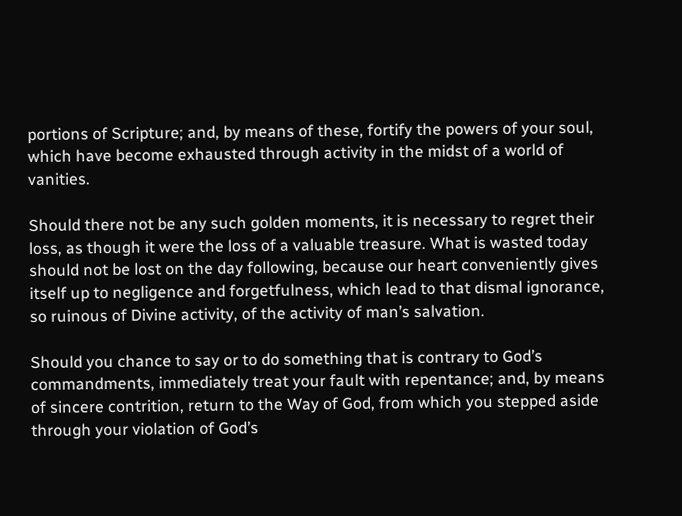portions of Scripture; and, by means of these, fortify the powers of your soul, which have become exhausted through activity in the midst of a world of vanities.

Should there not be any such golden moments, it is necessary to regret their loss, as though it were the loss of a valuable treasure. What is wasted today should not be lost on the day following, because our heart conveniently gives itself up to negligence and forgetfulness, which lead to that dismal ignorance, so ruinous of Divine activity, of the activity of man’s salvation.

Should you chance to say or to do something that is contrary to God’s commandments, immediately treat your fault with repentance; and, by means of sincere contrition, return to the Way of God, from which you stepped aside through your violation of God’s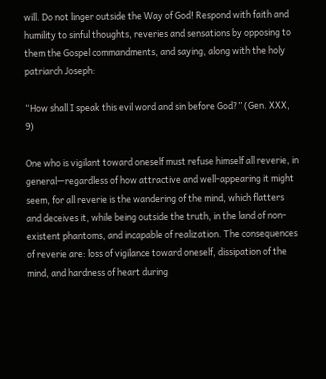will. Do not linger outside the Way of God! Respond with faith and humility to sinful thoughts, reveries and sensations by opposing to them the Gospel commandments, and saying, along with the holy patriarch Joseph:

“How shall I speak this evil word and sin before God?” (Gen. XXX, 9)

One who is vigilant toward oneself must refuse himself all reverie, in general—regardless of how attractive and well-appearing it might seem, for all reverie is the wandering of the mind, which flatters and deceives it, while being outside the truth, in the land of non-existent phantoms, and incapable of realization. The consequences of reverie are: loss of vigilance toward oneself, dissipation of the mind, and hardness of heart during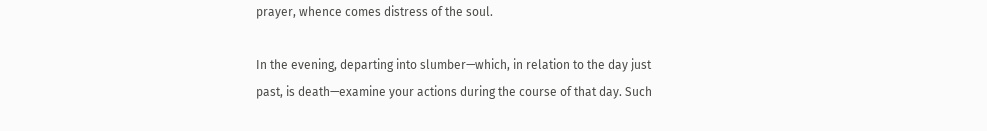prayer, whence comes distress of the soul.

In the evening, departing into slumber—which, in relation to the day just past, is death—examine your actions during the course of that day. Such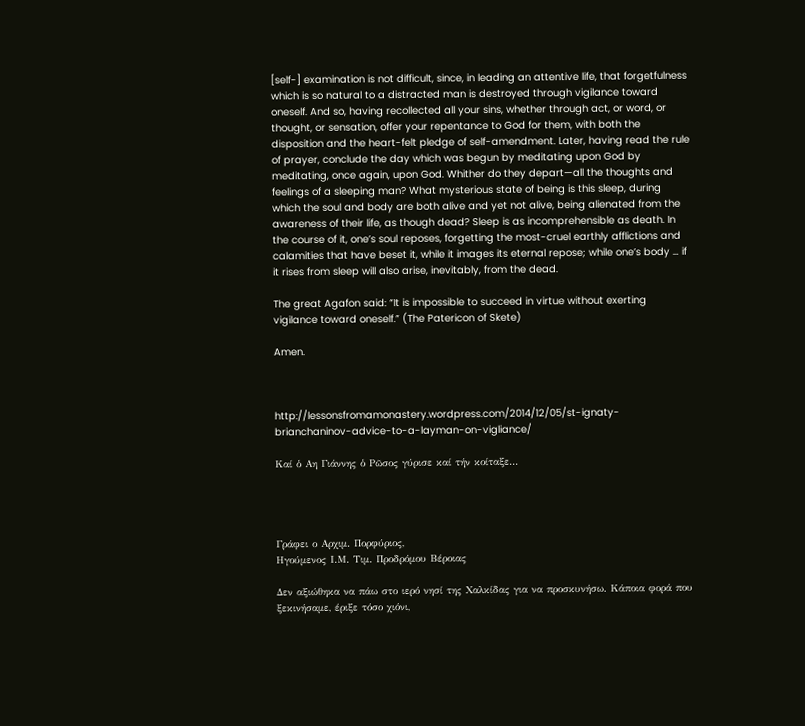[self-] examination is not difficult, since, in leading an attentive life, that forgetfulness which is so natural to a distracted man is destroyed through vigilance toward oneself. And so, having recollected all your sins, whether through act, or word, or thought, or sensation, offer your repentance to God for them, with both the disposition and the heart-felt pledge of self-amendment. Later, having read the rule of prayer, conclude the day which was begun by meditating upon God by meditating, once again, upon God. Whither do they depart—all the thoughts and feelings of a sleeping man? What mysterious state of being is this sleep, during which the soul and body are both alive and yet not alive, being alienated from the awareness of their life, as though dead? Sleep is as incomprehensible as death. In the course of it, one’s soul reposes, forgetting the most-cruel earthly afflictions and calamities that have beset it, while it images its eternal repose; while one’s body … if it rises from sleep will also arise, inevitably, from the dead.

The great Agafon said: “It is impossible to succeed in virtue without exerting vigilance toward oneself.” (The Patericon of Skete)

Amen.



http://lessonsfromamonastery.wordpress.com/2014/12/05/st-ignaty-brianchaninov-advice-to-a-layman-on-vigliance/

Καί ὁ Αη Γιάννης ὁ Ρῶσος γύρισε καί τήν κοίταξε...




Γράφει ο Αρχιμ. Πορφύριος,
Ηγούμενος Ι.Μ. Τιμ. Προδρόμου Βέροιας

Δεν αξιώθηκα να πάω στο ιερό νησί της Χαλκίδας για να προσκυνήσω. Κάποια φορά που ξεκινήσαμε, έριξε τόσο χιόνι,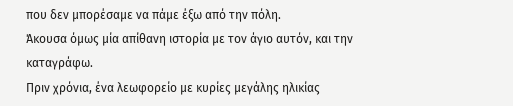που δεν μπορέσαμε να πάμε έξω από την πόλη.
Άκουσα όμως μία απίθανη ιστορία με τον άγιο αυτόν, και την καταγράφω.
Πριν χρόνια, ένα λεωφορείο με κυρίες μεγάλης ηλικίας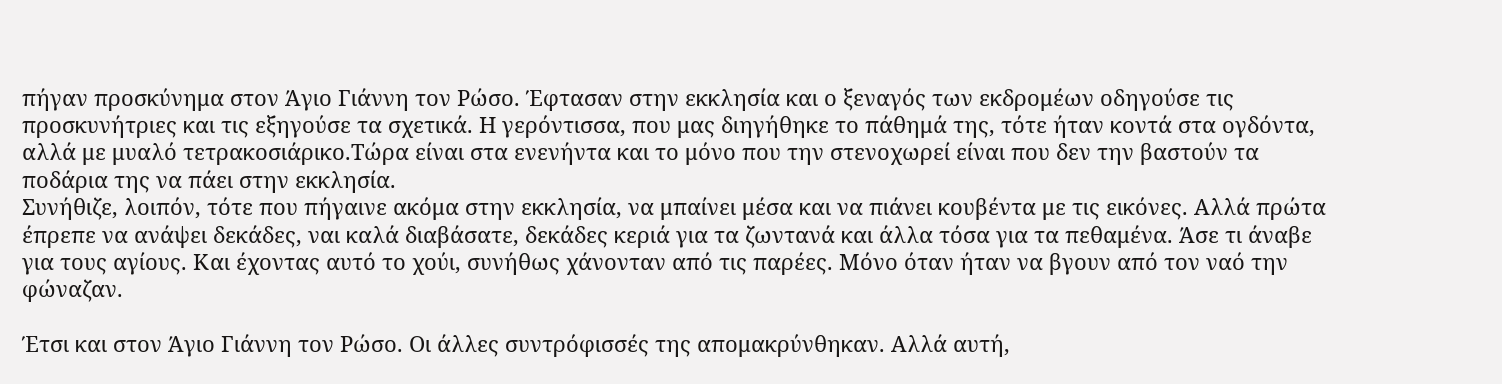πήγαν προσκύνημα στον Άγιο Γιάννη τον Ρώσο. Έφτασαν στην εκκλησία και ο ξεναγός των εκδρομέων οδηγούσε τις προσκυνήτριες και τις εξηγούσε τα σχετικά. Η γερόντισσα, που μας διηγήθηκε το πάθημά της, τότε ήταν κοντά στα ογδόντα, αλλά με μυαλό τετρακοσιάρικο.Tώρα είναι στα ενενήντα και το μόνο που την στενοχωρεί είναι που δεν την βαστούν τα ποδάρια της να πάει στην εκκλησία.
Συνήθιζε, λοιπόν, τότε που πήγαινε ακόμα στην εκκλησία, να μπαίνει μέσα και να πιάνει κουβέντα με τις εικόνες. Αλλά πρώτα έπρεπε να ανάψει δεκάδες, ναι καλά διαβάσατε, δεκάδες κεριά για τα ζωντανά και άλλα τόσα για τα πεθαμένα. Άσε τι άναβε για τους αγίους. Και έχοντας αυτό το χούι, συνήθως χάνονταν από τις παρέες. Μόνο όταν ήταν να βγουν από τον ναό την φώναζαν.

Έτσι και στον Άγιο Γιάννη τον Ρώσο. Οι άλλες συντρόφισσές της απομακρύνθηκαν. Αλλά αυτή,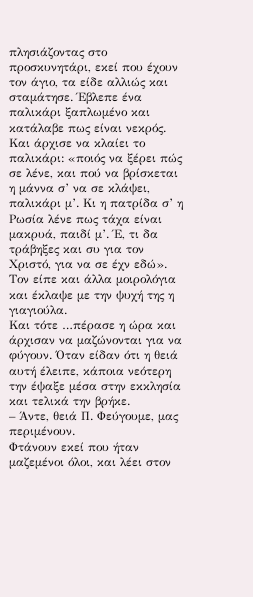πλησιάζοντας στο προσκυνητάρι, εκεί που έχουν τον άγιο, τα είδε αλλιώς και σταμάτησε. Έβλεπε ένα παλικάρι ξαπλωμένο και κατάλαβε πως είναι νεκρός. Και άρχισε να κλαίει το παλικάρι: «ποιός να ξέρει πώς σε λένε, και πού να βρίσκεται η μάννα σ’ να σε κλάψει, παλικάρι μ’. Κι η πατρίδα σ’ η Ρωσία λένε πως τάχα είναι μακρυά, παιδί μ’. Έ, τι δα τράβηξες και συ για τον Χριστό, για να σε έχν εδώ». Τον είπε και άλλα μοιρολόγια και έκλαψε με την ψυχή της η γιαγιούλα.
Και τότε …πέρασε η ώρα και άρχισαν να μαζώνονται για να φύγουν. Όταν είδαν ότι η θειά αυτή έλειπε, κάποια νεότερη την έψαξε μέσα στην εκκλησία και τελικά την βρήκε.
– Άντε, θειά Π. Φεύγουμε, μας περιμένουν.
Φτάνουν εκεί που ήταν μαζεμένοι όλοι, και λέει στον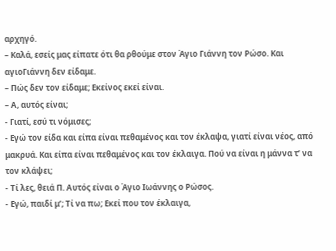αρχηγό.
– Καλά, εσείς μας είπατε ότι θα ρθούμε στον Άγιο Γιάννη τον Ρώσο. Και αγιοΓιάννη δεν είδαμε.
– Πώς δεν τον είδαμε; Εκείνος εκεί είναι.
– Α, αυτός είναι;
- Γιατί, εσύ τι νόμισες;
- Εγώ τον είδα και είπα είναι πεθαμένος και τον έκλαψα, γιατί είναι νέος, από μακρυά. Και είπα είναι πεθαμένος και τον έκλαιγα. Πού να είναι η μάννα τ’ να τον κλάψει;
- Τί λες, θειά Π. Αυτός είναι ο Άγιο Ιωάννης ο Ρώσος.
- Εγώ, παιδί μ’; Τί να πω; Εκεί που τον έκλαιγα,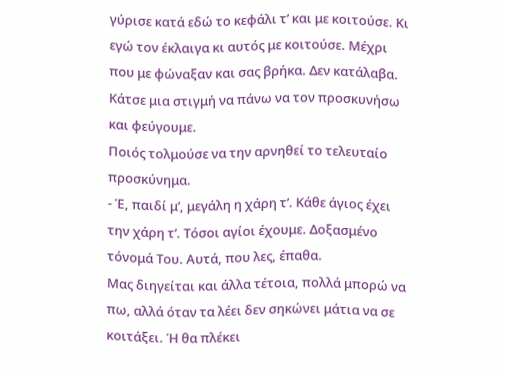γύρισε κατά εδώ το κεφάλι τ’ και με κοιτούσε. Κι εγώ τον έκλαιγα κι αυτός με κοιτούσε. Μέχρι που με φώναξαν και σας βρήκα. Δεν κατάλαβα. Κάτσε μια στιγμή να πάνω να τον προσκυνήσω και φεύγουμε.
Ποιός τολμούσε να την αρνηθεί το τελευταίο προσκύνημα.
- Έ, παιδί μ’, μεγάλη η χάρη τ’. Κάθε άγιος έχει την χάρη τ’. Τόσοι αγίοι έχουμε. Δοξασμένο τόνομά Του. Αυτά, που λες, έπαθα.
Μας διηγείται και άλλα τέτοια, πολλά μπορώ να πω, αλλά όταν τα λέει δεν σηκώνει μάτια να σε κοιτάξει. Ή θα πλέκει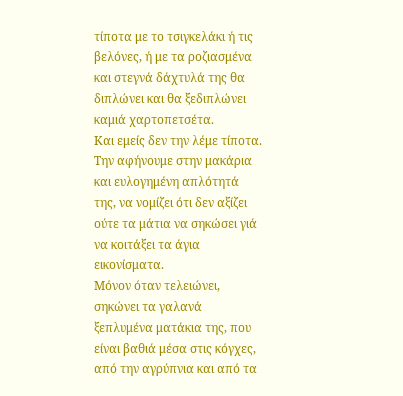τίποτα με το τσιγκελάκι ή τις βελόνες, ή με τα ροζιασμένα και στεγνά δάχτυλά της θα διπλώνει και θα ξεδιπλώνει καμιά χαρτοπετσέτα.
Και εμείς δεν την λέμε τίποτα. Την αφήνουμε στην μακάρια και ευλογημένη απλότητά της, να νομίζει ότι δεν αξίζει ούτε τα μάτια να σηκώσει γιά να κοιτάξει τα άγια εικονίσματα.
Μόνον όταν τελειώνει, σηκώνει τα γαλανά ξεπλυμένα ματάκια της, που είναι βαθιά μέσα στις κόγχες, από την αγρύπνια και από τα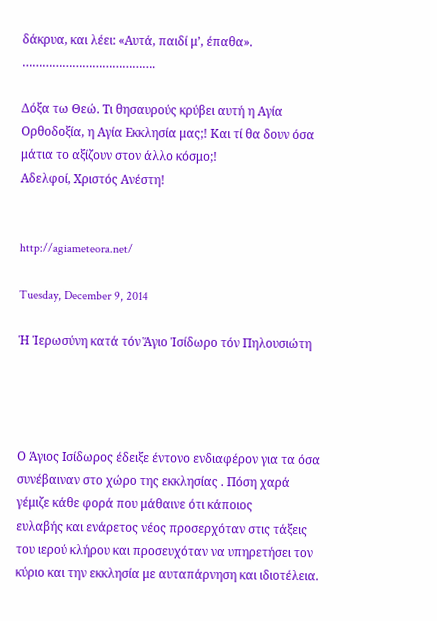δάκρυα, και λέει: «Αυτά, παιδί μ’, έπαθα».
………………………………….

Δόξα τω Θεώ. Τι θησαυρούς κρύβει αυτή η Αγία Ορθοδοξία, η Αγία Εκκλησία μας;! Και τί θα δουν όσα μάτια το αξίζουν στον άλλο κόσμο;!
Αδελφοί, Χριστός Ανέστη!


http://agiameteora.net/

Tuesday, December 9, 2014

Ἡ Ἱερωσύνη κατά τόν Ἅγιο Ἰσίδωρο τόν Πηλουσιώτη




Ο Άγιος Ισίδωρος έδειξε έντονο ενδιαφέρον για τα όσα συνέβαιναν στο χώρο της εκκλησίας . Πόση χαρά γέμιζε κάθε φορά που μάθαινε ότι κάποιος
ευλαβής και ενάρετος νέος προσερχόταν στις τάξεις του ιερού κλήρου και προσευχόταν να υπηρετήσει τον κύριο και την εκκλησία με αυταπάρνηση και ιδιοτέλεια.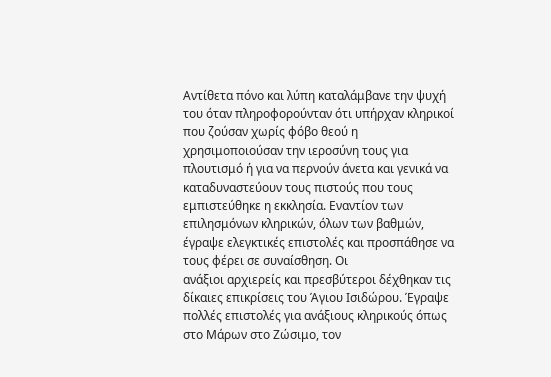Αντίθετα πόνο και λύπη καταλάμβανε την ψυχή του όταν πληροφορούνταν ότι υπήρχαν κληρικοί που ζούσαν χωρίς φόβο θεού η χρησιμοποιούσαν την ιεροσύνη τους για πλουτισμό ή για να περνούν άνετα και γενικά να καταδυναστεύουν τους πιστούς που τους εμπιστεύθηκε η εκκλησία. Εναντίον των επιλησμόνων κληρικών, όλων των βαθμών, έγραψε ελεγκτικές επιστολές και προσπάθησε να τους φέρει σε συναίσθηση. Oι
ανάξιοι αρχιερείς και πρεσβύτεροι δέχθηκαν τις δίκαιες επικρίσεις του Άγιου Ισιδώρου. Έγραψε πολλές επιστολές για ανάξιους κληρικούς όπως στο Μάρων στο Ζώσιμο, τον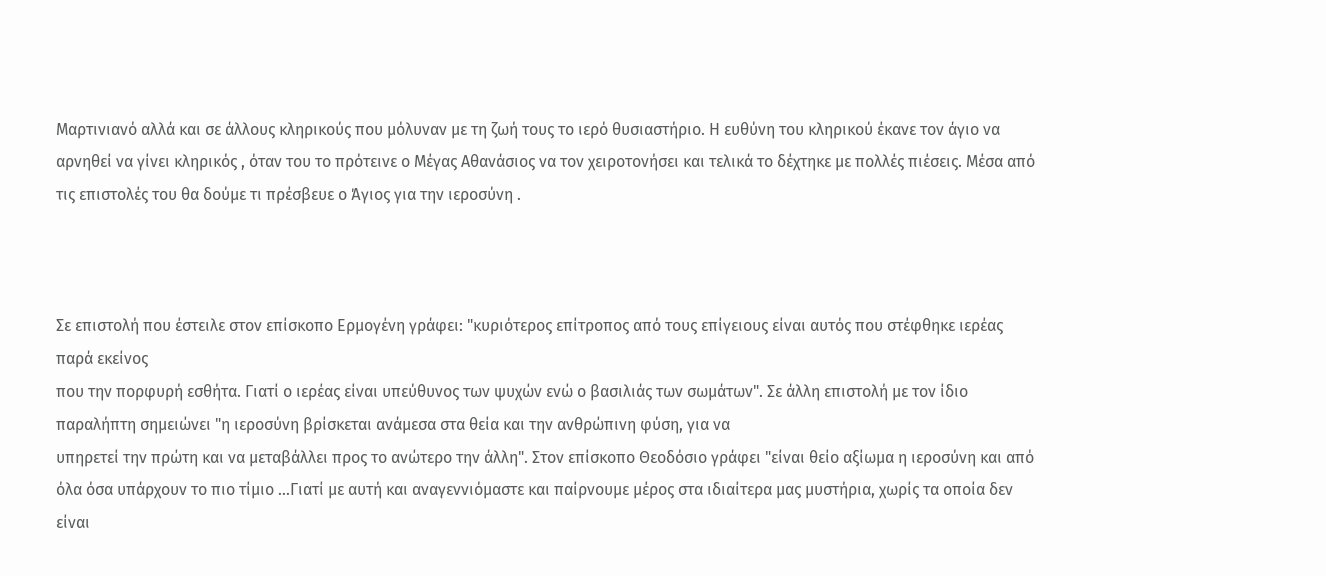Μαρτινιανό αλλά και σε άλλους κληρικούς που μόλυναν με τη ζωή τους το ιερό θυσιαστήριο. Η ευθύνη του κληρικού έκανε τον άγιο να αρνηθεί να γίνει κληρικός , όταν του το πρότεινε ο Μέγας Αθανάσιος να τον χειροτονήσει και τελικά το δέχτηκε με πολλές πιέσεις. Μέσα από τις επιστολές του θα δούμε τι πρέσβευε ο Άγιος για την ιεροσύνη .



Σε επιστολή που έστειλε στον επίσκοπο Ερμογένη γράφει: "κυριότερος επίτροπος από τους επίγειους είναι αυτός που στέφθηκε ιερέας παρά εκείνος
που την πορφυρή εσθήτα. Γιατί ο ιερέας είναι υπεύθυνος των ψυχών ενώ ο βασιλιάς των σωμάτων". Σε άλλη επιστολή με τον ίδιο παραλήπτη σημειώνει "η ιεροσύνη βρίσκεται ανάμεσα στα θεία και την ανθρώπινη φύση, για να
υπηρετεί την πρώτη και να μεταβάλλει προς το ανώτερο την άλλη". Στον επίσκοπο Θεοδόσιο γράφει "είναι θείο αξίωμα η ιεροσύνη και από όλα όσα υπάρχουν το πιο τίμιο ...Γιατί με αυτή και αναγεννιόμαστε και παίρνουμε μέρος στα ιδιαίτερα μας μυστήρια, χωρίς τα οποία δεν είναι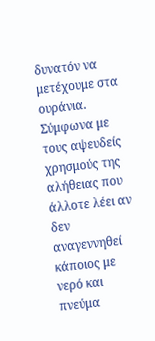δυνατόν να μετέχουμε στα ουράνια. Σύμφωνα με τους αψευδείς χρησμούς της αλήθειας που
άλλοτε λέει αν δεν αναγεννηθεί κάποιος με νερό και πνεύμα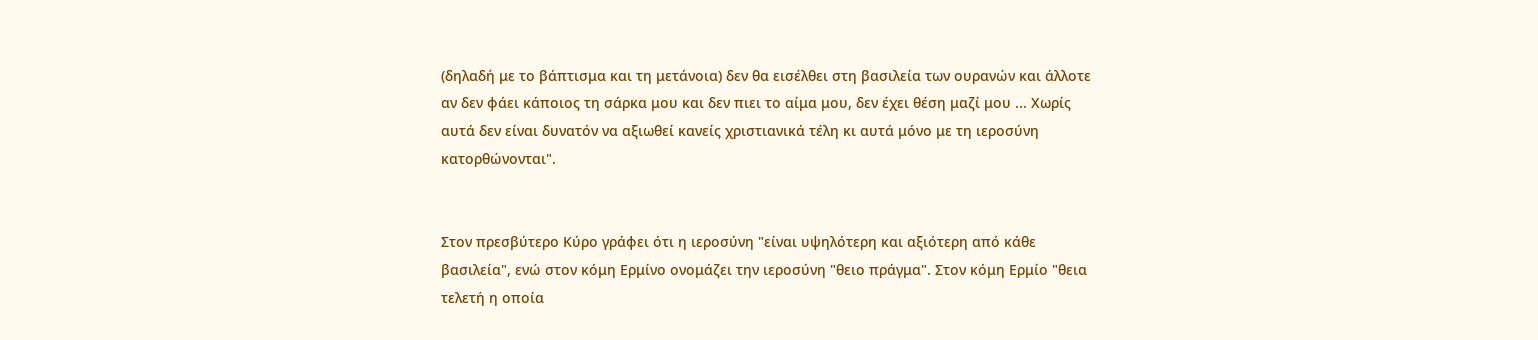(δηλαδή με το βάπτισμα και τη μετάνοια) δεν θα εισέλθει στη βασιλεία των ουρανών και άλλοτε αν δεν φάει κάποιος τη σάρκα μου και δεν πιει το αίμα μου, δεν έχει θέση μαζί μου ... Χωρίς αυτά δεν είναι δυνατόν να αξιωθεί κανείς χριστιανικά τέλη κι αυτά μόνο με τη ιεροσύνη κατορθώνονται".


Στον πρεσβύτερο Κύρο γράφει ότι η ιεροσύνη "είναι υψηλότερη και αξιότερη από κάθε βασιλεία", ενώ στον κόμη Ερμίνο ονομάζει την ιεροσύνη "θειο πράγμα". Στον κόμη Ερμίο "θεια τελετή η οποία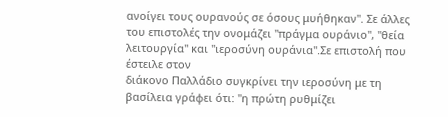ανοίγει τους ουρανούς σε όσους μυήθηκαν". Σε άλλες του επιστολές την ονομάζει "πράγμα ουράνιο", "θεία λειτουργία" και "ιεροσύνη ουράνια".Σε επιστολή που έστειλε στον
διάκονο Παλλάδιο συγκρίνει την ιεροσύνη με τη βασίλεια γράφει ότι: "η πρώτη ρυθμίζει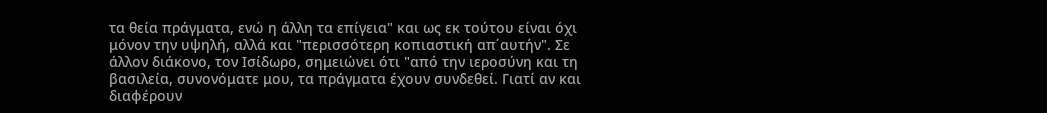τα θεία πράγματα, ενώ η άλλη τα επίγεια" και ως εκ τούτου είναι όχι μόνον την υψηλή, αλλά και "περισσότερη κοπιαστική απ΄αυτήν". Σε άλλον διάκονο, τον Ισίδωρο, σημειώνει ότι "από την ιεροσύνη και τη βασιλεία, συνονόματε μου, τα πράγματα έχουν συνδεθεί. Γιατί αν και διαφέρουν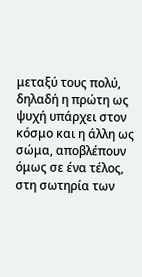μεταξύ τους πολύ, δηλαδή η πρώτη ως ψυχή υπάρχει στον κόσμο και η άλλη ως σώμα, αποβλέπουν όμως σε ένα τέλος, στη σωτηρία των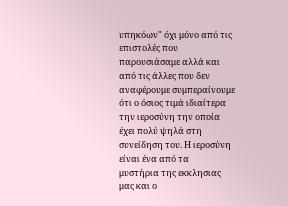υπηκόων" όχι μόνο από τις επιστολές που παρουσιάσαμε αλλά και από τις άλλες που δεν αναφέρουμε συμπεραίνουμε ότι ο όσιος τιμά ιδιαίτερα την ιεροσύνη την οποία έχει πολύ ψηλά στη συνείδηση του. Η ιεροσύνη είναι ένα από τα
μυστήρια της εκκλησιας μας και ο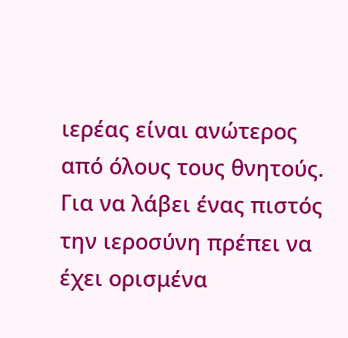ιερέας είναι ανώτερος από όλους τους θνητούς. Για να λάβει ένας πιστός την ιεροσύνη πρέπει να έχει ορισμένα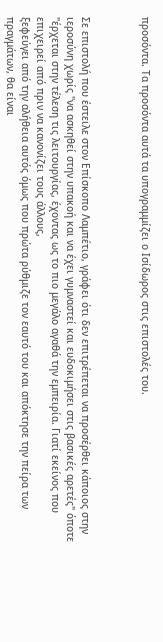προσόντα. Τα προσόντα αυτά τα υπογραμμίζει ο Ισίδωρος στις επιστολές του.



Σε επιστολή που έστειλε στον Επίσκοπο Λαμπέτιο, γράφει ότι δεν επιτρέπεται να προσέρθει κάποιος στην ιεροσύνη χωρίς "να ασκηθεί στην υπακοή και να έχει γυμναστεί και ευδοκιμήσει στις βασικές αρετές" όποτε "έρχεται στην τέλεση τις λειτουργίας, έχοντας ως το πιο μεγάλο αγαθά την εμπειρία. Γιατί εκείνος που επιχειρεί από πριν να κανονίζει τους άλλους,
ξεφεύγει από την αλήθεια αυτός όμως που πρώτα ρύθμιζε τον εαυτό του και απόκτησε την πείρα των πραγμάτων, θα είναι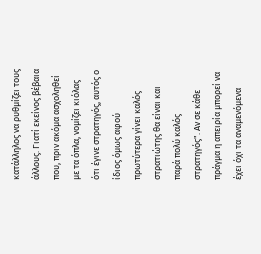κατάλληλος να ρυθμίζει τους άλλους. Γιατί εκείνος βέβαια που, πριν ακόμα ασχοληθεί με τα όπλα, νομίζει κιόλας ότι έγινε στρατηγός, αυτός ο ίδιος όμως αφού πρωτύτερα γίνει καλός στρατιώτης θα είναι και παρά πολύ καλός στρατηγός". Αν σε κάθε πράγμα η απειρία μπορεί να έχει όχι τα αναμενόμενα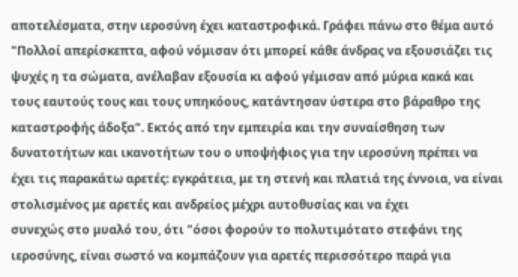αποτελέσματα, στην ιεροσύνη έχει καταστροφικά. Γράφει πάνω στο θέμα αυτό "Πολλοί απερίσκεπτα, αφού νόμισαν ότι μπορεί κάθε άνδρας να εξουσιάζει τις ψυχές η τα σώματα, ανέλαβαν εξουσία κι αφού γέμισαν από μύρια κακά και τους εαυτούς τους και τους υπηκόους, κατάντησαν ύστερα στο βάραθρο της
καταστροφής άδοξα". Εκτός από την εμπειρία και την συναίσθηση των δυνατοτήτων και ικανοτήτων του ο υποψήφιος για την ιεροσύνη πρέπει να
έχει τις παρακάτω αρετές: εγκράτεια, με τη στενή και πλατιά της έννοια, να είναι στολισμένος με αρετές και ανδρείος μέχρι αυτοθυσίας και να έχει
συνεχώς στο μυαλό του, ότι "όσοι φορούν το πολυτιμότατο στεφάνι της ιεροσύνης, είναι σωστό να κομπάζουν για αρετές περισσότερο παρά για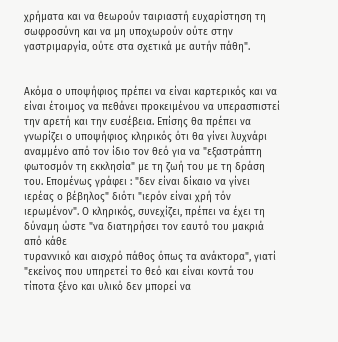χρήματα και να θεωρούν ταιριαστή ευχαρίστηση τη σωφροσύνη και να μη υποχωρούν ούτε στην γαστριμαργία, ούτε στα σχετικά με αυτήν πάθη".


Ακόμα ο υποψήφιος πρέπει να είναι καρτερικός και να είναι έτοιμος να πεθάνει προκειμένου να υπερασπιστεί την αρετή και την ευσέβεια. Επίσης θα πρέπει να γνωρίζει ο υποψήφιος κληρικός ότι θα γίνει λυχνάρι αναμμένο από τον ίδιο τον θεό για να "εξαστράπτη φωτοσμόν τη εκκλησία" με τη ζωή του με τη δράση του. Επομένως γράφει : "δεν είναι δίκαιο να γίνει ιερέας ο βέβηλος" διότι "ιερόν είναι χρή τόν ιερωμένον". Ο κληρικός, συνεχίζει, πρέπει να έχει τη δύναμη ώστε "να διατηρήσει τον εαυτό του μακριά από κάθε
τυραννικό και αισχρό πάθος όπως τα ανάκτορα", γιατί "εκείνος που υπηρετεί το θεό και είναι κοντά του τίποτα ξένο και υλικό δεν μπορεί να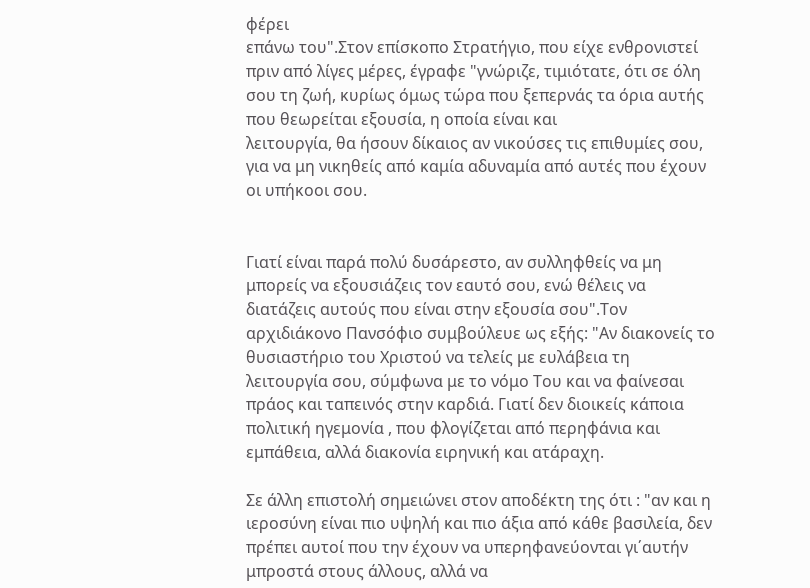φέρει
επάνω του".Στον επίσκοπο Στρατήγιο, που είχε ενθρονιστεί πριν από λίγες μέρες, έγραφε "γνώριζε, τιμιότατε, ότι σε όλη σου τη ζωή, κυρίως όμως τώρα που ξεπερνάς τα όρια αυτής που θεωρείται εξουσία, η οποία είναι και
λειτουργία, θα ήσουν δίκαιος αν νικούσες τις επιθυμίες σου, για να μη νικηθείς από καμία αδυναμία από αυτές που έχουν οι υπήκοοι σου.


Γιατί είναι παρά πολύ δυσάρεστο, αν συλληφθείς να μη μπορείς να εξουσιάζεις τον εαυτό σου, ενώ θέλεις να διατάζεις αυτούς που είναι στην εξουσία σου".Τον αρχιδιάκονο Πανσόφιο συμβούλευε ως εξής: "Αν διακονείς το θυσιαστήριο του Χριστού να τελείς με ευλάβεια τη λειτουργία σου, σύμφωνα με το νόμο Του και να φαίνεσαι πράος και ταπεινός στην καρδιά. Γιατί δεν διοικείς κάποια πολιτική ηγεμονία , που φλογίζεται από περηφάνια και εμπάθεια, αλλά διακονία ειρηνική και ατάραχη.

Σε άλλη επιστολή σημειώνει στον αποδέκτη της ότι : "αν και η ιεροσύνη είναι πιο υψηλή και πιο άξια από κάθε βασιλεία, δεν πρέπει αυτοί που την έχουν να υπερηφανεύονται γι΄αυτήν
μπροστά στους άλλους, αλλά να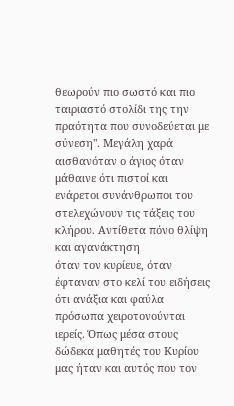θεωρούν πιο σωστό και πιο ταιριαστό στολίδι της την πραότητα που συνοδεύεται με σύνεση". Μεγάλη χαρά
αισθανόταν ο άγιος όταν μάθαινε ότι πιστοί και ενάρετοι συνάνθρωποι του στελεχώνουν τις τάξεις του κλήρου. Αντίθετα πόνο θλίψη και αγανάκτηση
όταν τον κυρίευε, όταν έφταναν στο κελί του ειδήσεις ότι ανάξια και φαύλα πρόσωπα χειροτονούνται ιερείς. Όπως μέσα στους δώδεκα μαθητές του Κυρίου μας ήταν και αυτός που τον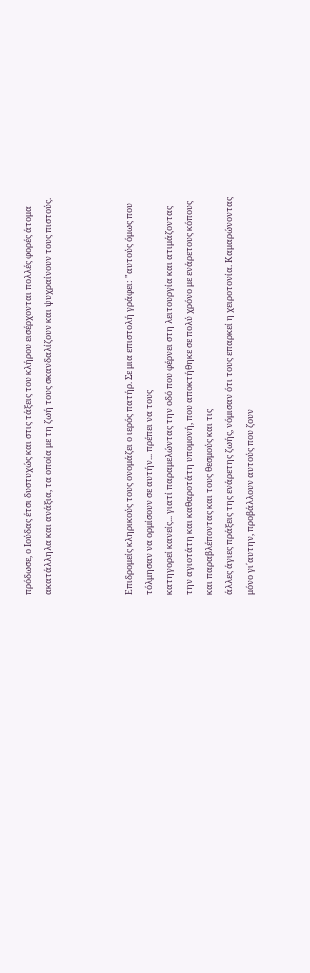πρόδωσε, ο Ιούδας έτσι δυστυχώς και στις τάξεις του κλήρου εισέρχονται πολλές φορές άτομα ακατάλληλα και ανάξια, τα οποία με τη ζωή τους σκανδαλίζουν και ψυχραίνουν τους πιστούς.



Επιδρομείς κληρικούς τους ονομάζει ο ιερός πατήρ. Σε μια επιστολή γράφει: "αυτούς όμως που τόλμησαν να ορμίσουν σε αυτήν... πρέπει να τους
κατηγορεί κανείς... γιατί παραμελώντας την οδό που φέρνει στη λειτουργία και ατιμάζοντας την αγιοτάτη και καθαροτάτη υπομονή, που αποκτήθηκε σε πολύ χρόνο με ενάρετους κόπους και παραβλέποντας και τους θεσμούς και τις
άλλες άγιες πράξεις της ενάρετης ζωής, νόμισαν ότι τους επαρκεί η χειροτονία. Καμαρώνοντας μόνο γι΄αυτην, προβάλλουν αυτούς που ζουν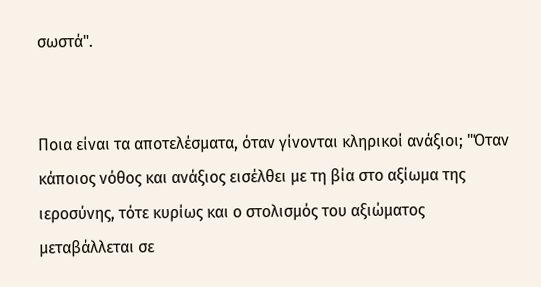σωστά".


Ποια είναι τα αποτελέσματα, όταν γίνονται κληρικοί ανάξιοι; "Όταν κάποιος νόθος και ανάξιος εισέλθει με τη βία στο αξίωμα της ιεροσύνης, τότε κυρίως και ο στολισμός του αξιώματος μεταβάλλεται σε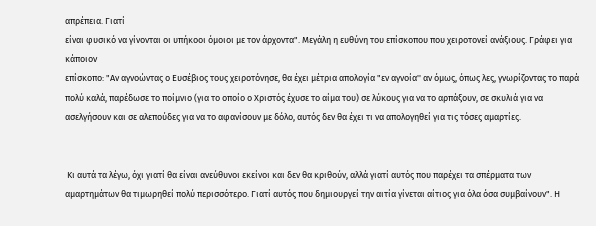απρέπεια. Γιατί
είναι φυσικό να γίνονται οι υπήκοοι όμοιοι με τον άρχοντα". Μεγάλη η ευθύνη του επίσκοπου που χειροτονεί ανάξιους. Γράφει για κάποιον
επίσκοπο: "Αν αγνοώντας ο Ευσέβιος τους χειροτόνησε, θα έχει μέτρια απολογία "εν αγνοία'' αν όμως, όπως λες, γνωρίζοντας το παρά πολύ καλά, παρέδωσε το ποίμνιο (για το οποίο ο Χριστός έχυσε το αίμα του) σε λύκους για να το αρπάξουν, σε σκυλιά για να ασελγήσουν και σε αλεπούδες για να το αφανίσουν με δόλο, αυτός δεν θα έχει τι να απολογηθεί για τις τόσες αμαρτίες.


 Κι αυτά τα λέγω, όχι γιατί θα είναι ανεύθυνοι εκείνοι και δεν θα κριθούν, αλλά γιατί αυτός που παρέχει τα σπέρματα των αμαρτημάτων θα τιμωρηθεί πολύ περισσότερο. Γιατί αυτός που δημιουργεί την αιτία γίνεται αίτιος για όλα όσα συμβαίνουν". Η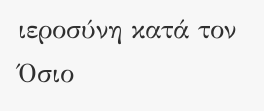ιεροσύνη κατά τον Όσιο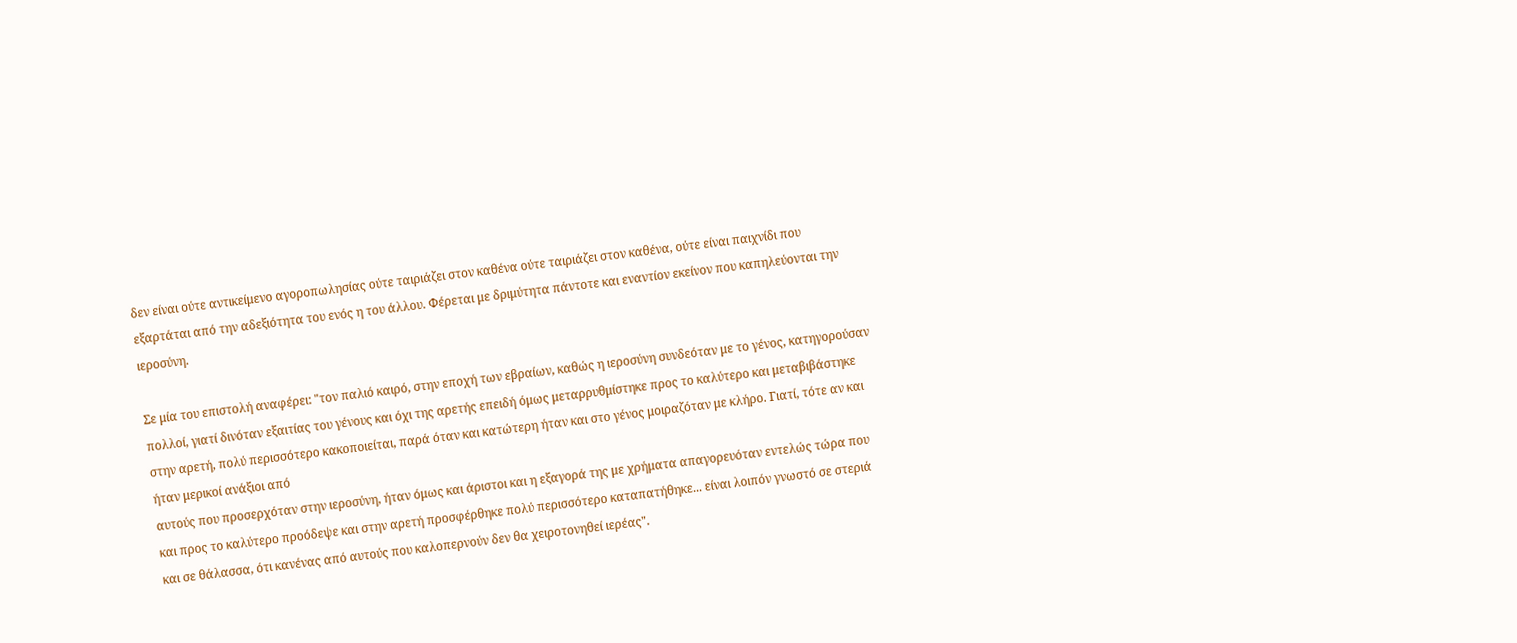δεν είναι ούτε αντικείμενο αγοροπωλησίας ούτε ταιριάζει στον καθένα ούτε ταιριάζει στον καθένα, ούτε είναι παιχνίδι που εξαρτάται από την αδεξιότητα του ενός η του άλλου. Φέρεται με δριμύτητα πάντοτε και εναντίον εκείνον που καπηλεύονται την ιεροσύνη.

Σε μία του επιστολή αναφέρει: "τον παλιό καιρό, στην εποχή των εβραίων, καθώς η ιεροσύνη συνδεόταν με το γένος, κατηγορούσαν πολλοί, γιατί δινόταν εξαιτίας του γένους και όχι της αρετής επειδή όμως μεταρρυθμίστηκε προς το καλύτερο και μεταβιβάστηκε στην αρετή, πολύ περισσότερο κακοποιείται, παρά όταν και κατώτερη ήταν και στο γένος μοιραζόταν με κλήρο. Γιατί, τότε αν και ήταν μερικοί ανάξιοι από
αυτούς που προσερχόταν στην ιεροσύνη, ήταν όμως και άριστοι και η εξαγορά της με χρήματα απαγορευόταν εντελώς τώρα που και προς το καλύτερο προόδεψε και στην αρετή προσφέρθηκε πολύ περισσότερο καταπατήθηκε... είναι λοιπόν γνωστό σε στεριά και σε θάλασσα, ότι κανένας από αυτούς που καλοπερνούν δεν θα χειροτονηθεί ιερέας".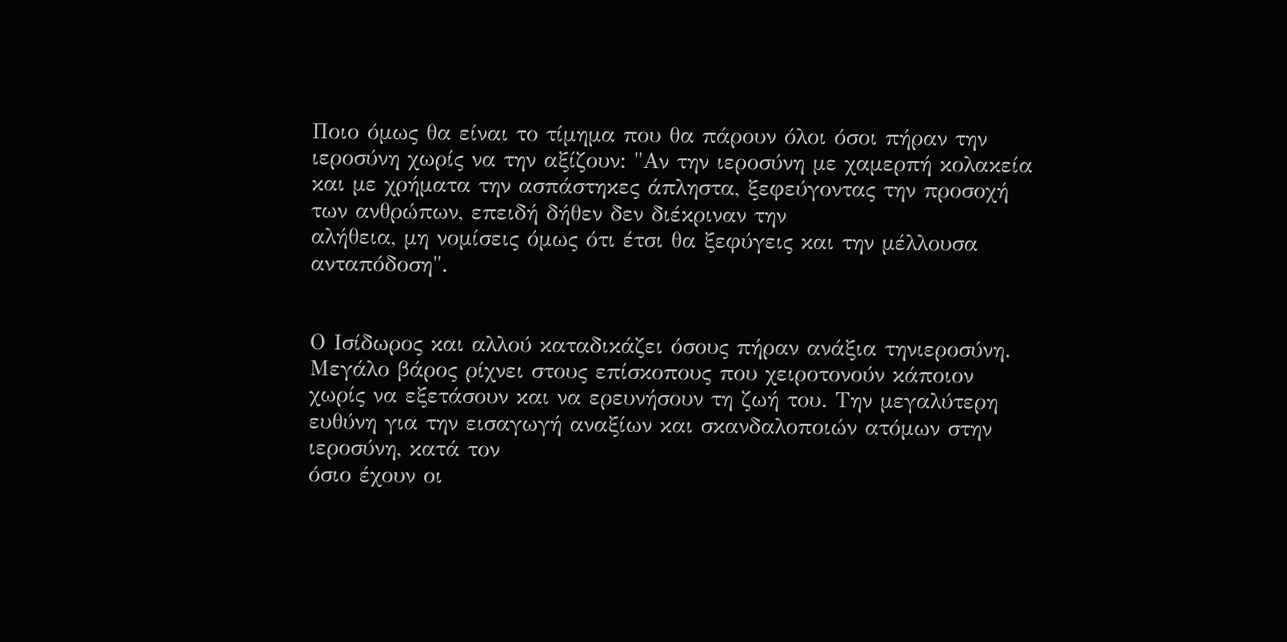Ποιο όμως θα είναι το τίμημα που θα πάρουν όλοι όσοι πήραν την ιεροσύνη χωρίς να την αξίζουν: "Αν την ιεροσύνη με χαμερπή κολακεία και με χρήματα την ασπάστηκες άπληστα, ξεφεύγοντας την προσοχή των ανθρώπων, επειδή δήθεν δεν διέκριναν την
αλήθεια, μη νομίσεις όμως ότι έτσι θα ξεφύγεις και την μέλλουσα ανταπόδοση".


Ο Ισίδωρος και αλλού καταδικάζει όσους πήραν ανάξια τηνιεροσύνη. Μεγάλο βάρος ρίχνει στους επίσκοπους που χειροτονούν κάποιον χωρίς να εξετάσουν και να ερευνήσουν τη ζωή του. Την μεγαλύτερη ευθύνη για την εισαγωγή αναξίων και σκανδαλοποιών ατόμων στην ιεροσύνη, κατά τον
όσιο έχουν οι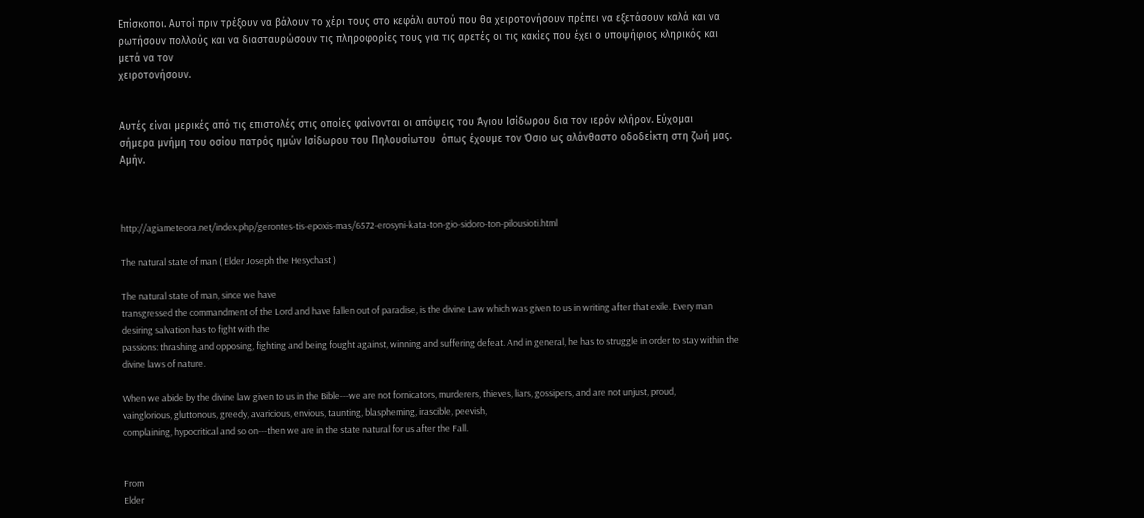Επίσκοποι. Αυτοί πριν τρέξουν να βάλουν το χέρι τους στο κεφάλι αυτού που θα χειροτονήσουν πρέπει να εξετάσουν καλά και να
ρωτήσουν πολλούς και να διασταυρώσουν τις πληροφορίες τους για τις αρετές οι τις κακίες που έχει ο υποψήφιος κληρικός και μετά να τον
χειροτονήσουν.


Αυτές είναι μερικές από τις επιστολές στις οποίες φαίνονται οι απόψεις του Άγιου Ισίδωρου δια τον ιερόν κλήρον. Εύχομαι
σήμερα μνήμη του οσίου πατρός ημών Ισίδωρου του Πηλουσίωτου  όπως έχουμε τον Όσιο ως αλάνθαστο οδοδείκτη στη ζωή μας. Αμήν.



http://agiameteora.net/index.php/gerontes-tis-epoxis-mas/6572-erosyni-kata-ton-gio-sidoro-ton-pilousioti.html

The natural state of man ( Elder Joseph the Hesychast )

The natural state of man, since we have
transgressed the commandment of the Lord and have fallen out of paradise, is the divine Law which was given to us in writing after that exile. Every man desiring salvation has to fight with the
passions: thrashing and opposing, fighting and being fought against, winning and suffering defeat. And in general, he has to struggle in order to stay within the divine laws of nature.

When we abide by the divine law given to us in the Bible---we are not fornicators, murderers, thieves, liars, gossipers, and are not unjust, proud,
vainglorious, gluttonous, greedy, avaricious, envious, taunting, blaspheming, irascible, peevish,
complaining, hypocritical and so on---then we are in the state natural for us after the Fall.


From
Elder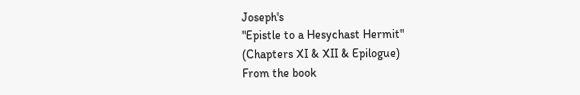Joseph's
"Epistle to a Hesychast Hermit"
(Chapters XI & XII & Epilogue)
From the book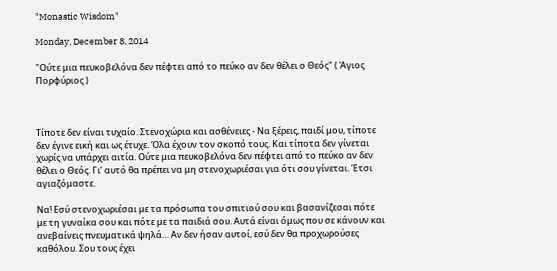"Monastic Wisdom"

Monday, December 8, 2014

"Ούτε μια πευκοβελόνα δεν πέφτει από το πεύκο αν δεν θέλει ο Θεός" ( Άγιος Πορφύριος )



Τίποτε δεν είναι τυχαίο. Στενοχώρια και ασθένειες - Να ξέρεις, παιδί μου, τίποτε δεν έγινε εική και ως έτυχε. Όλα έχουν τον σκοπό τους. Και τίποτα δεν γίνεται χωρίς να υπάρχει αιτία. Ούτε μια πευκοβελόνα δεν πέφτει από το πεύκο αν δεν θέλει ο Θεός. Γι’ αυτό θα πρέπει να μη στενοχωριέσαι για ότι σου γίνεται. Έτσι αγιαζόμαστε.

Να! Εσύ στενοχωριέσαι με τα πρόσωπα του σπιτιού σου και βασανίζεσαι πότε με τη γυναίκα σου και πότε με τα παιδιά σου. Αυτά είναι όμως που σε κάνουν και ανεβαίνεις πνευματικά ψηλά… Αν δεν ήσαν αυτοί, εσύ δεν θα προχωρούσες καθόλου. Σου τους έχει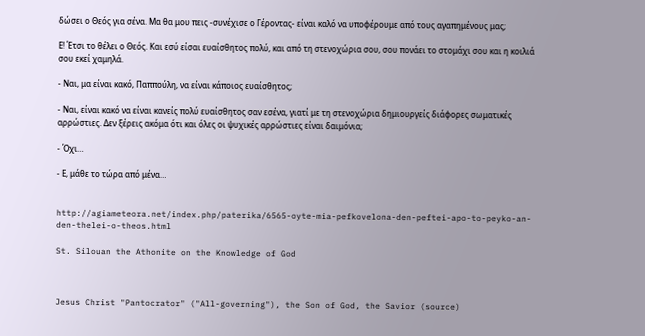δώσει ο Θεός για σένα. Μα θα μου πεις -συνέχισε ο Γέροντας- είναι καλό να υποφέρουμε από τους αγαπημένους μας;

Ε! Έτσι το θέλει ο Θεός. Και εσύ είσαι ευαίσθητος πολύ, και από τη στενοχώρια σου, σου πονάει το στομάχι σου και η κοιλιά σου εκεί χαμηλά.

- Ναι, μα είναι κακό, Παππούλη, να είναι κάποιος ευαίσθητος;

- Ναι, είναι κακό να είναι κανείς πολύ ευαίσθητος σαν εσένα, γιατί με τη στενοχώρια δημιουργείς διάφορες σωματικές αρρώστιες. Δεν ξέρεις ακόμα ότι και όλες οι ψυχικές αρρώστιες είναι δαιμόνια;

- Όχι…

- Ε, μάθε το τώρα από μένα…


http://agiameteora.net/index.php/paterika/6565-oyte-mia-pefkovelona-den-peftei-apo-to-peyko-an-den-thelei-o-theos.html

St. Silouan the Athonite on the Knowledge of God



Jesus Christ "Pantocrator" ("All-governing"), the Son of God, the Savior (source)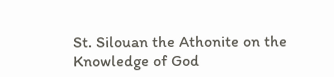St. Silouan the Athonite on the Knowledge of God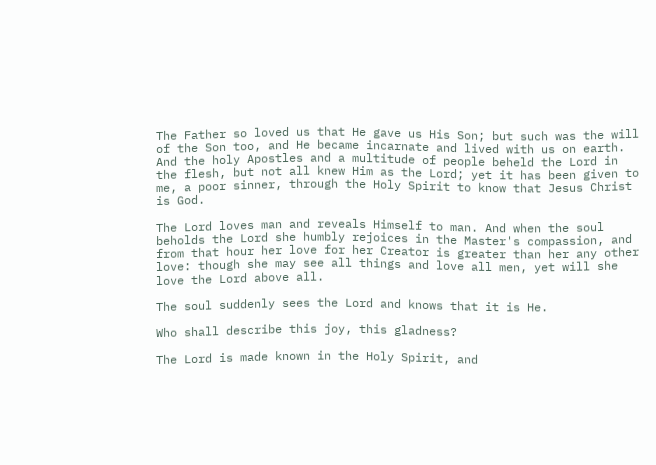The Father so loved us that He gave us His Son; but such was the will of the Son too, and He became incarnate and lived with us on earth. And the holy Apostles and a multitude of people beheld the Lord in the flesh, but not all knew Him as the Lord; yet it has been given to me, a poor sinner, through the Holy Spirit to know that Jesus Christ is God.

The Lord loves man and reveals Himself to man. And when the soul beholds the Lord she humbly rejoices in the Master's compassion, and from that hour her love for her Creator is greater than her any other love: though she may see all things and love all men, yet will she love the Lord above all.

The soul suddenly sees the Lord and knows that it is He.

Who shall describe this joy, this gladness?

The Lord is made known in the Holy Spirit, and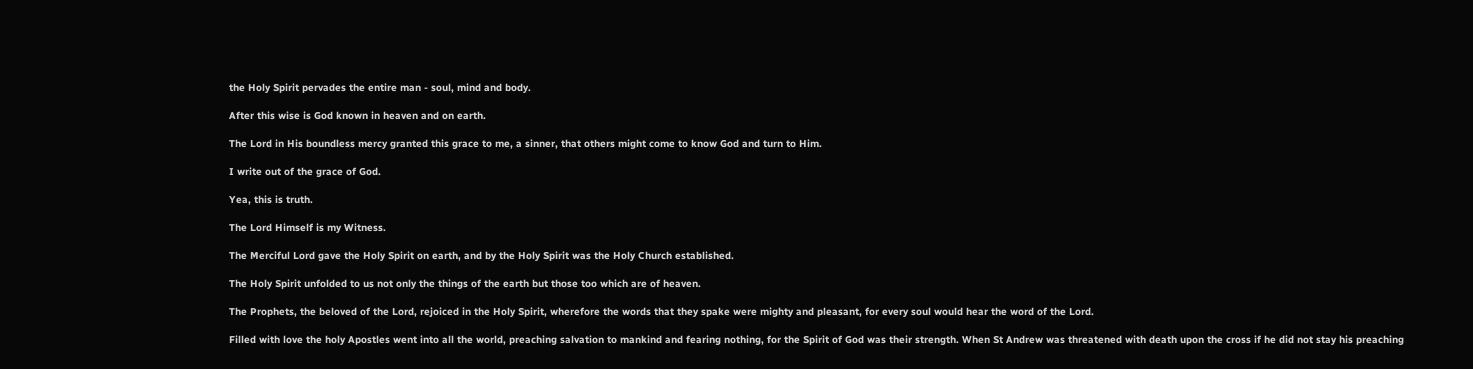the Holy Spirit pervades the entire man - soul, mind and body.

After this wise is God known in heaven and on earth.

The Lord in His boundless mercy granted this grace to me, a sinner, that others might come to know God and turn to Him.

I write out of the grace of God.

Yea, this is truth.

The Lord Himself is my Witness.

The Merciful Lord gave the Holy Spirit on earth, and by the Holy Spirit was the Holy Church established.

The Holy Spirit unfolded to us not only the things of the earth but those too which are of heaven.

The Prophets, the beloved of the Lord, rejoiced in the Holy Spirit, wherefore the words that they spake were mighty and pleasant, for every soul would hear the word of the Lord.

Filled with love the holy Apostles went into all the world, preaching salvation to mankind and fearing nothing, for the Spirit of God was their strength. When St Andrew was threatened with death upon the cross if he did not stay his preaching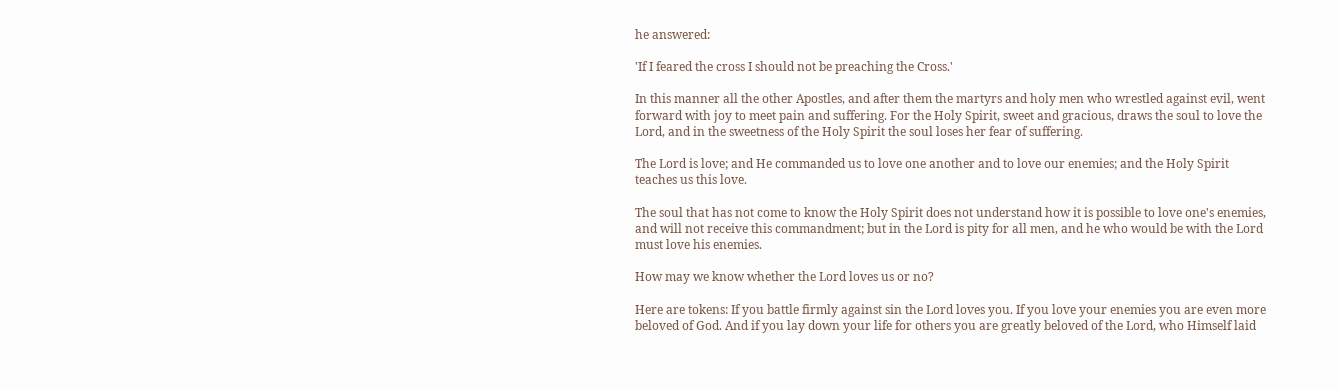he answered:

'If I feared the cross I should not be preaching the Cross.'

In this manner all the other Apostles, and after them the martyrs and holy men who wrestled against evil, went forward with joy to meet pain and suffering. For the Holy Spirit, sweet and gracious, draws the soul to love the Lord, and in the sweetness of the Holy Spirit the soul loses her fear of suffering.

The Lord is love; and He commanded us to love one another and to love our enemies; and the Holy Spirit teaches us this love.

The soul that has not come to know the Holy Spirit does not understand how it is possible to love one's enemies, and will not receive this commandment; but in the Lord is pity for all men, and he who would be with the Lord must love his enemies.

How may we know whether the Lord loves us or no?

Here are tokens: If you battle firmly against sin the Lord loves you. If you love your enemies you are even more beloved of God. And if you lay down your life for others you are greatly beloved of the Lord, who Himself laid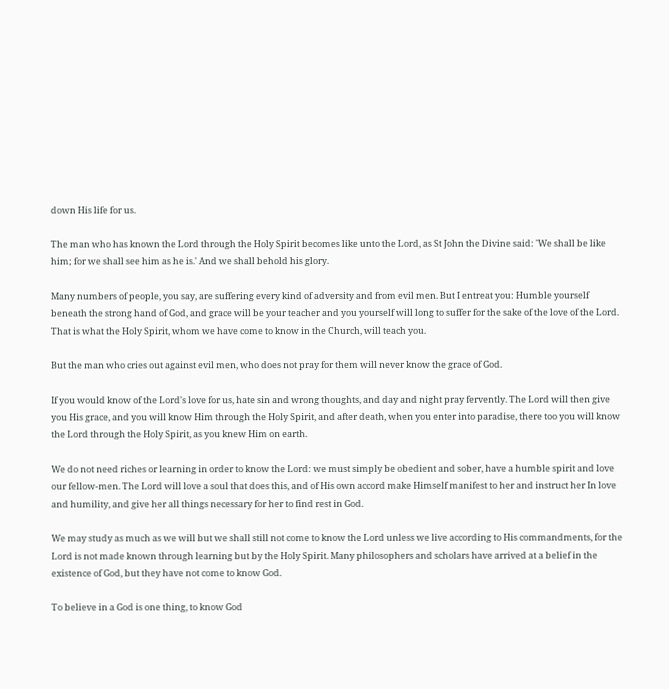down His life for us.

The man who has known the Lord through the Holy Spirit becomes like unto the Lord, as St John the Divine said: 'We shall be like him; for we shall see him as he is.' And we shall behold his glory.

Many numbers of people, you say, are suffering every kind of adversity and from evil men. But I entreat you: Humble yourself beneath the strong hand of God, and grace will be your teacher and you yourself will long to suffer for the sake of the love of the Lord. That is what the Holy Spirit, whom we have come to know in the Church, will teach you.

But the man who cries out against evil men, who does not pray for them will never know the grace of God.

If you would know of the Lord's love for us, hate sin and wrong thoughts, and day and night pray fervently. The Lord will then give you His grace, and you will know Him through the Holy Spirit, and after death, when you enter into paradise, there too you will know the Lord through the Holy Spirit, as you knew Him on earth.

We do not need riches or learning in order to know the Lord: we must simply be obedient and sober, have a humble spirit and love our fellow-men. The Lord will love a soul that does this, and of His own accord make Himself manifest to her and instruct her In love and humility, and give her all things necessary for her to find rest in God.

We may study as much as we will but we shall still not come to know the Lord unless we live according to His commandments, for the Lord is not made known through learning but by the Holy Spirit. Many philosophers and scholars have arrived at a belief in the existence of God, but they have not come to know God.

To believe in a God is one thing, to know God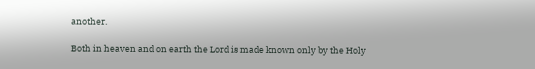another.

Both in heaven and on earth the Lord is made known only by the Holy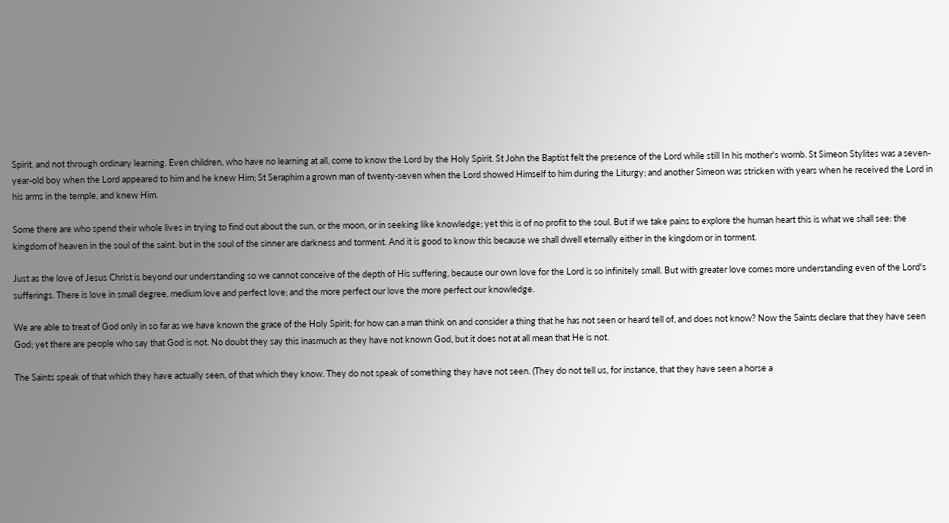Spirit, and not through ordinary learning. Even children, who have no learning at all, come to know the Lord by the Holy Spirit. St John the Baptist felt the presence of the Lord while still In his mother's womb. St Simeon Stylites was a seven-year-old boy when the Lord appeared to him and he knew Him; St Seraphim a grown man of twenty-seven when the Lord showed Himself to him during the Liturgy; and another Simeon was stricken with years when he received the Lord in his arms in the temple, and knew Him.

Some there are who spend their whole lives in trying to find out about the sun, or the moon, or in seeking like knowledge; yet this is of no profit to the soul. But if we take pains to explore the human heart this is what we shall see: the kingdom of heaven in the soul of the saint, but in the soul of the sinner are darkness and torment. And it is good to know this because we shall dwell eternally either in the kingdom or in torment.

Just as the love of Jesus Christ is beyond our understanding so we cannot conceive of the depth of His suffering, because our own love for the Lord is so infinitely small. But with greater love comes more understanding even of the Lord's sufferings. There is love in small degree, medium love and perfect love; and the more perfect our love the more perfect our knowledge.

We are able to treat of God only in so far as we have known the grace of the Holy Spirit; for how can a man think on and consider a thing that he has not seen or heard tell of, and does not know? Now the Saints declare that they have seen God; yet there are people who say that God is not. No doubt they say this inasmuch as they have not known God, but it does not at all mean that He is not.

The Saints speak of that which they have actually seen, of that which they know. They do not speak of something they have not seen. (They do not tell us, for instance, that they have seen a horse a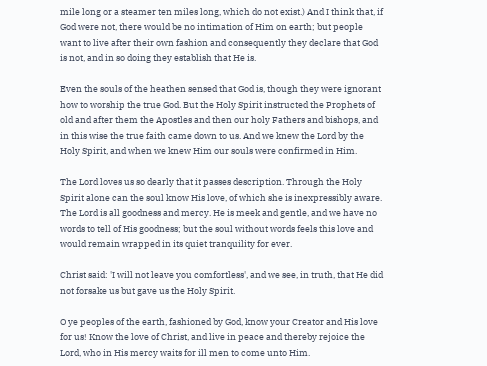mile long or a steamer ten miles long, which do not exist.) And I think that, if God were not, there would be no intimation of Him on earth; but people want to live after their own fashion and consequently they declare that God is not, and in so doing they establish that He is.

Even the souls of the heathen sensed that God is, though they were ignorant how to worship the true God. But the Holy Spirit instructed the Prophets of old and after them the Apostles and then our holy Fathers and bishops, and in this wise the true faith came down to us. And we knew the Lord by the Holy Spirit, and when we knew Him our souls were confirmed in Him.

The Lord loves us so dearly that it passes description. Through the Holy Spirit alone can the soul know His love, of which she is inexpressibly aware. The Lord is all goodness and mercy. He is meek and gentle, and we have no words to tell of His goodness; but the soul without words feels this love and would remain wrapped in its quiet tranquility for ever.

Christ said: 'I will not leave you comfortless', and we see, in truth, that He did not forsake us but gave us the Holy Spirit.

O ye peoples of the earth, fashioned by God, know your Creator and His love for us! Know the love of Christ, and live in peace and thereby rejoice the Lord, who in His mercy waits for ill men to come unto Him.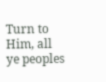Turn to Him, all ye peoples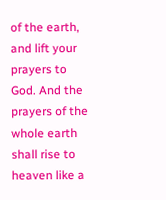of the earth, and lift your prayers to God. And the prayers of the whole earth shall rise to heaven like a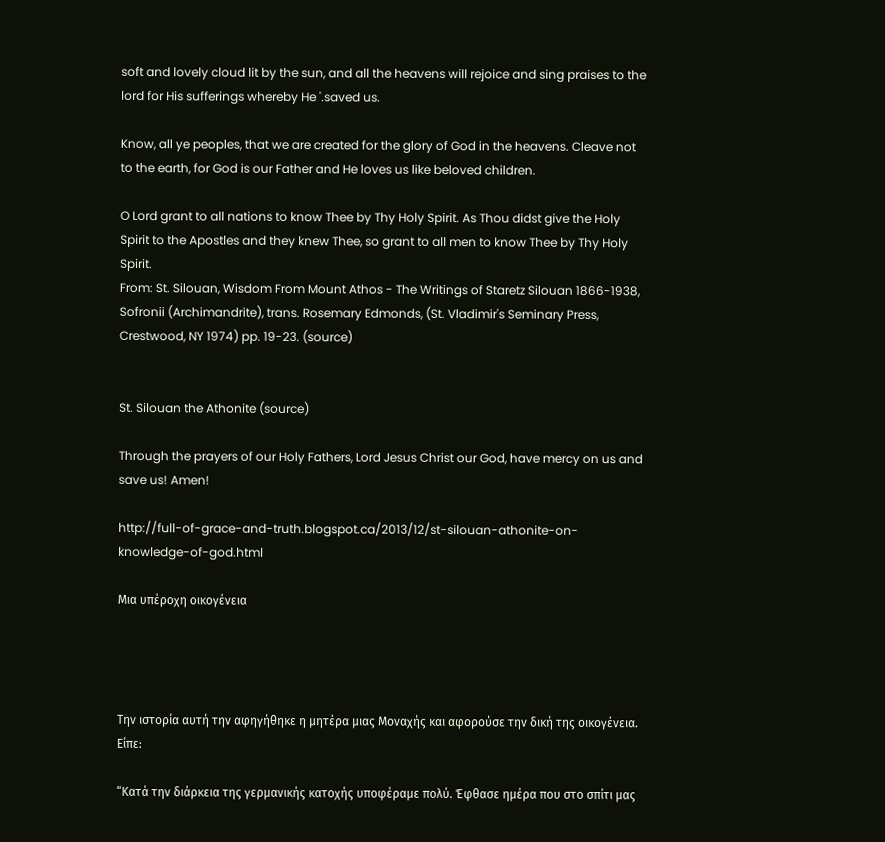soft and lovely cloud lit by the sun, and all the heavens will rejoice and sing praises to the lord for His sufferings whereby He '.saved us.

Know, all ye peoples, that we are created for the glory of God in the heavens. Cleave not to the earth, for God is our Father and He loves us like beloved children.

O Lord grant to all nations to know Thee by Thy Holy Spirit. As Thou didst give the Holy Spirit to the Apostles and they knew Thee, so grant to all men to know Thee by Thy Holy Spirit.
From: St. Silouan, Wisdom From Mount Athos - The Writings of Staretz Silouan 1866-1938, Sofronii (Archimandrite), trans. Rosemary Edmonds, (St. Vladimir's Seminary Press, Crestwood, NY 1974) pp. 19-23. (source)


St. Silouan the Athonite (source)

Through the prayers of our Holy Fathers, Lord Jesus Christ our God, have mercy on us and save us! Amen!

http://full-of-grace-and-truth.blogspot.ca/2013/12/st-silouan-athonite-on-knowledge-of-god.html

Μια υπέροχη οικογένεια




Την ιστορία αυτή την αφηγήθηκε η μητέρα μιας Μοναχής και αφορούσε την δική της οικογένεια. Είπε:

“Κατά την διάρκεια της γερμανικής κατοχής υποφέραμε πολύ. Έφθασε ημέρα που στο σπίτι μας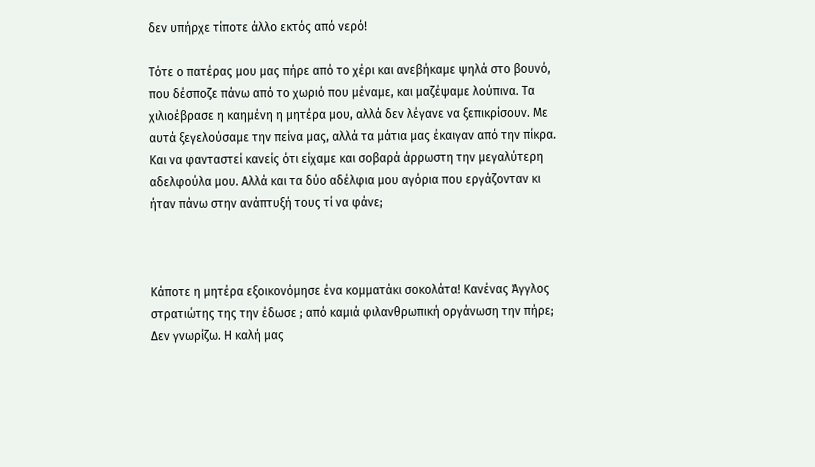δεν υπήρχε τίποτε άλλο εκτός από νερό!

Τότε ο πατέρας μου μας πήρε από το χέρι και ανεβήκαμε ψηλά στο βουνό, που δέσποζε πάνω από το χωριό που μέναμε, και μαζέψαμε λούπινα. Τα χιλιοέβρασε η καημένη η μητέρα μου, αλλά δεν λέγανε να ξεπικρίσουν. Με αυτά ξεγελούσαμε την πείνα μας, αλλά τα μάτια μας έκαιγαν από την πίκρα. Και να φανταστεί κανείς ότι είχαμε και σοβαρά άρρωστη την μεγαλύτερη αδελφούλα μου. Αλλά και τα δύο αδέλφια μου αγόρια που εργάζονταν κι ήταν πάνω στην ανάπτυξή τους τί να φάνε;



Κάποτε η μητέρα εξοικονόμησε ένα κομματάκι σοκολάτα! Κανένας Άγγλος στρατιώτης της την έδωσε ; από καμιά φιλανθρωπική οργάνωση την πήρε; Δεν γνωρίζω. Η καλή μας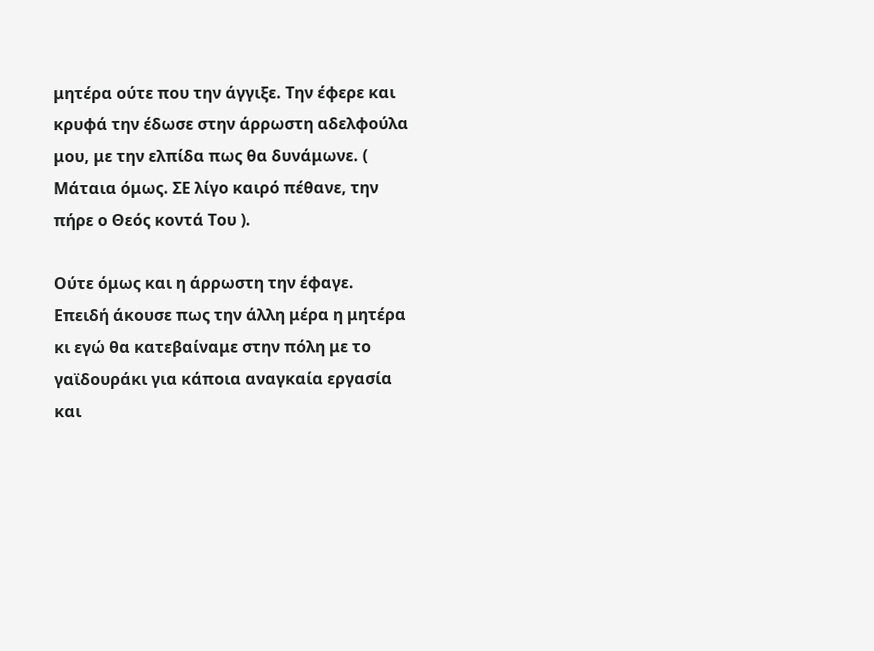μητέρα ούτε που την άγγιξε. Την έφερε και κρυφά την έδωσε στην άρρωστη αδελφούλα μου, με την ελπίδα πως θα δυνάμωνε. ( Μάταια όμως. ΣΕ λίγο καιρό πέθανε, την πήρε ο Θεός κοντά Του ).

Ούτε όμως και η άρρωστη την έφαγε. Επειδή άκουσε πως την άλλη μέρα η μητέρα κι εγώ θα κατεβαίναμε στην πόλη με το γαϊδουράκι για κάποια αναγκαία εργασία και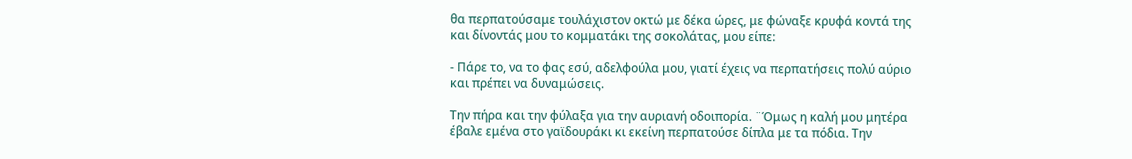θα περπατούσαμε τουλάχιστον οκτώ με δέκα ώρες, με φώναξε κρυφά κοντά της και δίνοντάς μου το κομματάκι της σοκολάτας, μου είπε:

- Πάρε το, να το φας εσύ, αδελφούλα μου, γιατί έχεις να περπατήσεις πολύ αύριο και πρέπει να δυναμώσεις.

Την πήρα και την φύλαξα για την αυριανή οδοιπορία. ¨Όμως η καλή μου μητέρα έβαλε εμένα στο γαϊδουράκι κι εκείνη περπατούσε δίπλα με τα πόδια. Την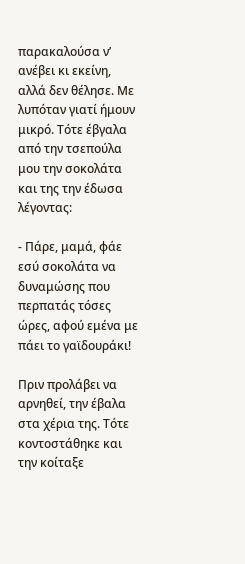παρακαλούσα ν’ ανέβει κι εκείνη, αλλά δεν θέλησε. Με λυπόταν γιατί ήμουν μικρό. Τότε έβγαλα από την τσεπούλα μου την σοκολάτα και της την έδωσα λέγοντας:

- Πάρε, μαμά, φάε εσύ σοκολάτα να δυναμώσης που περπατάς τόσες ώρες, αφού εμένα με πάει το γαϊδουράκι!

Πριν προλάβει να αρνηθεί, την έβαλα στα χέρια της. Τότε κοντοστάθηκε και την κοίταξε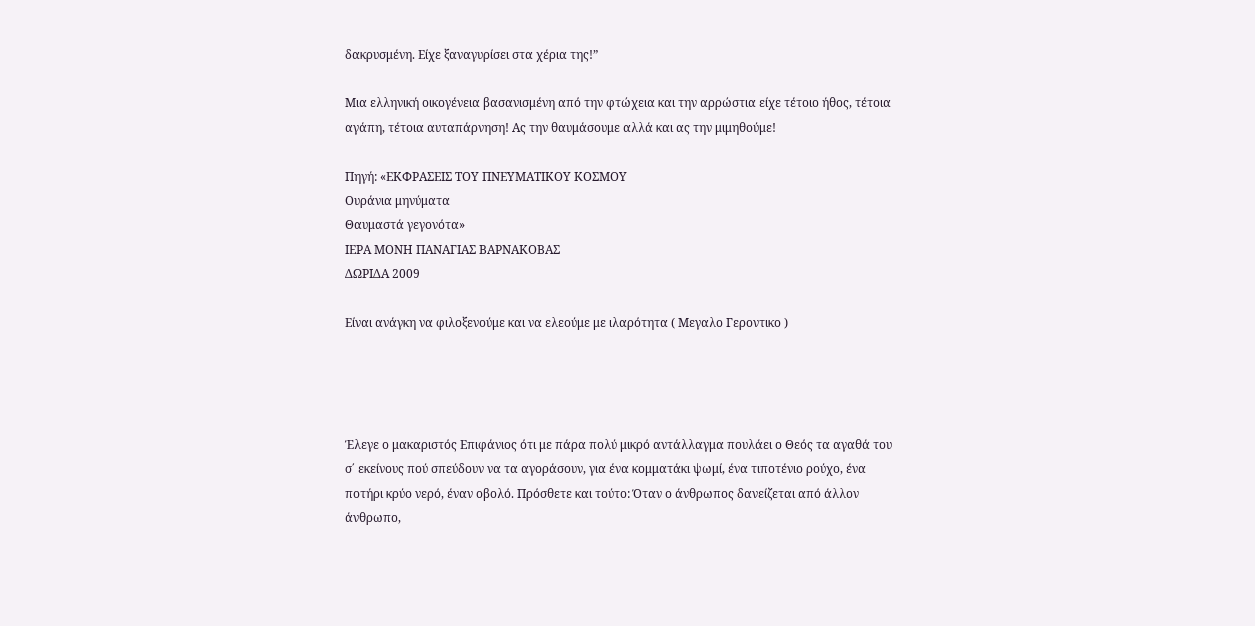δακρυσμένη. Είχε ξαναγυρίσει στα χέρια της!”

Μια ελληνική οικογένεια βασανισμένη από την φτώχεια και την αρρώστια είχε τέτοιο ήθος, τέτοια αγάπη, τέτοια αυταπάρνηση! Ας την θαυμάσουμε αλλά και ας την μιμηθούμε!

Πηγή: «ΕΚΦΡΑΣΕΙΣ ΤΟΥ ΠΝΕΥΜΑΤΙΚΟΥ ΚΟΣΜΟΥ
Ουράνια μηνύματα
Θαυμαστά γεγονότα»
ΙΕΡΑ ΜΟΝΗ ΠΑΝΑΓΙΑΣ ΒΑΡΝΑΚΟΒΑΣ
ΔΩΡΙΔΑ 2009

Είναι ανάγκη να φιλοξενούμε και να ελεούμε με ιλαρότητα ( Μεγαλο Γεροντικο )




Έλεγε ο μακαριστός Επιφάνιος ότι με πάρα πολύ μικρό αντάλλαγμα πουλάει ο Θεός τα αγαθά του σ΄ εκείνους πού σπεύδουν να τα αγοράσουν, για ένα κομματάκι ψωμί, ένα τιποτένιο ρούχο, ένα ποτήρι κρύο νερό, έναν οβολό. Πρόσθετε και τούτο: Όταν ο άνθρωπος δανείζεται από άλλον άνθρωπο,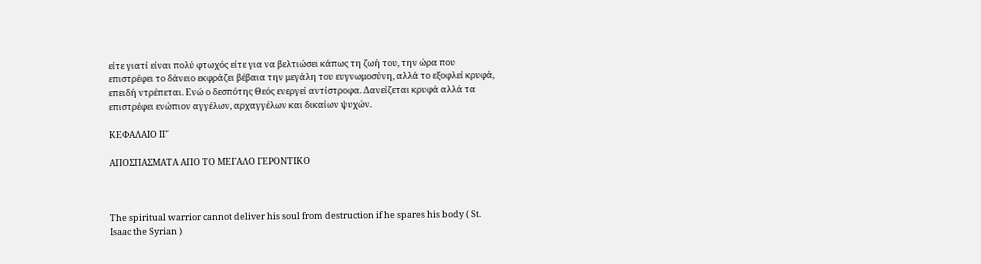είτε γιατί είναι πολύ φτωχός είτε για να βελτιώσει κάπως τη ζωή του, την ώρα που επιστρέφει το δάνειο εκφράζει βέβαια την μεγάλη του ευγνωμοσύνη, αλλά το εξοφλεί κρυφά, επειδή ντρέπεται. Ενώ ο δεσπότης Θεός ενεργεί αντίστροφα. Δανείζεται κρυφά αλλά τα επιστρέφει ενώπιον αγγέλων, αρχαγγέλων και δικαίων ψυχών.

ΚΕΦΑΛΑΙΟ ΙΓ΄

ΑΠΟΣΠΑΣΜΑΤΑ ΑΠΟ ΤΟ ΜΕΓΑΛΟ ΓΕΡΟΝΤΙΚΟ



The spiritual warrior cannot deliver his soul from destruction if he spares his body ( St. Isaac the Syrian )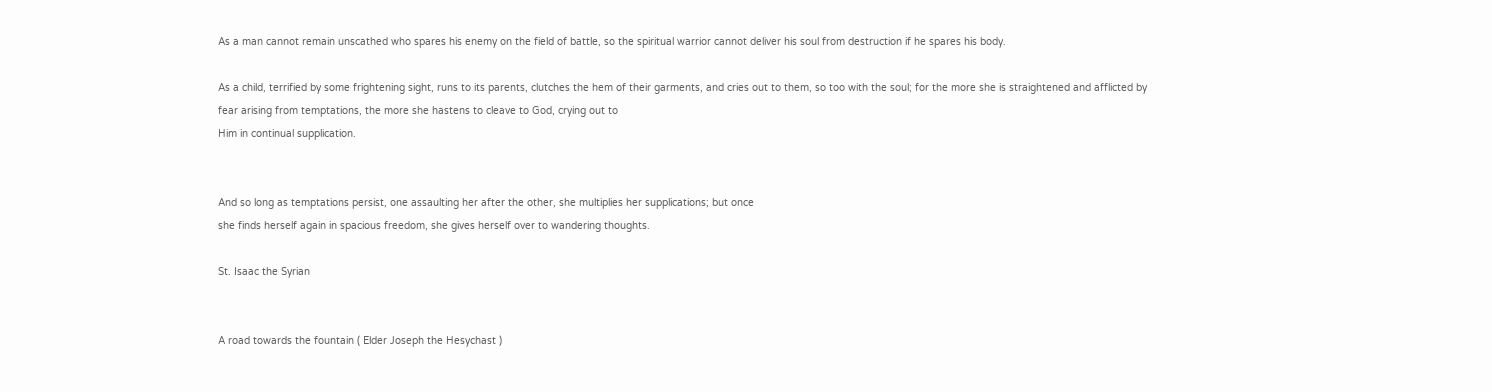As a man cannot remain unscathed who spares his enemy on the field of battle, so the spiritual warrior cannot deliver his soul from destruction if he spares his body.

As a child, terrified by some frightening sight, runs to its parents, clutches the hem of their garments, and cries out to them, so too with the soul; for the more she is straightened and afflicted by fear arising from temptations, the more she hastens to cleave to God, crying out to
Him in continual supplication.


And so long as temptations persist, one assaulting her after the other, she multiplies her supplications; but once
she finds herself again in spacious freedom, she gives herself over to wandering thoughts.

St. Isaac the Syrian


A road towards the fountain ( Elder Joseph the Hesychast )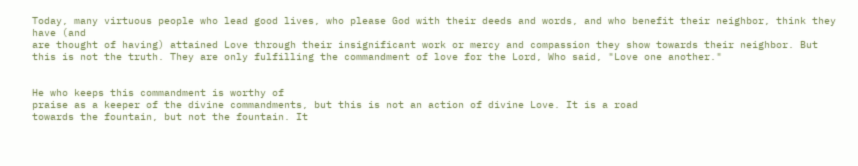Today, many virtuous people who lead good lives, who please God with their deeds and words, and who benefit their neighbor, think they have (and
are thought of having) attained Love through their insignificant work or mercy and compassion they show towards their neighbor. But this is not the truth. They are only fulfilling the commandment of love for the Lord, Who said, "Love one another."


He who keeps this commandment is worthy of
praise as a keeper of the divine commandments, but this is not an action of divine Love. It is a road
towards the fountain, but not the fountain. It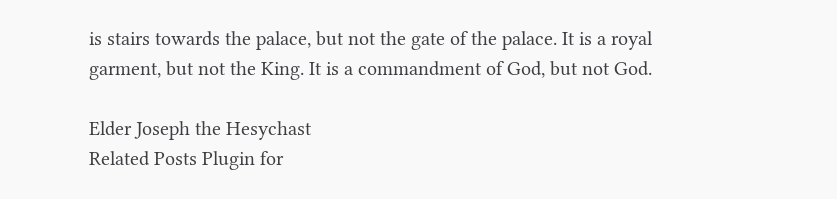is stairs towards the palace, but not the gate of the palace. It is a royal garment, but not the King. It is a commandment of God, but not God.

Elder Joseph the Hesychast
Related Posts Plugin for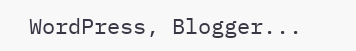WordPress, Blogger...